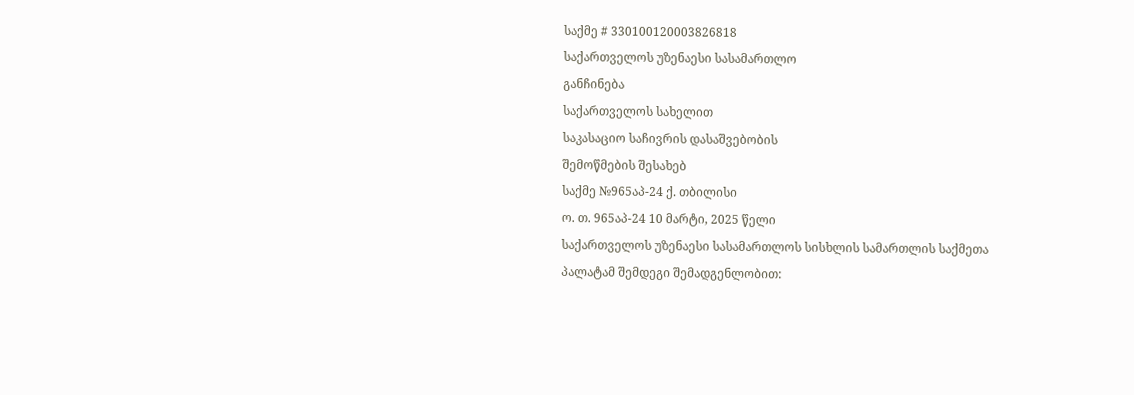საქმე # 330100120003826818
საქართველოს უზენაესი სასამართლო
განჩინება
საქართველოს სახელით
საკასაციო საჩივრის დასაშვებობის
შემოწმების შესახებ
საქმე №965აპ-24 ქ. თბილისი
ო. თ. 965აპ-24 10 მარტი, 2025 წელი
საქართველოს უზენაესი სასამართლოს სისხლის სამართლის საქმეთა
პალატამ შემდეგი შემადგენლობით: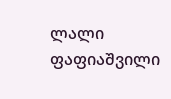ლალი ფაფიაშვილი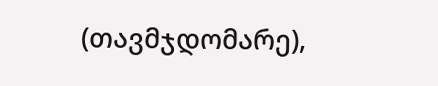(თავმჯდომარე),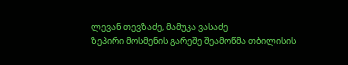ლევან თევზაძე, მამუკა ვასაძე
ზეპირი მოსმენის გარეშე შეამოწმა თბილისის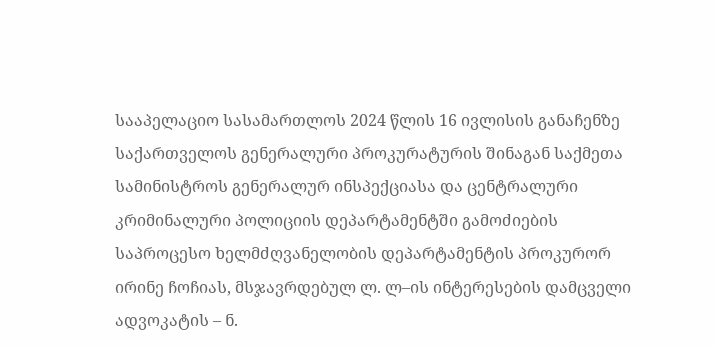სააპელაციო სასამართლოს 2024 წლის 16 ივლისის განაჩენზე საქართველოს გენერალური პროკურატურის შინაგან საქმეთა სამინისტროს გენერალურ ინსპექციასა და ცენტრალური კრიმინალური პოლიციის დეპარტამენტში გამოძიების საპროცესო ხელმძღვანელობის დეპარტამენტის პროკურორ ირინე ჩოჩიას, მსჯავრდებულ ლ. ლ–ის ინტერესების დამცველი ადვოკატის – ნ.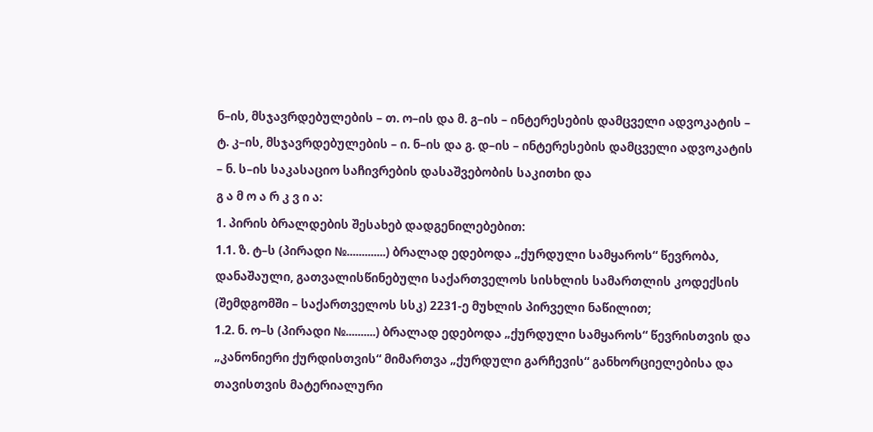ნ–ის, მსჯავრდებულების – თ. ო–ის და მ. გ–ის – ინტერესების დამცველი ადვოკატის – ტ. კ–ის, მსჯავრდებულების – ი. ნ–ის და გ. დ–ის – ინტერესების დამცველი ადვოკატის – ნ. ს–ის საკასაციო საჩივრების დასაშვებობის საკითხი და
გ ა მ ო ა რ კ ვ ი ა:
1. პირის ბრალდების შესახებ დადგენილებებით:
1.1. ზ. ტ–ს (პირადი №.............) ბრალად ედებოდა „ქურდული სამყაროს“ წევრობა, დანაშაული, გათვალისწინებული საქართველოს სისხლის სამართლის კოდექსის (შემდგომში – საქართველოს სსკ) 2231-ე მუხლის პირველი ნაწილით;
1.2. ნ. ო–ს (პირადი №..........) ბრალად ედებოდა „ქურდული სამყაროს“ წევრისთვის და „კანონიერი ქურდისთვის“ მიმართვა „ქურდული გარჩევის“ განხორციელებისა და თავისთვის მატერიალური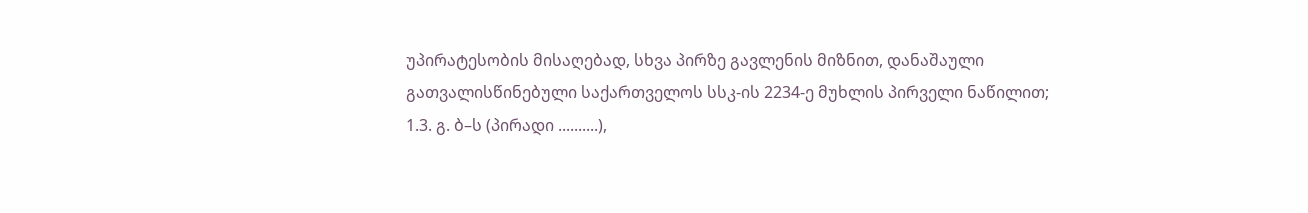უპირატესობის მისაღებად, სხვა პირზე გავლენის მიზნით, დანაშაული გათვალისწინებული საქართველოს სსკ-ის 2234-ე მუხლის პირველი ნაწილით;
1.3. გ. ბ–ს (პირადი ..........),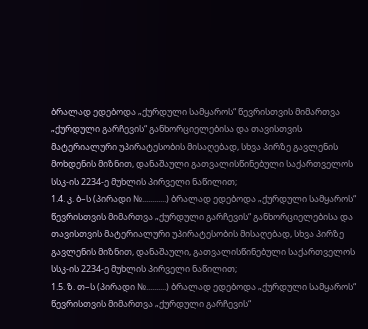ბრალად ედებოდა „ქურდული სამყაროს“ წევრისთვის მიმართვა „ქურდული გარჩევის“ განხორციელებისა და თავისთვის მატერიალური უპირატესობის მისაღებად, სხვა პირზე გავლენის მოხდენის მიზნით, დანაშაული გათვალისწინებული საქართველოს სსკ-ის 2234-ე მუხლის პირველი ნაწილით;
1.4. კ. ბ–ს (პირადი №............) ბრალად ედებოდა „ქურდული სამყაროს“ წევრისთვის მიმართვა „ქურდული გარჩევის“ განხორციელებისა და თავისთვის მატერიალური უპირატესობის მისაღებად, სხვა პირზე გავლენის მიზნით, დანაშაული, გათვალისწინებული საქართველოს სსკ-ის 2234-ე მუხლის პირველი ნაწილით;
1.5. ზ. თ–ს (პირადი №..........) ბრალად ედებოდა „ქურდული სამყაროს“ წევრისთვის მიმართვა „ქურდული გარჩევის“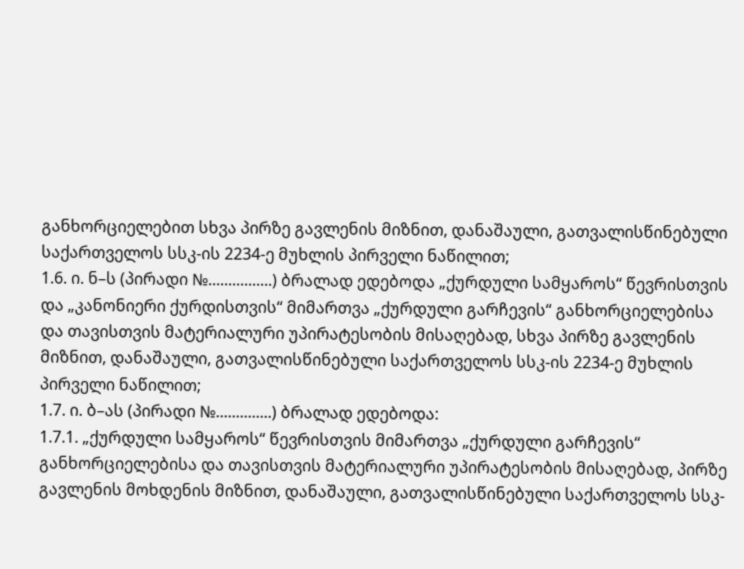განხორციელებით სხვა პირზე გავლენის მიზნით, დანაშაული, გათვალისწინებული საქართველოს სსკ-ის 2234-ე მუხლის პირველი ნაწილით;
1.6. ი. ნ–ს (პირადი №................) ბრალად ედებოდა „ქურდული სამყაროს“ წევრისთვის და „კანონიერი ქურდისთვის“ მიმართვა „ქურდული გარჩევის“ განხორციელებისა და თავისთვის მატერიალური უპირატესობის მისაღებად, სხვა პირზე გავლენის მიზნით, დანაშაული, გათვალისწინებული საქართველოს სსკ-ის 2234-ე მუხლის პირველი ნაწილით;
1.7. ი. ბ–ას (პირადი №..............) ბრალად ედებოდა:
1.7.1. „ქურდული სამყაროს“ წევრისთვის მიმართვა „ქურდული გარჩევის“ განხორციელებისა და თავისთვის მატერიალური უპირატესობის მისაღებად, პირზე გავლენის მოხდენის მიზნით, დანაშაული, გათვალისწინებული საქართველოს სსკ-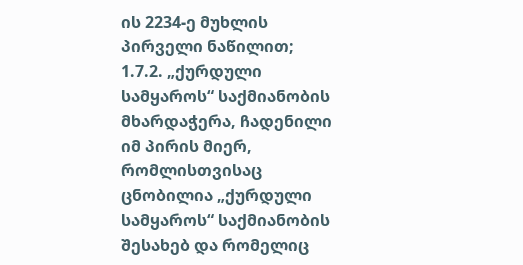ის 2234-ე მუხლის პირველი ნაწილით;
1.7.2. „ქურდული სამყაროს“ საქმიანობის მხარდაჭერა, ჩადენილი იმ პირის მიერ, რომლისთვისაც ცნობილია „ქურდული სამყაროს“ საქმიანობის შესახებ და რომელიც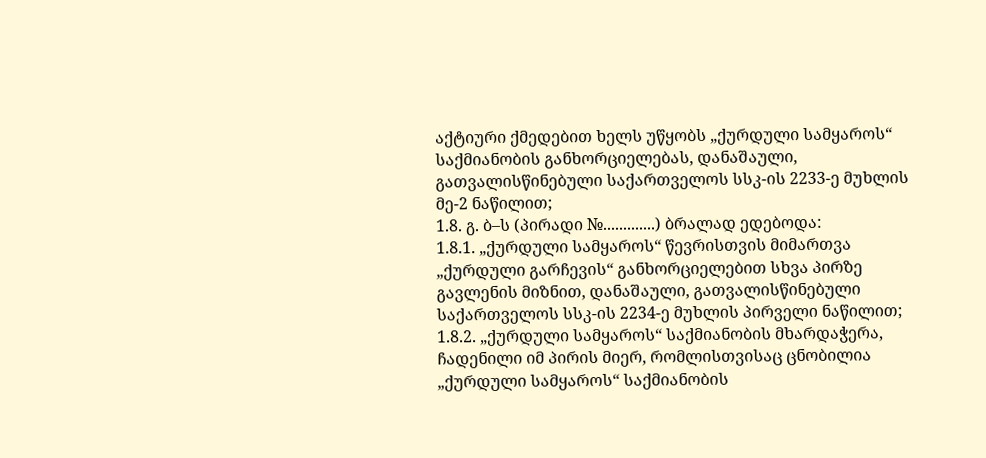აქტიური ქმედებით ხელს უწყობს „ქურდული სამყაროს“ საქმიანობის განხორციელებას, დანაშაული, გათვალისწინებული საქართველოს სსკ-ის 2233-ე მუხლის მე-2 ნაწილით;
1.8. გ. ბ–ს (პირადი №.............) ბრალად ედებოდა:
1.8.1. „ქურდული სამყაროს“ წევრისთვის მიმართვა „ქურდული გარჩევის“ განხორციელებით სხვა პირზე გავლენის მიზნით, დანაშაული, გათვალისწინებული საქართველოს სსკ-ის 2234-ე მუხლის პირველი ნაწილით;
1.8.2. „ქურდული სამყაროს“ საქმიანობის მხარდაჭერა, ჩადენილი იმ პირის მიერ, რომლისთვისაც ცნობილია „ქურდული სამყაროს“ საქმიანობის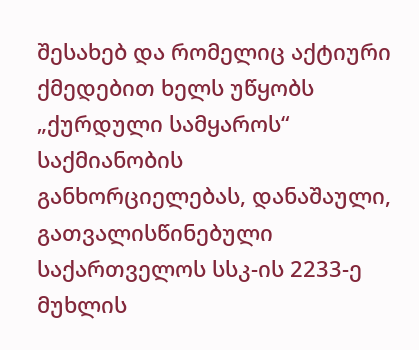შესახებ და რომელიც აქტიური ქმედებით ხელს უწყობს „ქურდული სამყაროს“ საქმიანობის განხორციელებას, დანაშაული, გათვალისწინებული საქართველოს სსკ-ის 2233-ე მუხლის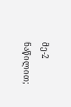მე-2 ნაწილით;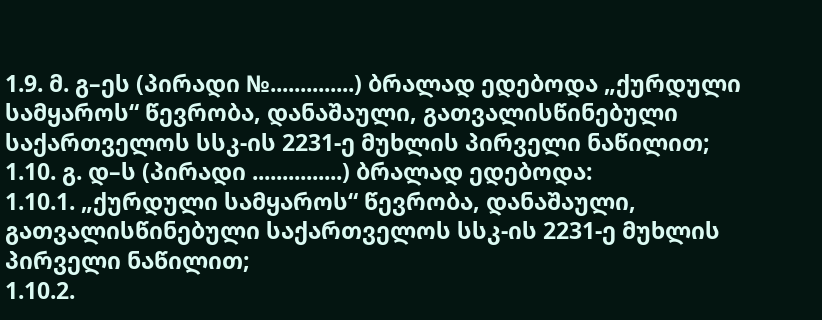1.9. მ. გ–ეს (პირადი №..............) ბრალად ედებოდა „ქურდული სამყაროს“ წევრობა, დანაშაული, გათვალისწინებული საქართველოს სსკ-ის 2231-ე მუხლის პირველი ნაწილით;
1.10. გ. დ–ს (პირადი ...............) ბრალად ედებოდა:
1.10.1. „ქურდული სამყაროს“ წევრობა, დანაშაული, გათვალისწინებული საქართველოს სსკ-ის 2231-ე მუხლის პირველი ნაწილით;
1.10.2.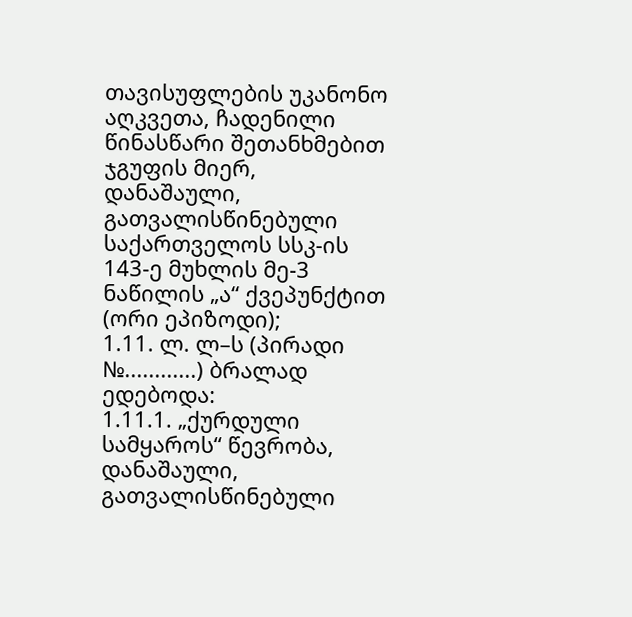თავისუფლების უკანონო აღკვეთა, ჩადენილი წინასწარი შეთანხმებით ჯგუფის მიერ, დანაშაული, გათვალისწინებული საქართველოს სსკ-ის 143-ე მუხლის მე-3 ნაწილის „ა“ ქვეპუნქტით (ორი ეპიზოდი);
1.11. ლ. ლ–ს (პირადი №............) ბრალად ედებოდა:
1.11.1. „ქურდული სამყაროს“ წევრობა, დანაშაული, გათვალისწინებული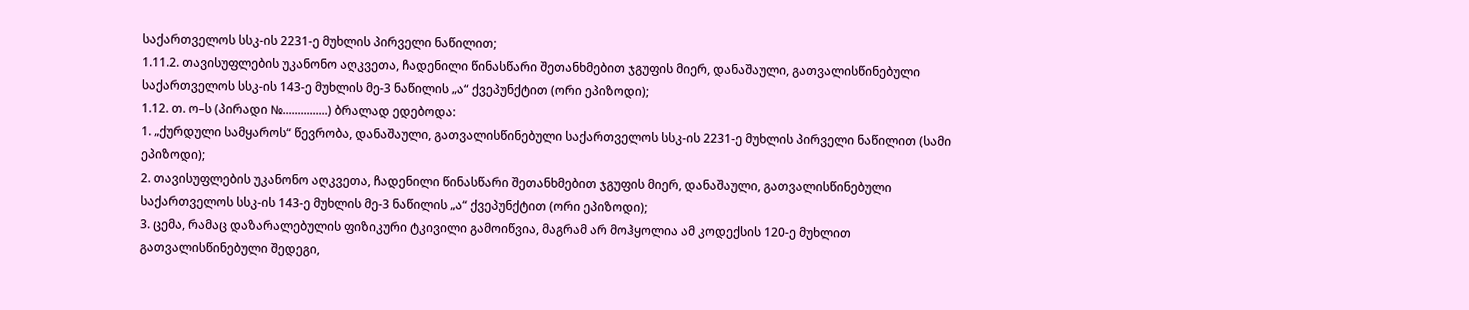საქართველოს სსკ-ის 2231-ე მუხლის პირველი ნაწილით;
1.11.2. თავისუფლების უკანონო აღკვეთა, ჩადენილი წინასწარი შეთანხმებით ჯგუფის მიერ, დანაშაული, გათვალისწინებული საქართველოს სსკ-ის 143-ე მუხლის მე-3 ნაწილის „ა“ ქვეპუნქტით (ორი ეპიზოდი);
1.12. თ. ო–ს (პირადი №...............) ბრალად ედებოდა:
1. „ქურდული სამყაროს“ წევრობა, დანაშაული, გათვალისწინებული საქართველოს სსკ-ის 2231-ე მუხლის პირველი ნაწილით (სამი ეპიზოდი);
2. თავისუფლების უკანონო აღკვეთა, ჩადენილი წინასწარი შეთანხმებით ჯგუფის მიერ, დანაშაული, გათვალისწინებული საქართველოს სსკ-ის 143-ე მუხლის მე-3 ნაწილის „ა“ ქვეპუნქტით (ორი ეპიზოდი);
3. ცემა, რამაც დაზარალებულის ფიზიკური ტკივილი გამოიწვია, მაგრამ არ მოჰყოლია ამ კოდექსის 120-ე მუხლით გათვალისწინებული შედეგი,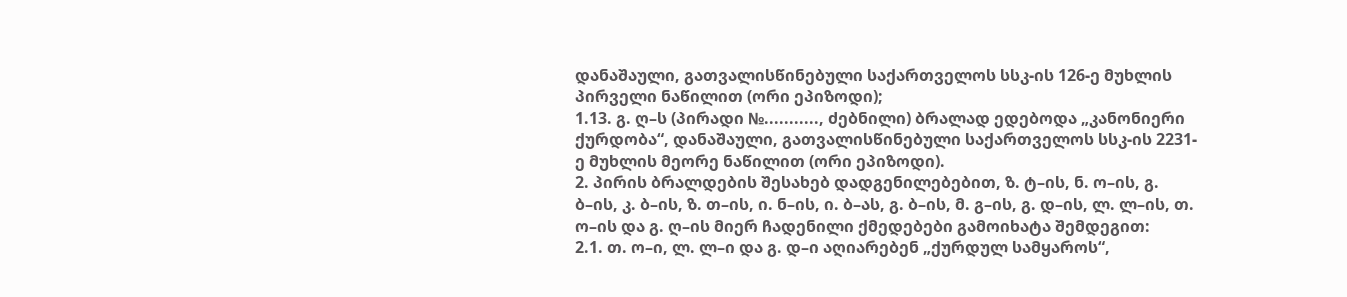დანაშაული, გათვალისწინებული საქართველოს სსკ-ის 126-ე მუხლის პირველი ნაწილით (ორი ეპიზოდი);
1.13. გ. ღ–ს (პირადი №..........., ძებნილი) ბრალად ედებოდა „კანონიერი ქურდობა“, დანაშაული, გათვალისწინებული საქართველოს სსკ-ის 2231-ე მუხლის მეორე ნაწილით (ორი ეპიზოდი).
2. პირის ბრალდების შესახებ დადგენილებებით, ზ. ტ–ის, ნ. ო–ის, გ. ბ–ის, კ. ბ–ის, ზ. თ–ის, ი. ნ–ის, ი. ბ–ას, გ. ბ–ის, მ. გ–ის, გ. დ–ის, ლ. ლ–ის, თ. ო–ის და გ. ღ–ის მიერ ჩადენილი ქმედებები გამოიხატა შემდეგით:
2.1. თ. ო–ი, ლ. ლ–ი და გ. დ–ი აღიარებენ „ქურდულ სამყაროს“,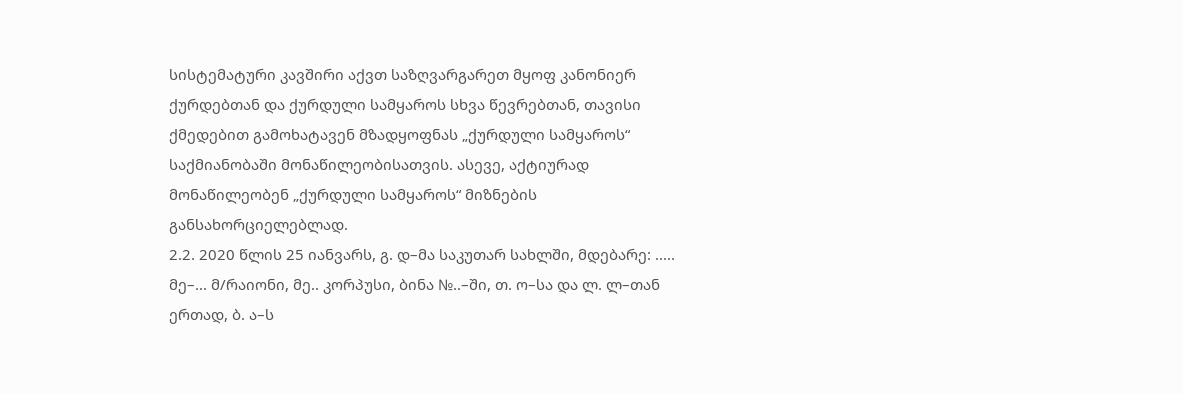სისტემატური კავშირი აქვთ საზღვარგარეთ მყოფ კანონიერ ქურდებთან და ქურდული სამყაროს სხვა წევრებთან, თავისი ქმედებით გამოხატავენ მზადყოფნას „ქურდული სამყაროს“ საქმიანობაში მონაწილეობისათვის. ასევე, აქტიურად მონაწილეობენ „ქურდული სამყაროს“ მიზნების განსახორციელებლად.
2.2. 2020 წლის 25 იანვარს, გ. დ–მა საკუთარ სახლში, მდებარე: ..... მე–... მ/რაიონი, მე.. კორპუსი, ბინა №..–ში, თ. ო–სა და ლ. ლ–თან ერთად, ბ. ა–ს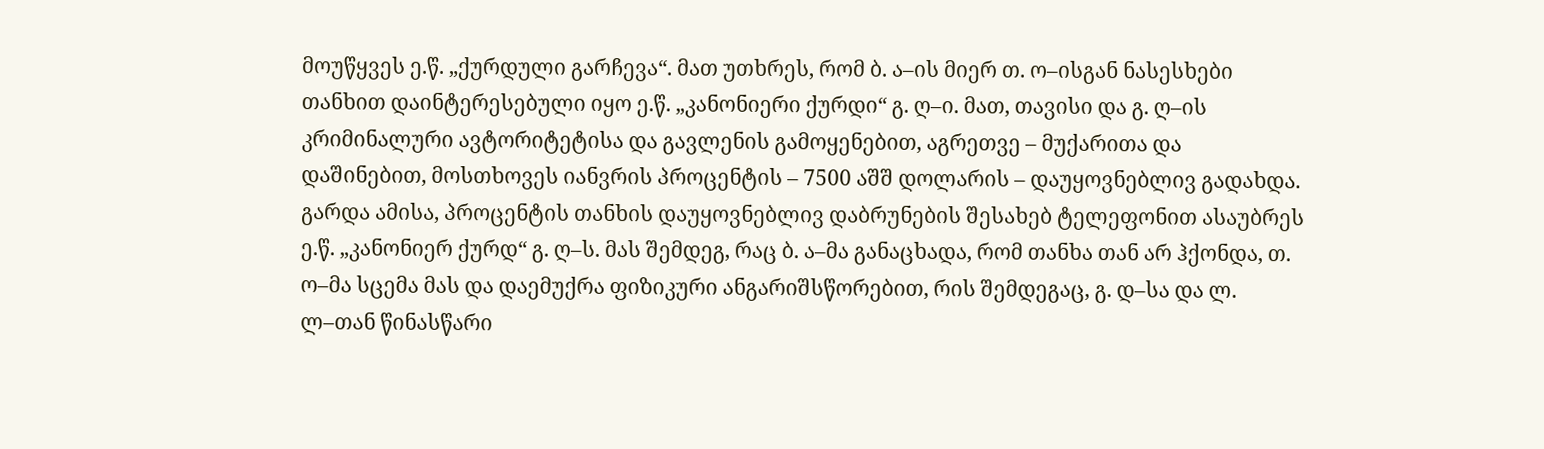მოუწყვეს ე.წ. „ქურდული გარჩევა“. მათ უთხრეს, რომ ბ. ა–ის მიერ თ. ო–ისგან ნასესხები თანხით დაინტერესებული იყო ე.წ. „კანონიერი ქურდი“ გ. ღ–ი. მათ, თავისი და გ. ღ–ის კრიმინალური ავტორიტეტისა და გავლენის გამოყენებით, აგრეთვე – მუქარითა და დაშინებით, მოსთხოვეს იანვრის პროცენტის – 7500 აშშ დოლარის – დაუყოვნებლივ გადახდა. გარდა ამისა, პროცენტის თანხის დაუყოვნებლივ დაბრუნების შესახებ ტელეფონით ასაუბრეს ე.წ. „კანონიერ ქურდ“ გ. ღ–ს. მას შემდეგ, რაც ბ. ა–მა განაცხადა, რომ თანხა თან არ ჰქონდა, თ. ო–მა სცემა მას და დაემუქრა ფიზიკური ანგარიშსწორებით, რის შემდეგაც, გ. დ–სა და ლ. ლ–თან წინასწარი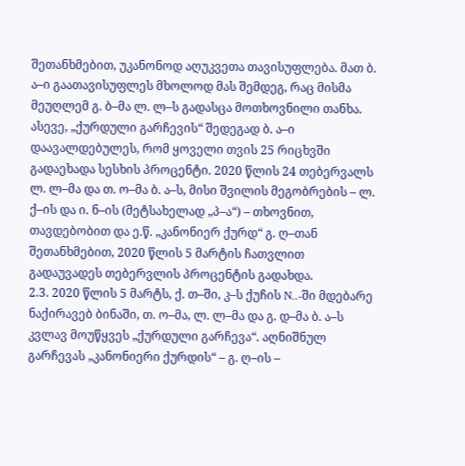შეთანხმებით, უკანონოდ აღუკვეთა თავისუფლება. მათ ბ. ა–ი გაათავისუფლეს მხოლოდ მას შემდეგ, რაც მისმა მეუღლემ გ. ბ–მა ლ. ლ–ს გადასცა მოთხოვნილი თანხა. ასევე, „ქურდული გარჩევის“ შედეგად ბ. ა–ი დაავალდებულეს, რომ ყოველი თვის 25 რიცხვში გადაეხადა სესხის პროცენტი. 2020 წლის 24 თებერვალს ლ. ლ–მა და თ. ო–მა ბ. ა–ს, მისი შვილის მეგობრების – ლ. ქ–ის და ი. ნ–ის (მეტსახელად „პ–ა“) – თხოვნით, თავდებობით და ე.წ. „კანონიერ ქურდ“ გ. ღ–თან შეთანხმებით, 2020 წლის 5 მარტის ჩათვლით გადაუვადეს თებერვლის პროცენტის გადახდა.
2.3. 2020 წლის 5 მარტს, ქ. თ–ში, კ–ს ქუჩის N..-ში მდებარე ნაქირავებ ბინაში, თ. ო–მა, ლ. ლ–მა და გ. დ–მა ბ. ა–ს კვლავ მოუწყვეს „ქურდული გარჩევა“. აღნიშნულ გარჩევას „კანონიერი ქურდის“ – გ. ღ–ის –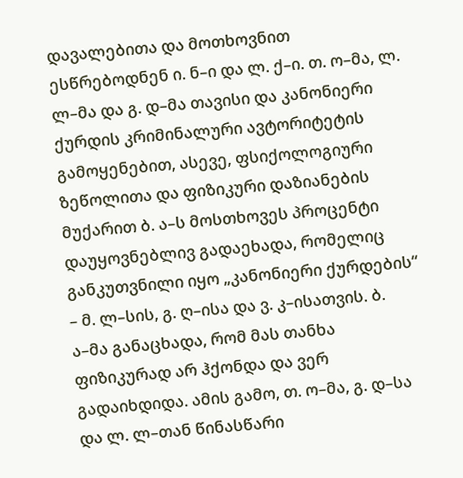დავალებითა და მოთხოვნით ესწრებოდნენ ი. ნ–ი და ლ. ქ–ი. თ. ო–მა, ლ. ლ–მა და გ. დ–მა თავისი და კანონიერი ქურდის კრიმინალური ავტორიტეტის გამოყენებით, ასევე, ფსიქოლოგიური ზეწოლითა და ფიზიკური დაზიანების მუქარით ბ. ა–ს მოსთხოვეს პროცენტი დაუყოვნებლივ გადაეხადა, რომელიც განკუთვნილი იყო „კანონიერი ქურდების“ – მ. ლ–სის, გ. ღ–ისა და ვ. კ–ისათვის. ბ. ა–მა განაცხადა, რომ მას თანხა ფიზიკურად არ ჰქონდა და ვერ გადაიხდიდა. ამის გამო, თ. ო–მა, გ. დ–სა და ლ. ლ–თან წინასწარი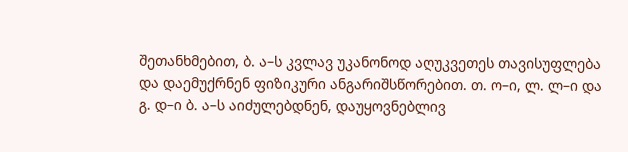შეთანხმებით, ბ. ა–ს კვლავ უკანონოდ აღუკვეთეს თავისუფლება და დაემუქრნენ ფიზიკური ანგარიშსწორებით. თ. ო–ი, ლ. ლ–ი და გ. დ–ი ბ. ა–ს აიძულებდნენ, დაუყოვნებლივ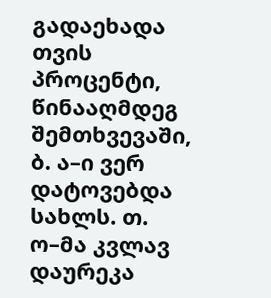გადაეხადა თვის პროცენტი, წინააღმდეგ შემთხვევაში, ბ. ა–ი ვერ დატოვებდა სახლს. თ. ო–მა კვლავ დაურეკა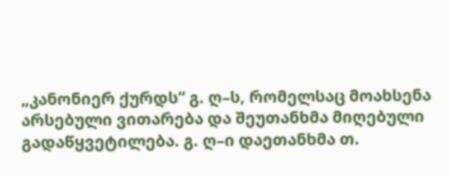„კანონიერ ქურდს“ გ. ღ–ს, რომელსაც მოახსენა არსებული ვითარება და შეუთანხმა მიღებული გადაწყვეტილება. გ. ღ–ი დაეთანხმა თ.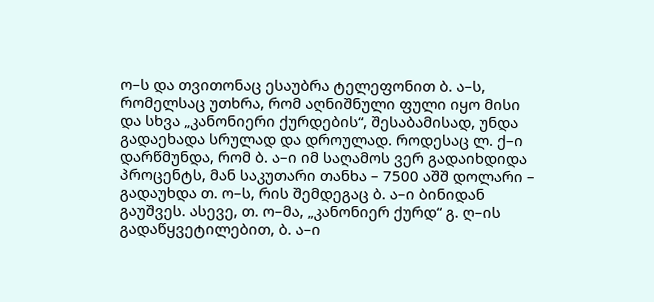ო–ს და თვითონაც ესაუბრა ტელეფონით ბ. ა–ს, რომელსაც უთხრა, რომ აღნიშნული ფული იყო მისი და სხვა „კანონიერი ქურდების“, შესაბამისად, უნდა გადაეხადა სრულად და დროულად. როდესაც ლ. ქ–ი დარწმუნდა, რომ ბ. ა–ი იმ საღამოს ვერ გადაიხდიდა პროცენტს, მან საკუთარი თანხა – 7500 აშშ დოლარი – გადაუხდა თ. ო–ს, რის შემდეგაც ბ. ა–ი ბინიდან გაუშვეს. ასევე, თ. ო–მა, „კანონიერ ქურდ“ გ. ღ–ის გადაწყვეტილებით, ბ. ა–ი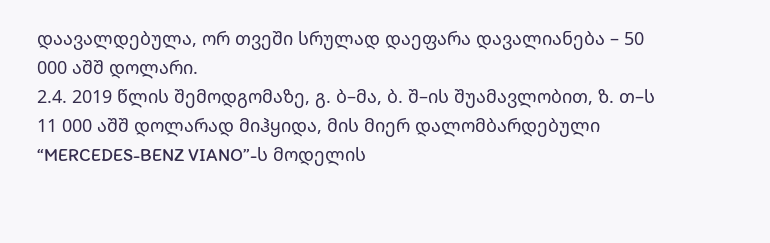დაავალდებულა, ორ თვეში სრულად დაეფარა დავალიანება – 50 000 აშშ დოლარი.
2.4. 2019 წლის შემოდგომაზე, გ. ბ–მა, ბ. შ–ის შუამავლობით, ზ. თ–ს 11 000 აშშ დოლარად მიჰყიდა, მის მიერ დალომბარდებული “MERCEDES-BENZ VIANO”-ს მოდელის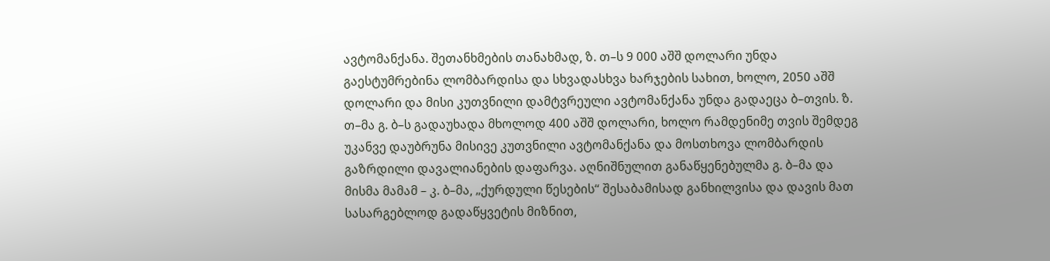ავტომანქანა. შეთანხმების თანახმად, ზ. თ–ს 9 000 აშშ დოლარი უნდა გაესტუმრებინა ლომბარდისა და სხვადასხვა ხარჯების სახით, ხოლო, 2050 აშშ დოლარი და მისი კუთვნილი დამტვრეული ავტომანქანა უნდა გადაეცა ბ–თვის. ზ. თ–მა გ. ბ–ს გადაუხადა მხოლოდ 400 აშშ დოლარი, ხოლო რამდენიმე თვის შემდეგ უკანვე დაუბრუნა მისივე კუთვნილი ავტომანქანა და მოსთხოვა ლომბარდის გაზრდილი დავალიანების დაფარვა. აღნიშნულით განაწყენებულმა გ. ბ–მა და მისმა მამამ – კ. ბ–მა, „ქურდული წესების“ შესაბამისად განხილვისა და დავის მათ სასარგებლოდ გადაწყვეტის მიზნით,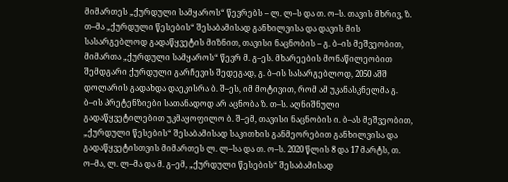მიმართეს „ქურდული სამყაროს“ წევრებს – ლ. ლ–ს და თ. ო–ს. თავის მხრივ, ზ. თ–მა „ქურდული წესების“ შესაბამისად განხილვისა და დავის მის სასარგებლოდ გადაწყვეტის მიზნით, თავისი ნაცნობის – გ. ბ–ის მეშვეობით, მიმართა „ქურდული სამყაროს“ წევრ მ. გ–ეს. მხარეების მონაწილეობით შემდგარი ქურდული გარჩევის შედეგად, გ. ბ–ის სასარგებლოდ, 2050 აშშ დოლარის გადახდა დაეკისრა ბ. შ–ეს, იმ მოტივით, რომ ამ უკანასკნელმა გ. ბ–ის პრეტენზიები სათანადოდ არ აცნობა ზ. თ–ს. აღნიშნული გადაწყვეტილებით უკმაყოფილო ბ. შ–ემ, თავისი ნაცნობის ი. ბ–ას მეშვეობით, „ქურდული წესების“ შესაბამისად საკითხის განმეორებით განხილვისა და გადაწყვეტისთვის მიმართეს ლ. ლ–სა და თ. ო–ს. 2020 წლის 8 და 17 მარტს, თ. ო–მა, ლ. ლ–მა და მ. გ–ემ, „ქურდული წესების“ შესაბამისად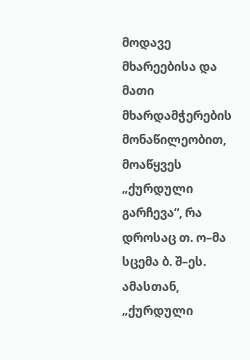მოდავე მხარეებისა და მათი მხარდამჭერების მონაწილეობით, მოაწყვეს „ქურდული გარჩევა“, რა დროსაც თ. ო–მა სცემა ბ. შ–ეს. ამასთან, „ქურდული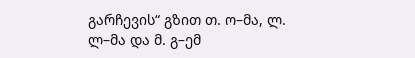გარჩევის“ გზით თ. ო–მა, ლ. ლ–მა და მ. გ–ემ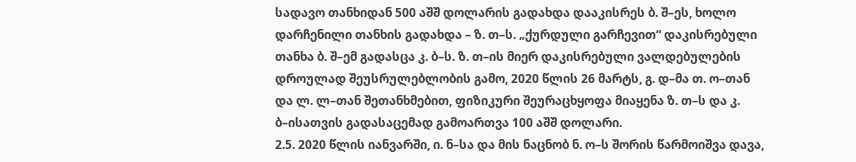სადავო თანხიდან 500 აშშ დოლარის გადახდა დააკისრეს ბ. შ–ეს, ხოლო დარჩენილი თანხის გადახდა – ზ. თ–ს. „ქურდული გარჩევით“ დაკისრებული თანხა ბ. შ–ემ გადასცა კ. ბ–ს. ზ. თ–ის მიერ დაკისრებული ვალდებულების დროულად შეუსრულებლობის გამო, 2020 წლის 26 მარტს, გ. დ–მა თ. ო–თან და ლ. ლ–თან შეთანხმებით, ფიზიკური შეურაცხყოფა მიაყენა ზ. თ–ს და კ. ბ–ისათვის გადასაცემად გამოართვა 100 აშშ დოლარი.
2.5. 2020 წლის იანვარში, ი. ნ–სა და მის ნაცნობ ნ. ო–ს შორის წარმოიშვა დავა,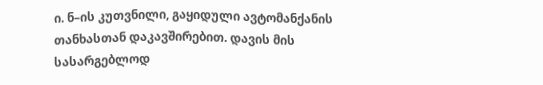ი. ნ–ის კუთვნილი, გაყიდული ავტომანქანის თანხასთან დაკავშირებით. დავის მის სასარგებლოდ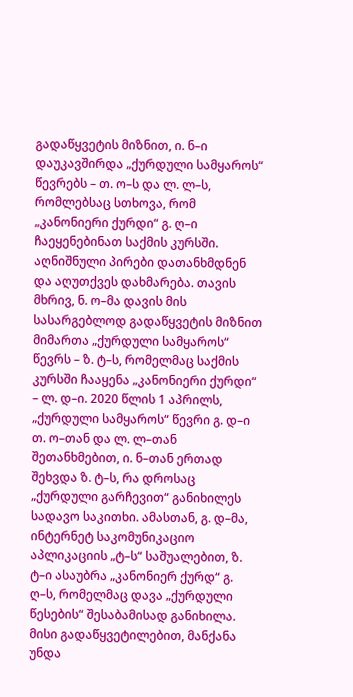გადაწყვეტის მიზნით, ი. ნ–ი დაუკავშირდა „ქურდული სამყაროს“ წევრებს – თ. ო–ს და ლ. ლ–ს, რომლებსაც სთხოვა, რომ „კანონიერი ქურდი“ გ. ღ–ი ჩაეყენებინათ საქმის კურსში. აღნიშნული პირები დათანხმდნენ და აღუთქვეს დახმარება. თავის მხრივ, ნ. ო–მა დავის მის სასარგებლოდ გადაწყვეტის მიზნით მიმართა „ქურდული სამყაროს“ წევრს – ზ. ტ–ს, რომელმაც საქმის კურსში ჩააყენა „კანონიერი ქურდი“ – ლ. დ–ი. 2020 წლის 1 აპრილს, „ქურდული სამყაროს“ წევრი გ. დ–ი თ. ო–თან და ლ. ლ–თან შეთანხმებით, ი. ნ–თან ერთად შეხვდა ზ. ტ–ს, რა დროსაც „ქურდული გარჩევით“ განიხილეს სადავო საკითხი. ამასთან, გ. დ–მა, ინტერნეტ საკომუნიკაციო აპლიკაციის „ტ–ს“ საშუალებით, ზ. ტ–ი ასაუბრა „კანონიერ ქურდ“ გ. ღ–ს, რომელმაც დავა „ქურდული წესების“ შესაბამისად განიხილა. მისი გადაწყვეტილებით, მანქანა უნდა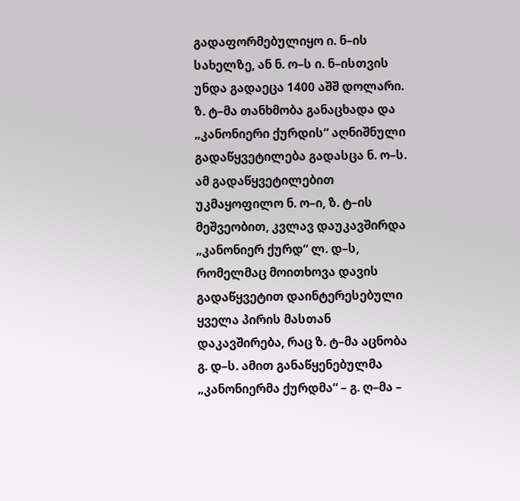გადაფორმებულიყო ი. ნ–ის სახელზე, ან ნ. ო–ს ი. ნ–ისთვის უნდა გადაეცა 1400 აშშ დოლარი. ზ. ტ–მა თანხმობა განაცხადა და „კანონიერი ქურდის“ აღნიშნული გადაწყვეტილება გადასცა ნ. ო–ს. ამ გადაწყვეტილებით უკმაყოფილო ნ. ო–ი, ზ. ტ–ის მეშვეობით, კვლავ დაუკავშირდა „კანონიერ ქურდ“ ლ. დ–ს, რომელმაც მოითხოვა დავის გადაწყვეტით დაინტერესებული ყველა პირის მასთან დაკავშირება, რაც ზ. ტ–მა აცნობა გ. დ–ს. ამით განაწყენებულმა „კანონიერმა ქურდმა“ – გ. ღ–მა –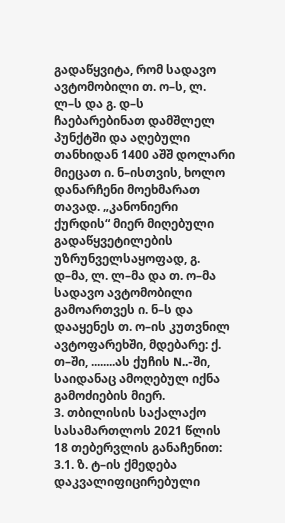გადაწყვიტა, რომ სადავო ავტომობილი თ. ო–ს, ლ. ლ–ს და გ. დ–ს ჩაებარებინათ დამშლელ პუნქტში და აღებული თანხიდან 1400 აშშ დოლარი მიეცათ ი. ნ–ისთვის, ხოლო დანარჩენი მოეხმარათ თავად. „კანონიერი ქურდის“ მიერ მიღებული გადაწყვეტილების უზრუნველსაყოფად, გ. დ–მა, ლ. ლ–მა და თ. ო–მა სადავო ავტომობილი გამოართვეს ი. ნ–ს და დააყენეს თ. ო–ის კუთვნილ ავტოფარეხში, მდებარე: ქ. თ–ში, ........ას ქუჩის N..-ში, საიდანაც ამოღებულ იქნა გამოძიების მიერ.
3. თბილისის საქალაქო სასამართლოს 2021 წლის 18 თებერვლის განაჩენით:
3.1. ზ. ტ–ის ქმედება დაკვალიფიცირებული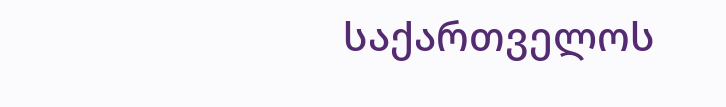საქართველოს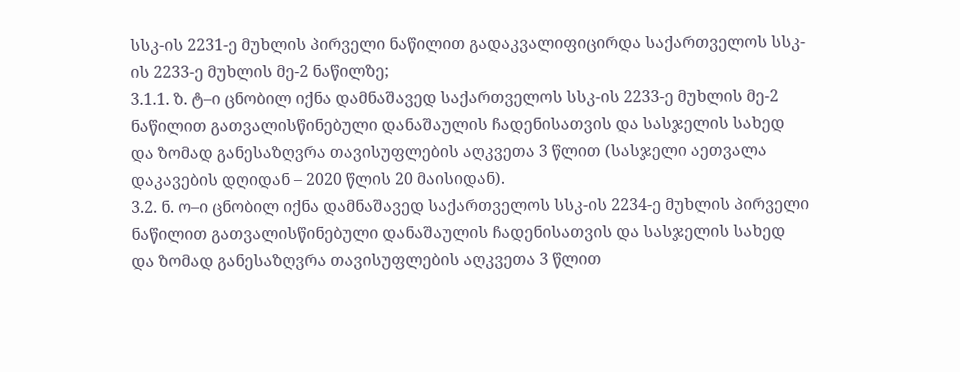სსკ-ის 2231-ე მუხლის პირველი ნაწილით გადაკვალიფიცირდა საქართველოს სსკ-ის 2233-ე მუხლის მე-2 ნაწილზე;
3.1.1. ზ. ტ–ი ცნობილ იქნა დამნაშავედ საქართველოს სსკ-ის 2233-ე მუხლის მე-2 ნაწილით გათვალისწინებული დანაშაულის ჩადენისათვის და სასჯელის სახედ და ზომად განესაზღვრა თავისუფლების აღკვეთა 3 წლით (სასჯელი აეთვალა დაკავების დღიდან – 2020 წლის 20 მაისიდან).
3.2. ნ. ო–ი ცნობილ იქნა დამნაშავედ საქართველოს სსკ-ის 2234-ე მუხლის პირველი ნაწილით გათვალისწინებული დანაშაულის ჩადენისათვის და სასჯელის სახედ და ზომად განესაზღვრა თავისუფლების აღკვეთა 3 წლით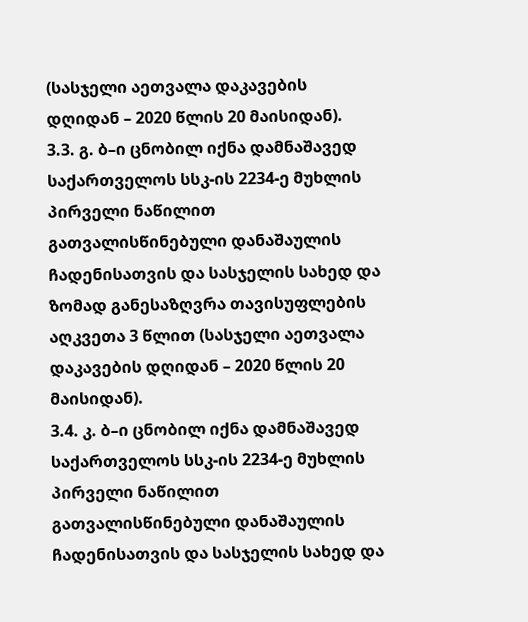(სასჯელი აეთვალა დაკავების დღიდან – 2020 წლის 20 მაისიდან).
3.3. გ. ბ–ი ცნობილ იქნა დამნაშავედ საქართველოს სსკ-ის 2234-ე მუხლის პირველი ნაწილით გათვალისწინებული დანაშაულის ჩადენისათვის და სასჯელის სახედ და ზომად განესაზღვრა თავისუფლების აღკვეთა 3 წლით (სასჯელი აეთვალა დაკავების დღიდან – 2020 წლის 20 მაისიდან).
3.4. კ. ბ–ი ცნობილ იქნა დამნაშავედ საქართველოს სსკ-ის 2234-ე მუხლის პირველი ნაწილით გათვალისწინებული დანაშაულის ჩადენისათვის და სასჯელის სახედ და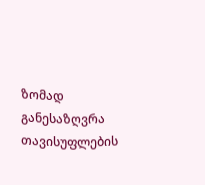ზომად განესაზღვრა თავისუფლების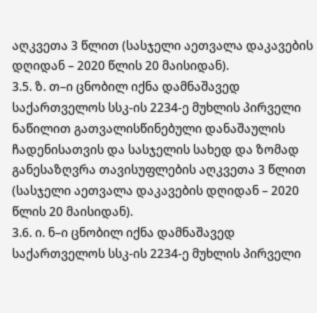აღკვეთა 3 წლით (სასჯელი აეთვალა დაკავების დღიდან – 2020 წლის 20 მაისიდან).
3.5. ზ. თ–ი ცნობილ იქნა დამნაშავედ საქართველოს სსკ-ის 2234-ე მუხლის პირველი ნაწილით გათვალისწინებული დანაშაულის ჩადენისათვის და სასჯელის სახედ და ზომად განესაზღვრა თავისუფლების აღკვეთა 3 წლით (სასჯელი აეთვალა დაკავების დღიდან – 2020 წლის 20 მაისიდან).
3.6. ი. ნ–ი ცნობილ იქნა დამნაშავედ საქართველოს სსკ-ის 2234-ე მუხლის პირველი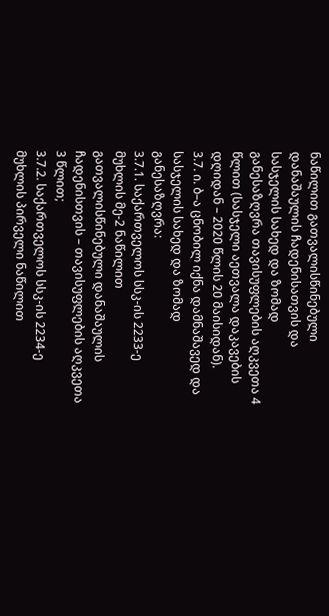ნაწილით გათვალისწინებული დანაშაულის ჩადენისათვის და სასჯელის სახედ და ზომად განესაზღვრა თავისუფლების აღკვეთა 4 წლით (სასჯელი აეთვალა დაკავების დღიდან – 2020 წლის 20 მაისიდან).
3.7. ი. ბ–ა ცნობილ იქნა დამნაშავედ და სასჯელის სახედ და ზომად განესაზღვრა:
3.7.1. საქართველოს სსკ-ის 2233-ე მუხლის მე-2 ნაწილით გათვალისწინებული დანაშაულის ჩადენისთვის – თავისუფლების აღკვეთა 3 წლით;
3.7.2. საქართველოს სსკ-ის 2234-ე მუხლის პირველი ნაწილით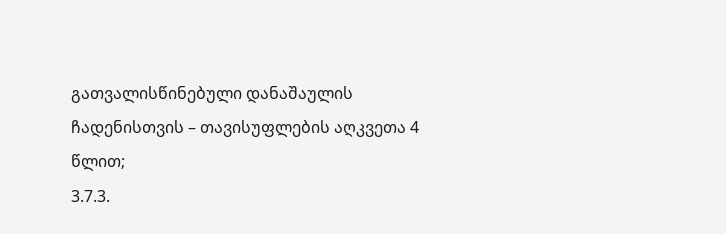გათვალისწინებული დანაშაულის ჩადენისთვის – თავისუფლების აღკვეთა 4 წლით;
3.7.3.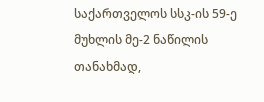საქართველოს სსკ-ის 59-ე მუხლის მე-2 ნაწილის თანახმად,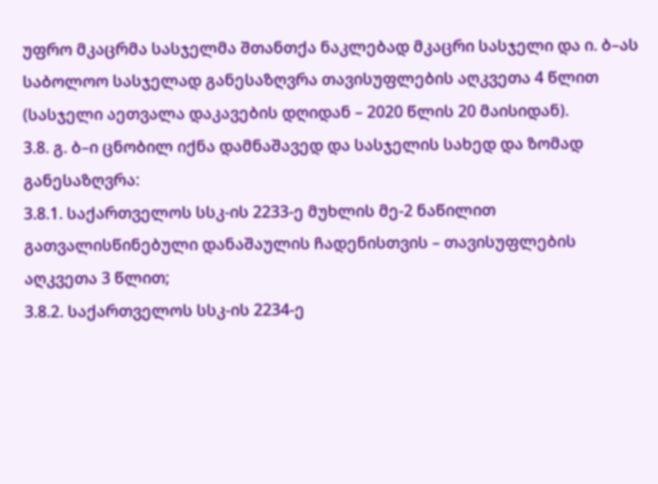უფრო მკაცრმა სასჯელმა შთანთქა ნაკლებად მკაცრი სასჯელი და ი. ბ–ას საბოლოო სასჯელად განესაზღვრა თავისუფლების აღკვეთა 4 წლით (სასჯელი აეთვალა დაკავების დღიდან – 2020 წლის 20 მაისიდან).
3.8. გ. ბ–ი ცნობილ იქნა დამნაშავედ და სასჯელის სახედ და ზომად განესაზღვრა:
3.8.1. საქართველოს სსკ-ის 2233-ე მუხლის მე-2 ნაწილით გათვალისწინებული დანაშაულის ჩადენისთვის – თავისუფლების აღკვეთა 3 წლით;
3.8.2. საქართველოს სსკ-ის 2234-ე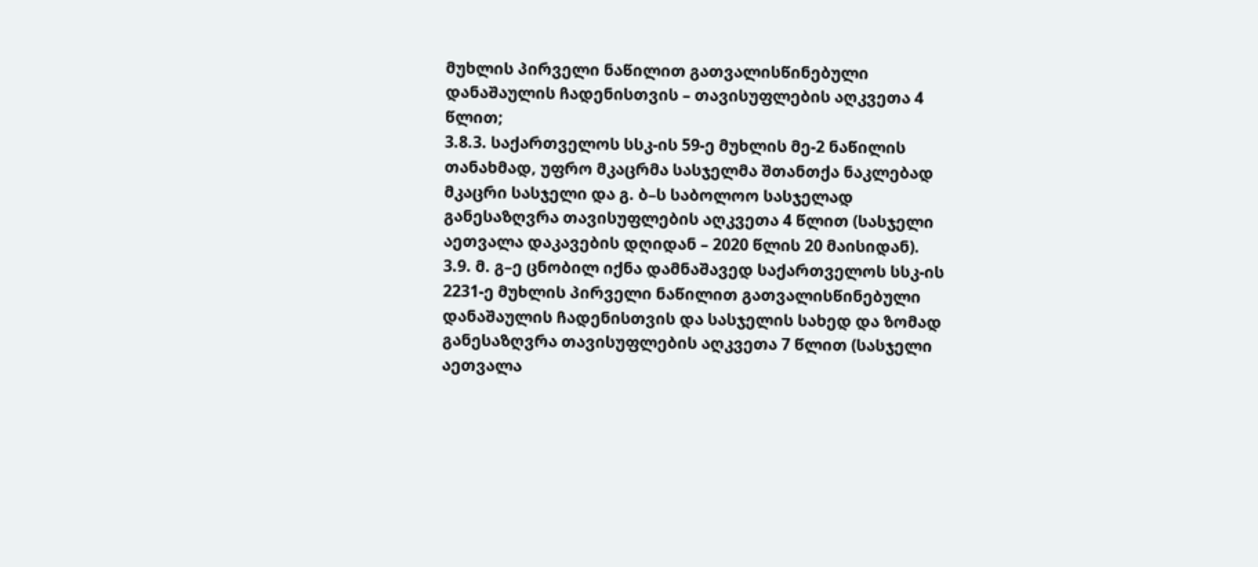მუხლის პირველი ნაწილით გათვალისწინებული დანაშაულის ჩადენისთვის – თავისუფლების აღკვეთა 4 წლით;
3.8.3. საქართველოს სსკ-ის 59-ე მუხლის მე-2 ნაწილის თანახმად, უფრო მკაცრმა სასჯელმა შთანთქა ნაკლებად მკაცრი სასჯელი და გ. ბ–ს საბოლოო სასჯელად განესაზღვრა თავისუფლების აღკვეთა 4 წლით (სასჯელი აეთვალა დაკავების დღიდან – 2020 წლის 20 მაისიდან).
3.9. მ. გ–ე ცნობილ იქნა დამნაშავედ საქართველოს სსკ-ის 2231-ე მუხლის პირველი ნაწილით გათვალისწინებული დანაშაულის ჩადენისთვის და სასჯელის სახედ და ზომად განესაზღვრა თავისუფლების აღკვეთა 7 წლით (სასჯელი აეთვალა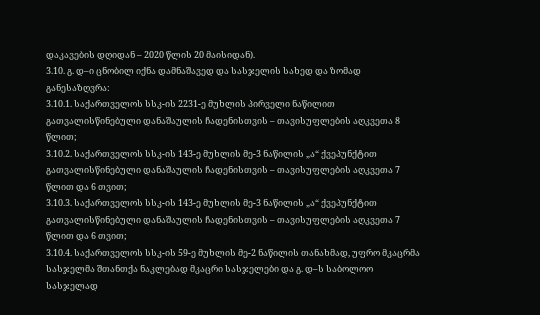დაკავების დღიდან – 2020 წლის 20 მაისიდან).
3.10. გ. დ–ი ცნობილ იქნა დამნაშავედ და სასჯელის სახედ და ზომად განესაზღვრა:
3.10.1. საქართველოს სსკ-ის 2231-ე მუხლის პირველი ნაწილით გათვალისწინებული დანაშაულის ჩადენისთვის – თავისუფლების აღკვეთა 8 წლით;
3.10.2. საქართველოს სსკ-ის 143-ე მუხლის მე-3 ნაწილის „ა“ ქვეპუნქტით გათვალისწინებული დანაშაულის ჩადენისთვის – თავისუფლების აღკვეთა 7 წლით და 6 თვით;
3.10.3. საქართველოს სსკ-ის 143-ე მუხლის მე-3 ნაწილის „ა“ ქვეპუნქტით გათვალისწინებული დანაშაულის ჩადენისთვის – თავისუფლების აღკვეთა 7 წლით და 6 თვით;
3.10.4. საქართველოს სსკ-ის 59-ე მუხლის მე-2 ნაწილის თანახმად, უფრო მკაცრმა სასჯელმა შთანთქა ნაკლებად მკაცრი სასჯელები და გ. დ–ს საბოლოო სასჯელად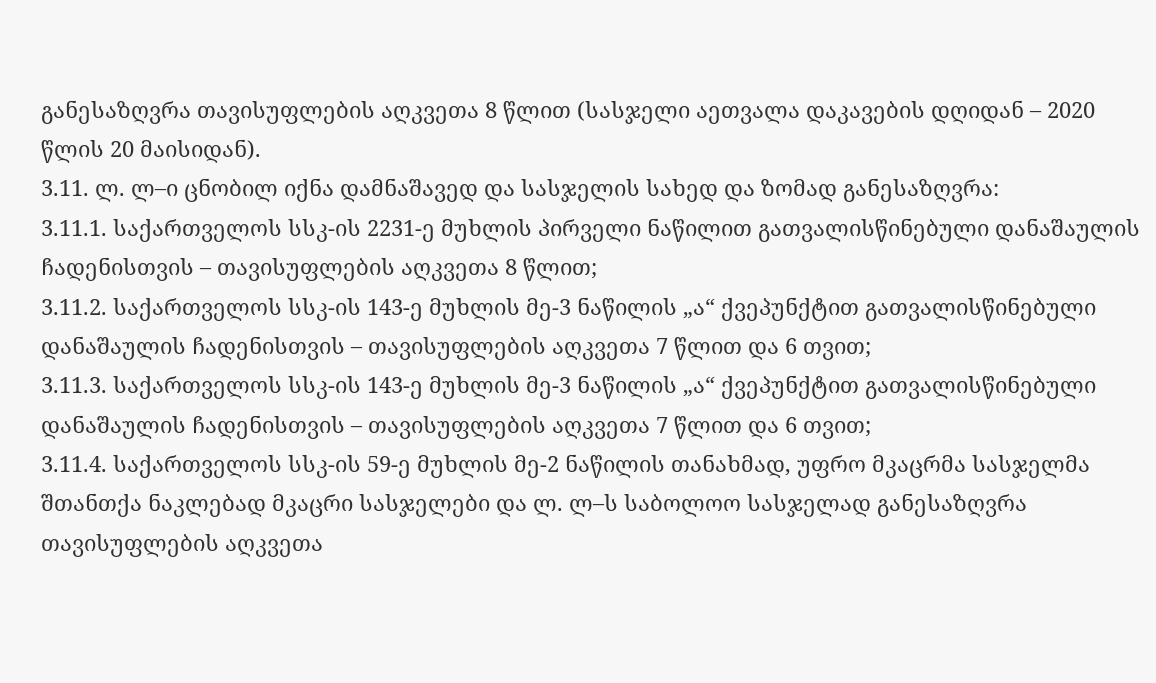განესაზღვრა თავისუფლების აღკვეთა 8 წლით (სასჯელი აეთვალა დაკავების დღიდან – 2020 წლის 20 მაისიდან).
3.11. ლ. ლ–ი ცნობილ იქნა დამნაშავედ და სასჯელის სახედ და ზომად განესაზღვრა:
3.11.1. საქართველოს სსკ-ის 2231-ე მუხლის პირველი ნაწილით გათვალისწინებული დანაშაულის ჩადენისთვის – თავისუფლების აღკვეთა 8 წლით;
3.11.2. საქართველოს სსკ-ის 143-ე მუხლის მე-3 ნაწილის „ა“ ქვეპუნქტით გათვალისწინებული დანაშაულის ჩადენისთვის – თავისუფლების აღკვეთა 7 წლით და 6 თვით;
3.11.3. საქართველოს სსკ-ის 143-ე მუხლის მე-3 ნაწილის „ა“ ქვეპუნქტით გათვალისწინებული დანაშაულის ჩადენისთვის – თავისუფლების აღკვეთა 7 წლით და 6 თვით;
3.11.4. საქართველოს სსკ-ის 59-ე მუხლის მე-2 ნაწილის თანახმად, უფრო მკაცრმა სასჯელმა შთანთქა ნაკლებად მკაცრი სასჯელები და ლ. ლ–ს საბოლოო სასჯელად განესაზღვრა თავისუფლების აღკვეთა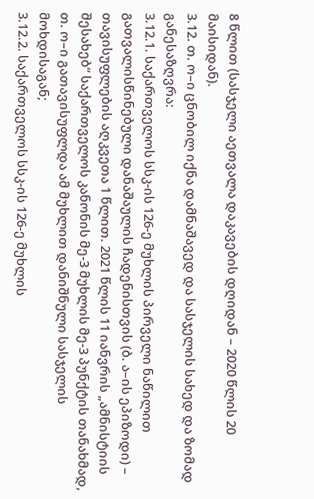8 წლით (სასჯელი აეთვალა დაკავების დღიდან – 2020 წლის 20 მაისიდან).
3.12. თ. ო–ი ცნობილ იქნა დამნაშავედ და სასჯელის სახედ და ზომად განესაზღვრა:
3.12.1. საქართველოს სსკ-ის 126-ე მუხლის პირველი ნაწილით გათვალისწინებული დანაშაულის ჩადენისთვის (ბ. ა–ის ეპიზოდი) – თავისუფლების აღკვეთა 1 წლით. 2021 წლის 11 იანვრის „ამნისტიის შესახებ“ საქართველოს კანონის მე-3 მუხლის მე-3 პუნქტის თანახმად, თ. ო–ი გათავისუფლდა ამ მუხლით დანიშნული სასჯელის მოხდისაგან;
3.12.2. საქართველოს სსკ-ის 126-ე მუხლის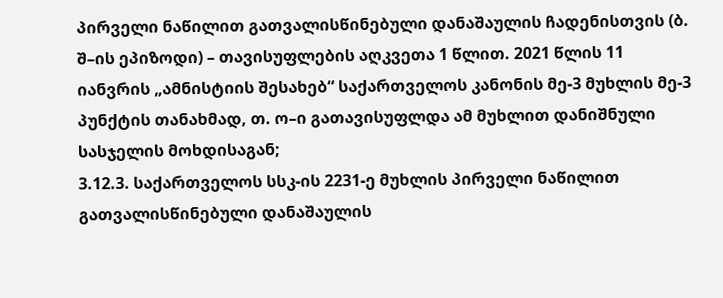პირველი ნაწილით გათვალისწინებული დანაშაულის ჩადენისთვის (ბ. შ–ის ეპიზოდი) – თავისუფლების აღკვეთა 1 წლით. 2021 წლის 11 იანვრის „ამნისტიის შესახებ“ საქართველოს კანონის მე-3 მუხლის მე-3 პუნქტის თანახმად, თ. ო–ი გათავისუფლდა ამ მუხლით დანიშნული სასჯელის მოხდისაგან;
3.12.3. საქართველოს სსკ-ის 2231-ე მუხლის პირველი ნაწილით გათვალისწინებული დანაშაულის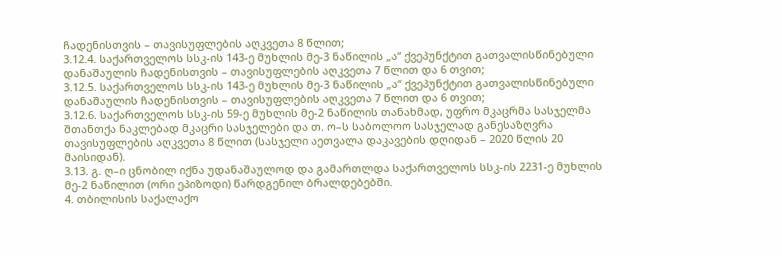ჩადენისთვის – თავისუფლების აღკვეთა 8 წლით;
3.12.4. საქართველოს სსკ-ის 143-ე მუხლის მე-3 ნაწილის „ა“ ქვეპუნქტით გათვალისწინებული დანაშაულის ჩადენისთვის – თავისუფლების აღკვეთა 7 წლით და 6 თვით;
3.12.5. საქართველოს სსკ-ის 143-ე მუხლის მე-3 ნაწილის „ა“ ქვეპუნქტით გათვალისწინებული დანაშაულის ჩადენისთვის – თავისუფლების აღკვეთა 7 წლით და 6 თვით;
3.12.6. საქართველოს სსკ-ის 59-ე მუხლის მე-2 ნაწილის თანახმად, უფრო მკაცრმა სასჯელმა შთანთქა ნაკლებად მკაცრი სასჯელები და თ. ო–ს საბოლოო სასჯელად განესაზღვრა თავისუფლების აღკვეთა 8 წლით (სასჯელი აეთვალა დაკავების დღიდან – 2020 წლის 20 მაისიდან).
3.13. გ. ღ–ი ცნობილ იქნა უდანაშაულოდ და გამართლდა საქართველოს სსკ-ის 2231-ე მუხლის მე-2 ნაწილით (ორი ეპიზოდი) წარდგენილ ბრალდებებში.
4. თბილისის საქალაქო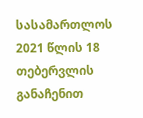სასამართლოს 2021 წლის 18 თებერვლის განაჩენით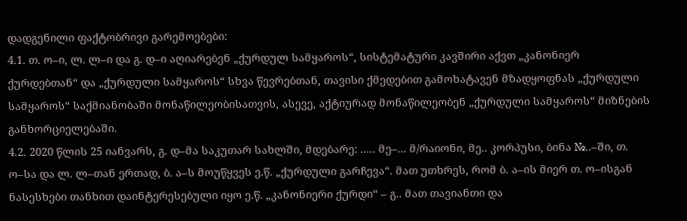დადგენილი ფაქტობრივი გარემოებები:
4.1. თ. ო–ი, ლ. ლ–ი და გ. დ–ი აღიარებენ „ქურდულ სამყაროს“, სისტემატური კავშირი აქვთ „კანონიერ ქურდებთან“ და „ქურდული სამყაროს“ სხვა წევრებთან, თავისი ქმედებით გამოხატავენ მზადყოფნას „ქურდული სამყაროს“ საქმიანობაში მონაწილეობისათვის, ასევე, აქტიურად მონაწილეობენ „ქურდული სამყაროს“ მიზნების განხორციელებაში.
4.2. 2020 წლის 25 იანვარს, გ. დ–მა საკუთარ სახლში, მდებარე: ..... მე–... მ/რაიონი, მე.. კორპუსი, ბინა №..–ში, თ. ო–სა და ლ. ლ–თან ერთად, ბ. ა–ს მოუწყვეს ე.წ. „ქურდული გარჩევა“. მათ უთხრეს, რომ ბ. ა–ის მიერ თ. ო–ისგან ნასესხები თანხით დაინტერესებული იყო ე.წ. „კანონიერი ქურდი“ – გ.. მათ თავიანთი და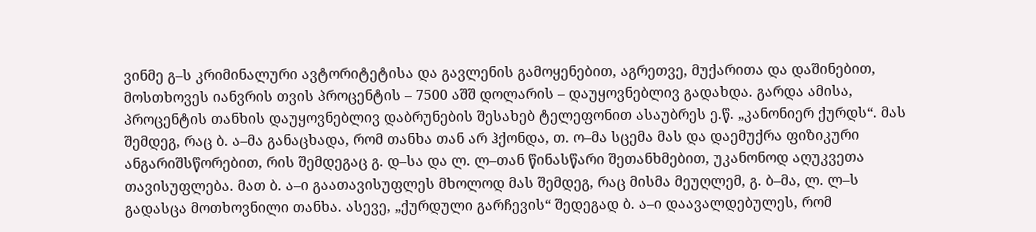ვინმე გ–ს კრიმინალური ავტორიტეტისა და გავლენის გამოყენებით, აგრეთვე, მუქარითა და დაშინებით, მოსთხოვეს იანვრის თვის პროცენტის – 7500 აშშ დოლარის – დაუყოვნებლივ გადახდა. გარდა ამისა, პროცენტის თანხის დაუყოვნებლივ დაბრუნების შესახებ ტელეფონით ასაუბრეს ე.წ. „კანონიერ ქურდს“. მას შემდეგ, რაც ბ. ა–მა განაცხადა, რომ თანხა თან არ ჰქონდა, თ. ო–მა სცემა მას და დაემუქრა ფიზიკური ანგარიშსწორებით, რის შემდეგაც გ. დ–სა და ლ. ლ–თან წინასწარი შეთანხმებით, უკანონოდ აღუკვეთა თავისუფლება. მათ ბ. ა–ი გაათავისუფლეს მხოლოდ მას შემდეგ, რაც მისმა მეუღლემ, გ. ბ–მა, ლ. ლ–ს გადასცა მოთხოვნილი თანხა. ასევე, „ქურდული გარჩევის“ შედეგად ბ. ა–ი დაავალდებულეს, რომ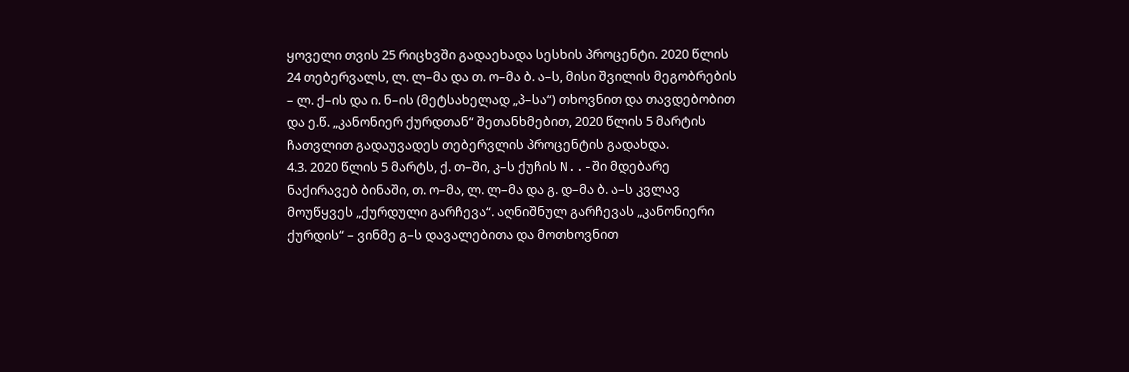ყოველი თვის 25 რიცხვში გადაეხადა სესხის პროცენტი. 2020 წლის 24 თებერვალს, ლ. ლ–მა და თ. ო–მა ბ. ა–ს, მისი შვილის მეგობრების – ლ. ქ–ის და ი. ნ–ის (მეტსახელად „პ–სა“) თხოვნით და თავდებობით და ე.წ. „კანონიერ ქურდთან“ შეთანხმებით, 2020 წლის 5 მარტის ჩათვლით გადაუვადეს თებერვლის პროცენტის გადახდა.
4.3. 2020 წლის 5 მარტს, ქ. თ–ში, კ–ს ქუჩის N..-ში მდებარე ნაქირავებ ბინაში, თ. ო–მა, ლ. ლ–მა და გ. დ–მა ბ. ა–ს კვლავ მოუწყვეს „ქურდული გარჩევა“. აღნიშნულ გარჩევას „კანონიერი ქურდის“ – ვინმე გ–ს დავალებითა და მოთხოვნით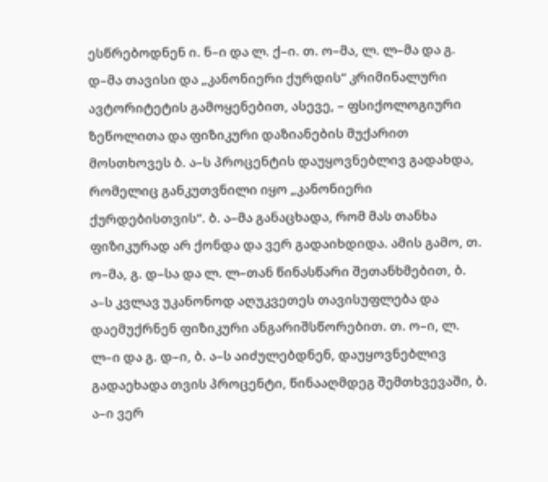ესწრებოდნენ ი. ნ–ი და ლ. ქ–ი. თ. ო–მა, ლ. ლ–მა და გ. დ–მა თავისი და „კანონიერი ქურდის“ კრიმინალური ავტორიტეტის გამოყენებით, ასევე, – ფსიქოლოგიური ზეწოლითა და ფიზიკური დაზიანების მუქარით მოსთხოვეს ბ. ა–ს პროცენტის დაუყოვნებლივ გადახდა, რომელიც განკუთვნილი იყო „კანონიერი ქურდებისთვის“. ბ. ა–მა განაცხადა, რომ მას თანხა ფიზიკურად არ ქონდა და ვერ გადაიხდიდა. ამის გამო, თ. ო–მა, გ. დ–სა და ლ. ლ–თან წინასწარი შეთანხმებით, ბ. ა–ს კვლავ უკანონოდ აღუკვეთეს თავისუფლება და დაემუქრნენ ფიზიკური ანგარიშსწორებით. თ. ო–ი, ლ. ლ–ი და გ. დ–ი, ბ. ა–ს აიძულებდნენ, დაუყოვნებლივ გადაეხადა თვის პროცენტი, წინააღმდეგ შემთხვევაში, ბ. ა–ი ვერ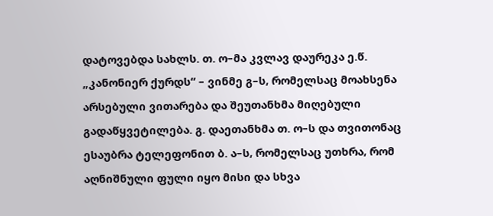დატოვებდა სახლს. თ. ო–მა კვლავ დაურეკა ე.წ. „კანონიერ ქურდს“ – ვინმე გ–ს, რომელსაც მოახსენა არსებული ვითარება და შეუთანხმა მიღებული გადაწყვეტილება. გ. დაეთანხმა თ. ო–ს და თვითონაც ესაუბრა ტელეფონით ბ. ა–ს, რომელსაც უთხრა, რომ აღნიშნული ფული იყო მისი და სხვა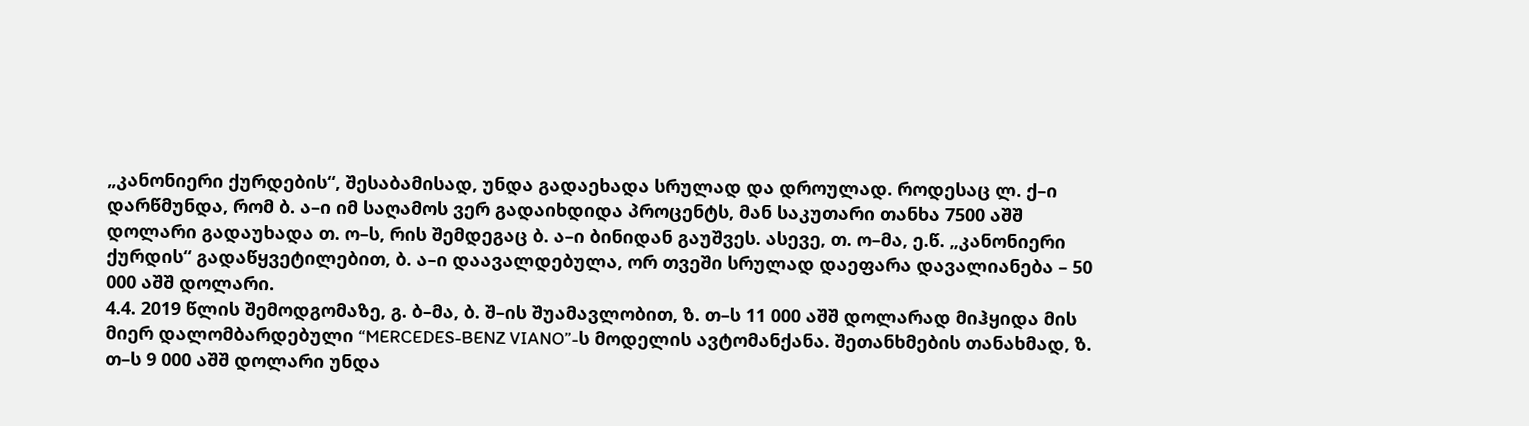„კანონიერი ქურდების“, შესაბამისად, უნდა გადაეხადა სრულად და დროულად. როდესაც ლ. ქ–ი დარწმუნდა, რომ ბ. ა–ი იმ საღამოს ვერ გადაიხდიდა პროცენტს, მან საკუთარი თანხა 7500 აშშ დოლარი გადაუხადა თ. ო–ს, რის შემდეგაც ბ. ა–ი ბინიდან გაუშვეს. ასევე, თ. ო–მა, ე.წ. „კანონიერი ქურდის“ გადაწყვეტილებით, ბ. ა–ი დაავალდებულა, ორ თვეში სრულად დაეფარა დავალიანება – 50 000 აშშ დოლარი.
4.4. 2019 წლის შემოდგომაზე, გ. ბ–მა, ბ. შ–ის შუამავლობით, ზ. თ–ს 11 000 აშშ დოლარად მიჰყიდა მის მიერ დალომბარდებული “MERCEDES-BENZ VIANO”-ს მოდელის ავტომანქანა. შეთანხმების თანახმად, ზ. თ–ს 9 000 აშშ დოლარი უნდა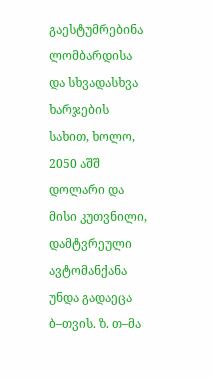გაესტუმრებინა ლომბარდისა და სხვადასხვა ხარჯების სახით, ხოლო, 2050 აშშ დოლარი და მისი კუთვნილი, დამტვრეული ავტომანქანა უნდა გადაეცა ბ–თვის. ზ. თ–მა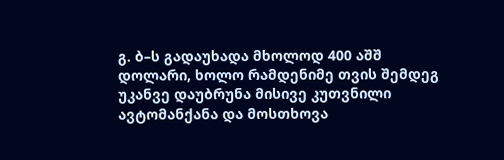გ. ბ–ს გადაუხადა მხოლოდ 400 აშშ დოლარი, ხოლო რამდენიმე თვის შემდეგ უკანვე დაუბრუნა მისივე კუთვნილი ავტომანქანა და მოსთხოვა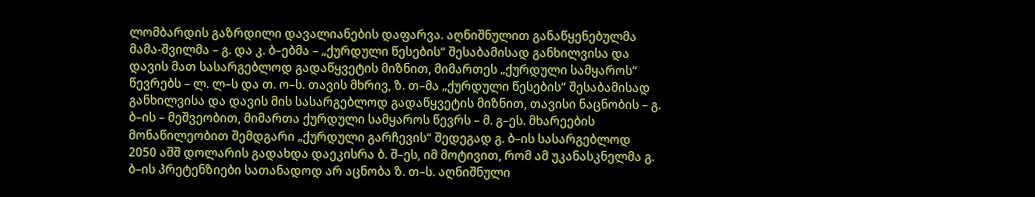ლომბარდის გაზრდილი დავალიანების დაფარვა. აღნიშნულით განაწყენებულმა მამა-შვილმა – გ. და კ. ბ–ებმა – „ქურდული წესების“ შესაბამისად განხილვისა და დავის მათ სასარგებლოდ გადაწყვეტის მიზნით, მიმართეს „ქურდული სამყაროს“ წევრებს – ლ. ლ–ს და თ. ო–ს. თავის მხრივ, ზ. თ–მა „ქურდული წესების“ შესაბამისად განხილვისა და დავის მის სასარგებლოდ გადაწყვეტის მიზნით, თავისი ნაცნობის – გ. ბ–ის – მეშვეობით, მიმართა ქურდული სამყაროს წევრს – მ. გ–ეს. მხარეების მონაწილეობით შემდგარი „ქურდული გარჩევის“ შედეგად გ. ბ–ის სასარგებლოდ 2050 აშშ დოლარის გადახდა დაეკისრა ბ. შ–ეს, იმ მოტივით, რომ ამ უკანასკნელმა გ. ბ–ის პრეტენზიები სათანადოდ არ აცნობა ზ. თ–ს. აღნიშნული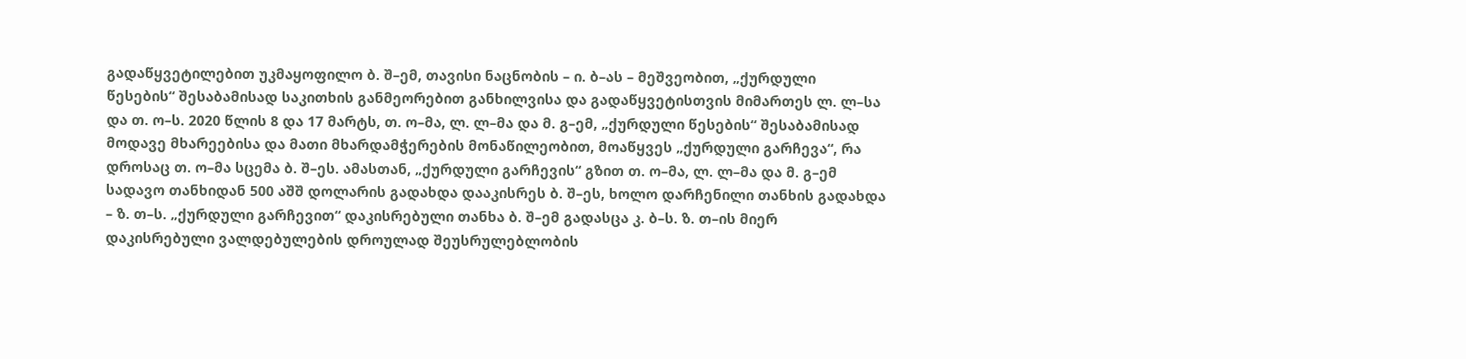გადაწყვეტილებით უკმაყოფილო ბ. შ–ემ, თავისი ნაცნობის – ი. ბ–ას – მეშვეობით, „ქურდული წესების“ შესაბამისად საკითხის განმეორებით განხილვისა და გადაწყვეტისთვის მიმართეს ლ. ლ–სა და თ. ო–ს. 2020 წლის 8 და 17 მარტს, თ. ო–მა, ლ. ლ–მა და მ. გ–ემ, „ქურდული წესების“ შესაბამისად მოდავე მხარეებისა და მათი მხარდამჭერების მონაწილეობით, მოაწყვეს „ქურდული გარჩევა“, რა დროსაც თ. ო–მა სცემა ბ. შ–ეს. ამასთან, „ქურდული გარჩევის“ გზით თ. ო–მა, ლ. ლ–მა და მ. გ–ემ სადავო თანხიდან 500 აშშ დოლარის გადახდა დააკისრეს ბ. შ–ეს, ხოლო დარჩენილი თანხის გადახდა – ზ. თ–ს. „ქურდული გარჩევით“ დაკისრებული თანხა ბ. შ–ემ გადასცა კ. ბ–ს. ზ. თ–ის მიერ დაკისრებული ვალდებულების დროულად შეუსრულებლობის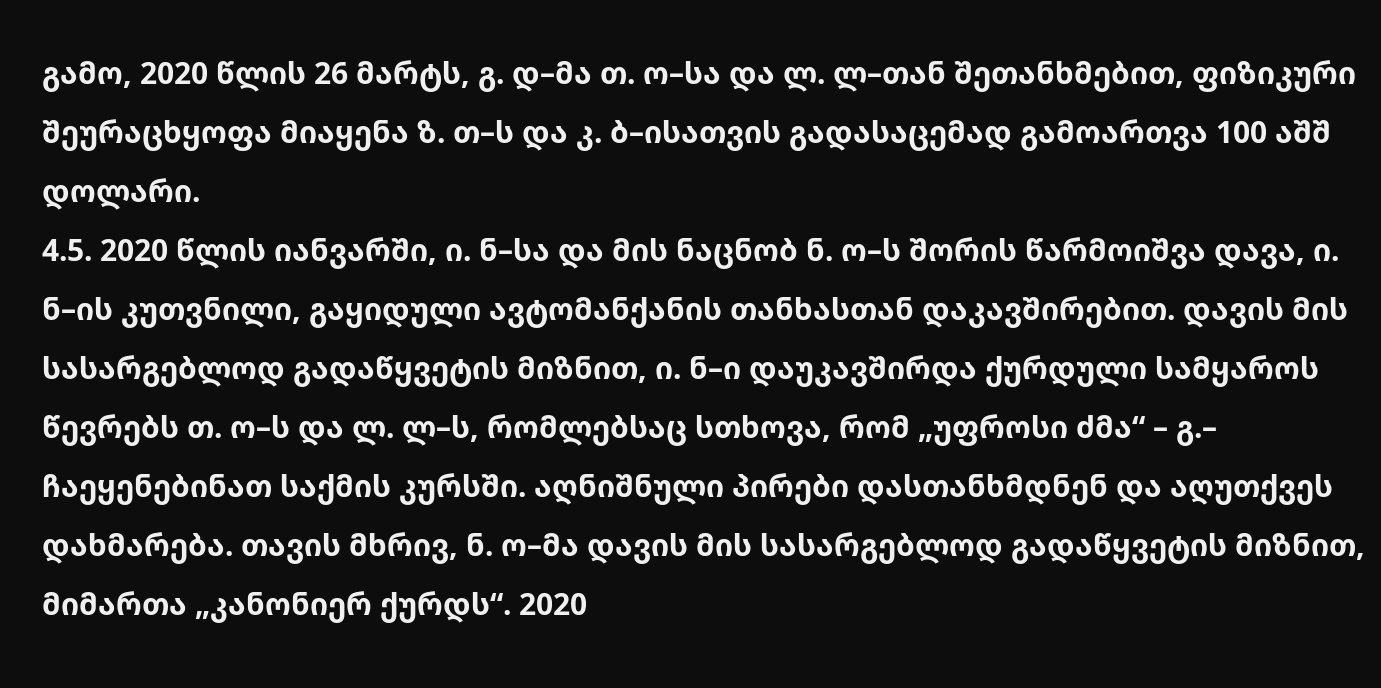გამო, 2020 წლის 26 მარტს, გ. დ–მა თ. ო–სა და ლ. ლ–თან შეთანხმებით, ფიზიკური შეურაცხყოფა მიაყენა ზ. თ–ს და კ. ბ–ისათვის გადასაცემად გამოართვა 100 აშშ დოლარი.
4.5. 2020 წლის იანვარში, ი. ნ–სა და მის ნაცნობ ნ. ო–ს შორის წარმოიშვა დავა, ი. ნ–ის კუთვნილი, გაყიდული ავტომანქანის თანხასთან დაკავშირებით. დავის მის სასარგებლოდ გადაწყვეტის მიზნით, ი. ნ–ი დაუკავშირდა ქურდული სამყაროს წევრებს თ. ო–ს და ლ. ლ–ს, რომლებსაც სთხოვა, რომ „უფროსი ძმა“ – გ.– ჩაეყენებინათ საქმის კურსში. აღნიშნული პირები დასთანხმდნენ და აღუთქვეს დახმარება. თავის მხრივ, ნ. ო–მა დავის მის სასარგებლოდ გადაწყვეტის მიზნით, მიმართა „კანონიერ ქურდს“. 2020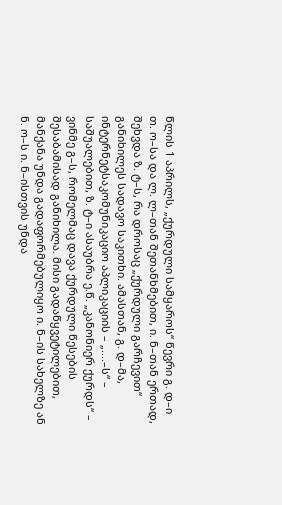წლის 1 აპრილს, „ქურდული სამყაროს“ წევრი გ. დ–ი თ. ო–სა და ლ. ლ–თან შეთანხმებით, ი. ნ–თან ერთად, შეხვდა ზ. ტ–ს, რა დროსაც „ქურდული გარჩევით“ განიხილეს სადავო საკითხი. ამასთან, გ. დ–მა, ინტერნეტსაკომუნიკაციო აპლიკაციის – „....–ს“ – საშუალებით, ზ. ტ–ი ასაუბრა ე.წ. „კანონიერ ქურდს“ – ვინმე გ–ს, რომელმაც დავა ქურდული წესების შესაბამისად განიხილა. მისი გადაწყვეტილებით, მანქანა უნდა გადაფორმებულიყო ი. ნ–ის სახელზე ან ნ. ო–ს ი. ნ–ისთვის უნდა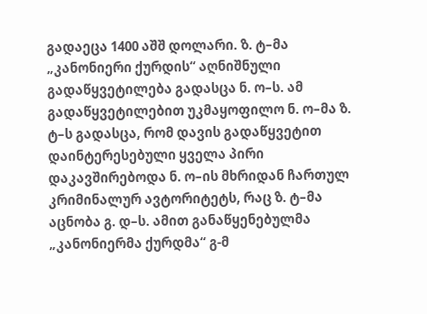გადაეცა 1400 აშშ დოლარი. ზ. ტ–მა „კანონიერი ქურდის“ აღნიშნული გადაწყვეტილება გადასცა ნ. ო–ს. ამ გადაწყვეტილებით უკმაყოფილო ნ. ო–მა ზ. ტ–ს გადასცა, რომ დავის გადაწყვეტით დაინტერესებული ყველა პირი დაკავშირებოდა ნ. ო–ის მხრიდან ჩართულ კრიმინალურ ავტორიტეტს, რაც ზ. ტ–მა აცნობა გ. დ–ს. ამით განაწყენებულმა „კანონიერმა ქურდმა“ გ-მ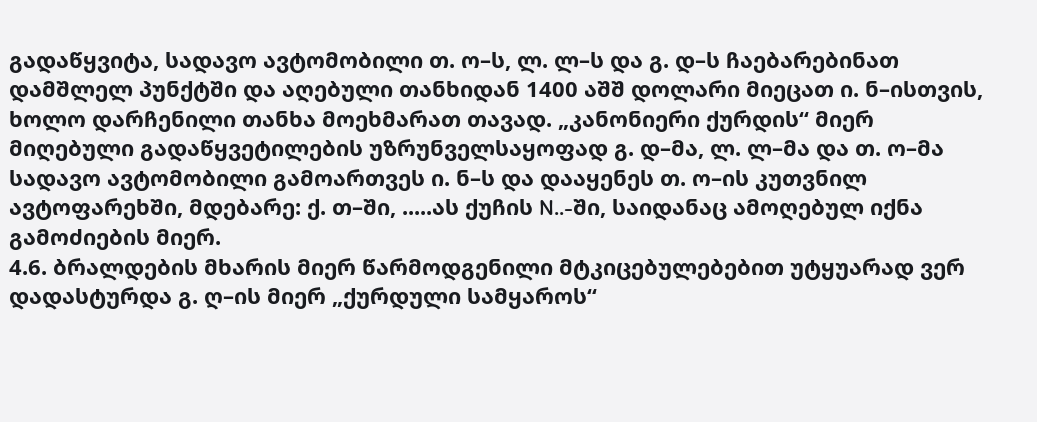გადაწყვიტა, სადავო ავტომობილი თ. ო–ს, ლ. ლ–ს და გ. დ–ს ჩაებარებინათ დამშლელ პუნქტში და აღებული თანხიდან 1400 აშშ დოლარი მიეცათ ი. ნ–ისთვის, ხოლო დარჩენილი თანხა მოეხმარათ თავად. „კანონიერი ქურდის“ მიერ მიღებული გადაწყვეტილების უზრუნველსაყოფად გ. დ–მა, ლ. ლ–მა და თ. ო–მა სადავო ავტომობილი გამოართვეს ი. ნ–ს და დააყენეს თ. ო–ის კუთვნილ ავტოფარეხში, მდებარე: ქ. თ–ში, .....ას ქუჩის N..-ში, საიდანაც ამოღებულ იქნა გამოძიების მიერ.
4.6. ბრალდების მხარის მიერ წარმოდგენილი მტკიცებულებებით უტყუარად ვერ დადასტურდა გ. ღ–ის მიერ „ქურდული სამყაროს“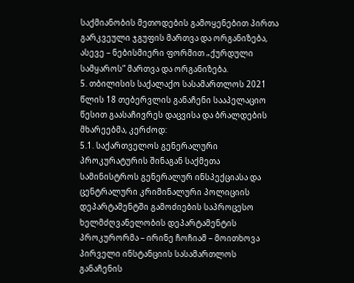საქმიანობის მეთოდების გამოყენებით პირთა გარკვეული ჯგუფის მართვა და ორგანიზება, ასევე – ნებისმიერი ფორმით „ქურდული სამყაროს“ მართვა და ორგანიზება.
5. თბილისის საქალაქო სასამართლოს 2021 წლის 18 თებერვლის განაჩენი სააპელაციო წესით გაასაჩივრეს დაცვისა და ბრალდების მხარეებმა, კერძოდ:
5.1. საქართველოს გენერალური პროკურატურის შინაგან საქმეთა სამინისტროს გენერალურ ინსპექციასა და ცენტრალური კრიმინალური პოლიციის დეპარტამენტში გამოძიების საპროცესო ხელმძღვანელობის დეპარტამენტის პროკურორმა – ირინე ჩოჩიამ – მოითხოვა პირველი ინსტანციის სასამართლოს განაჩენის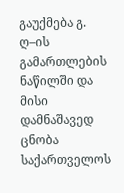გაუქმება გ. ღ–ის გამართლების ნაწილში და მისი დამნაშავედ ცნობა საქართველოს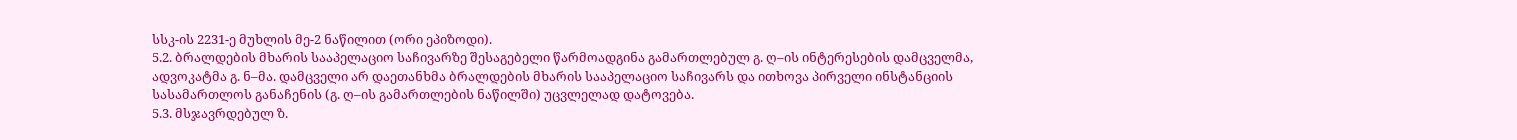სსკ-ის 2231-ე მუხლის მე-2 ნაწილით (ორი ეპიზოდი).
5.2. ბრალდების მხარის სააპელაციო საჩივარზე შესაგებელი წარმოადგინა გამართლებულ გ. ღ–ის ინტერესების დამცველმა, ადვოკატმა გ. ნ–მა. დამცველი არ დაეთანხმა ბრალდების მხარის სააპელაციო საჩივარს და ითხოვა პირველი ინსტანციის სასამართლოს განაჩენის (გ. ღ–ის გამართლების ნაწილში) უცვლელად დატოვება.
5.3. მსჯავრდებულ ზ.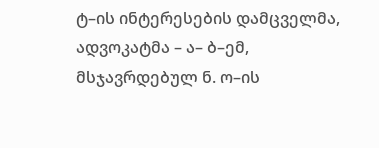ტ–ის ინტერესების დამცველმა, ადვოკატმა – ა– ბ–ემ, მსჯავრდებულ ნ. ო–ის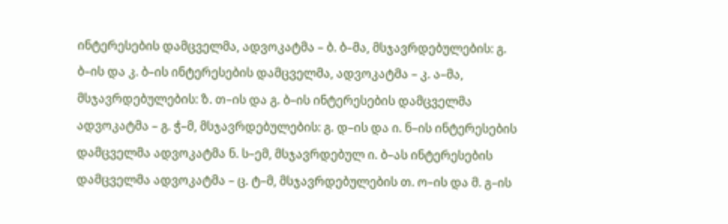ინტერესების დამცველმა, ადვოკატმა – ბ. ბ–მა, მსჯავრდებულების: გ. ბ–ის და კ. ბ–ის ინტერესების დამცველმა, ადვოკატმა – კ. ა–მა, მსჯავრდებულების: ზ. თ–ის და გ. ბ–ის ინტერესების დამცველმა ადვოკატმა – გ. ჭ–მ, მსჯავრდებულების: გ. დ–ის და ი. ნ–ის ინტერესების დამცველმა ადვოკატმა ნ. ს–ემ, მსჯავრდებულ ი. ბ–ას ინტერესების დამცველმა ადვოკატმა – ც. ტ–მ, მსჯავრდებულების თ. ო–ის და მ. გ–ის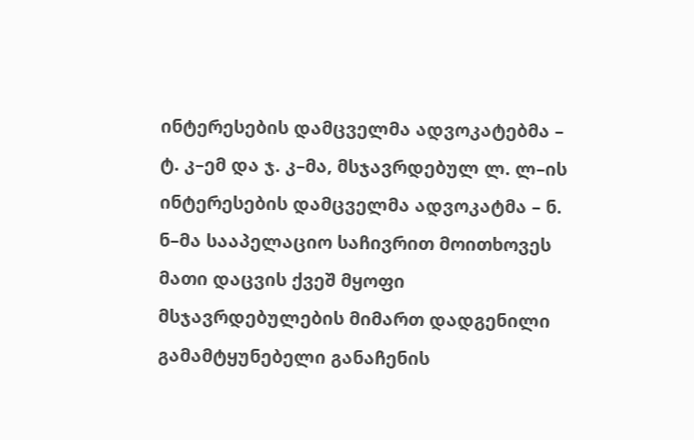ინტერესების დამცველმა ადვოკატებმა – ტ. კ–ემ და ჯ. კ–მა, მსჯავრდებულ ლ. ლ–ის ინტერესების დამცველმა ადვოკატმა – ნ. ნ–მა სააპელაციო საჩივრით მოითხოვეს მათი დაცვის ქვეშ მყოფი მსჯავრდებულების მიმართ დადგენილი გამამტყუნებელი განაჩენის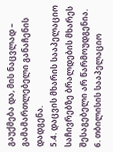გაუქმება და, მის ნაცვლად – გამამართლებელი განაჩენის დადგენა.
5.4. დაცვის მხარის სააპელაციო საჩივრებზე ბრალდების მხარეს შესაგებელი არ წარმოუდგენია.
6. თბილისის სააპელაციო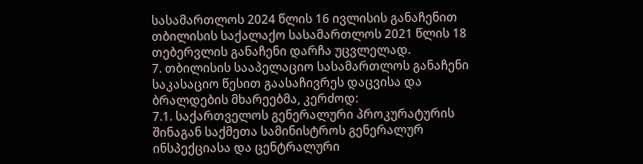სასამართლოს 2024 წლის 16 ივლისის განაჩენით თბილისის საქალაქო სასამართლოს 2021 წლის 18 თებერვლის განაჩენი დარჩა უცვლელად.
7. თბილისის სააპელაციო სასამართლოს განაჩენი საკასაციო წესით გაასაჩივრეს დაცვისა და ბრალდების მხარეებმა, კერძოდ:
7.1. საქართველოს გენერალური პროკურატურის შინაგან საქმეთა სამინისტროს გენერალურ ინსპექციასა და ცენტრალური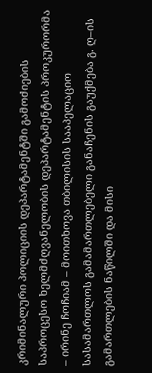კრიმინალური პოლიციის დეპარტამენტში გამოძიების საპროცესო ხელმძღვანელობის დეპარტამენტის პროკურორმა – ირინე ჩოჩიამ – მოითხოვა თბილისის სააპელაციო სასამართლოს გამამართლებელი განაჩენის გაუქმება გ. ღ–ის გამართლების ნაწილში და მისი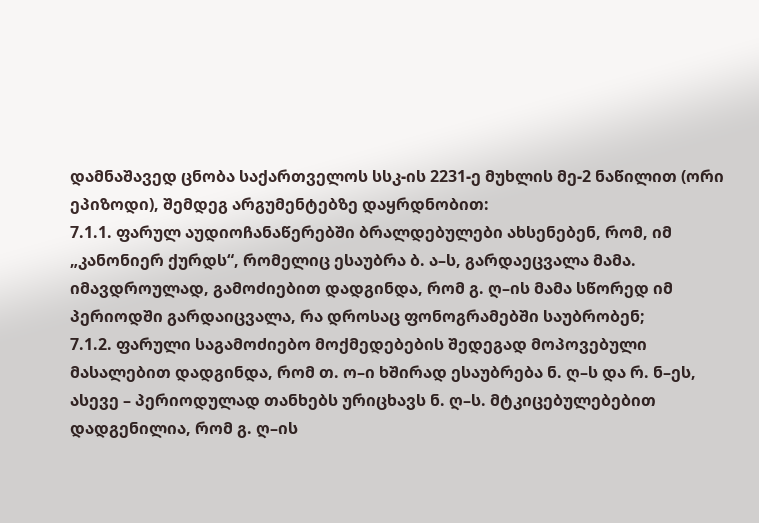დამნაშავედ ცნობა საქართველოს სსკ-ის 2231-ე მუხლის მე-2 ნაწილით (ორი ეპიზოდი), შემდეგ არგუმენტებზე დაყრდნობით:
7.1.1. ფარულ აუდიოჩანაწერებში ბრალდებულები ახსენებენ, რომ, იმ „კანონიერ ქურდს“, რომელიც ესაუბრა ბ. ა–ს, გარდაეცვალა მამა. იმავდროულად, გამოძიებით დადგინდა, რომ გ. ღ–ის მამა სწორედ იმ პერიოდში გარდაიცვალა, რა დროსაც ფონოგრამებში საუბრობენ;
7.1.2. ფარული საგამოძიებო მოქმედებების შედეგად მოპოვებული მასალებით დადგინდა, რომ თ. ო–ი ხშირად ესაუბრება ნ. ღ–ს და რ. ნ–ეს, ასევე – პერიოდულად თანხებს ურიცხავს ნ. ღ–ს. მტკიცებულებებით დადგენილია, რომ გ. ღ–ის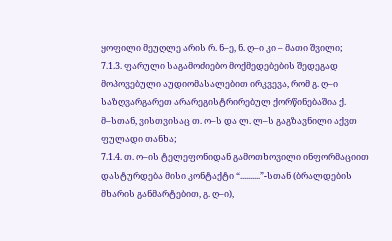ყოფილი მეუღლე არის რ. ნ–ე, ნ. ღ–ი კი – მათი შვილი;
7.1.3. ფარული საგამოძიებო მოქმედებების შედეგად მოპოვებული აუდიომასალებით ირკვევა, რომ გ. ღ–ი საზღვარგარეთ არარეგისტრირებულ ქორწინებაშია ქ. მ–სთან, ვისთვისაც თ. ო–ს და ლ. ლ–ს გაგზავნილი აქვთ ფულადი თანხა;
7.1.4. თ. ო–ის ტელეფონიდან გამოთხოვილი ინფორმაციით დასტურდება მისი კონტაქტი “..........”-სთან (ბრალდების მხარის განმარტებით, გ. ღ–ი),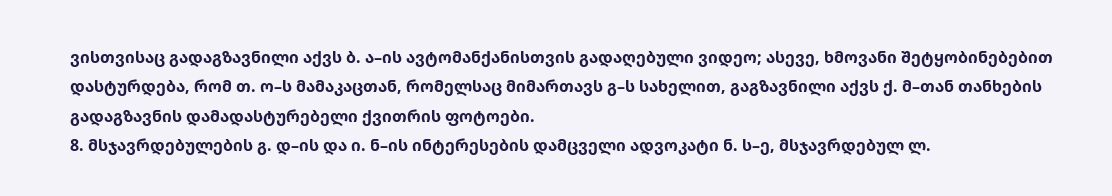ვისთვისაც გადაგზავნილი აქვს ბ. ა–ის ავტომანქანისთვის გადაღებული ვიდეო; ასევე, ხმოვანი შეტყობინებებით დასტურდება, რომ თ. ო–ს მამაკაცთან, რომელსაც მიმართავს გ–ს სახელით, გაგზავნილი აქვს ქ. მ–თან თანხების გადაგზავნის დამადასტურებელი ქვითრის ფოტოები.
8. მსჯავრდებულების გ. დ–ის და ი. ნ–ის ინტერესების დამცველი ადვოკატი ნ. ს–ე, მსჯავრდებულ ლ.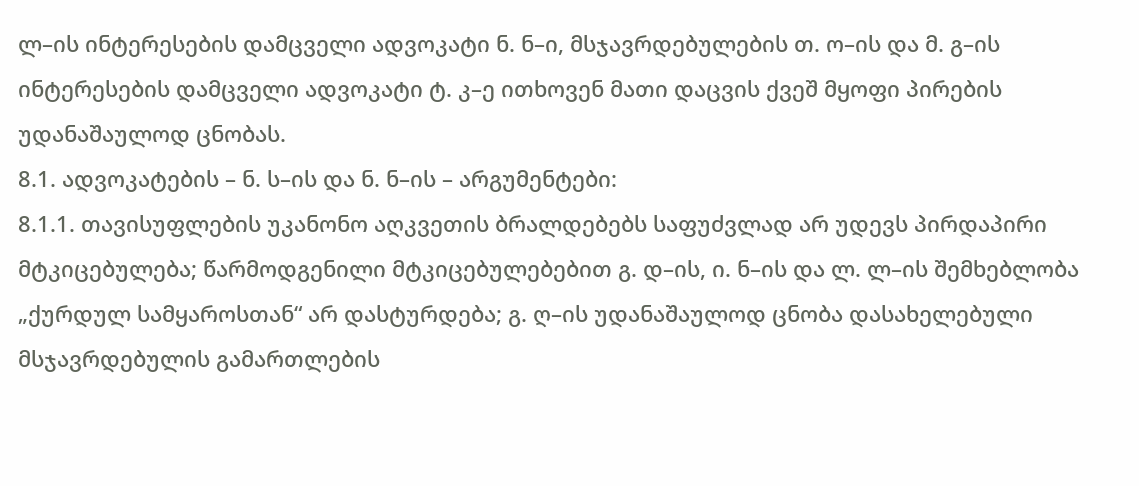ლ–ის ინტერესების დამცველი ადვოკატი ნ. ნ–ი, მსჯავრდებულების თ. ო–ის და მ. გ–ის ინტერესების დამცველი ადვოკატი ტ. კ–ე ითხოვენ მათი დაცვის ქვეშ მყოფი პირების უდანაშაულოდ ცნობას.
8.1. ადვოკატების – ნ. ს–ის და ნ. ნ–ის – არგუმენტები:
8.1.1. თავისუფლების უკანონო აღკვეთის ბრალდებებს საფუძვლად არ უდევს პირდაპირი მტკიცებულება; წარმოდგენილი მტკიცებულებებით გ. დ–ის, ი. ნ–ის და ლ. ლ–ის შემხებლობა „ქურდულ სამყაროსთან“ არ დასტურდება; გ. ღ–ის უდანაშაულოდ ცნობა დასახელებული მსჯავრდებულის გამართლების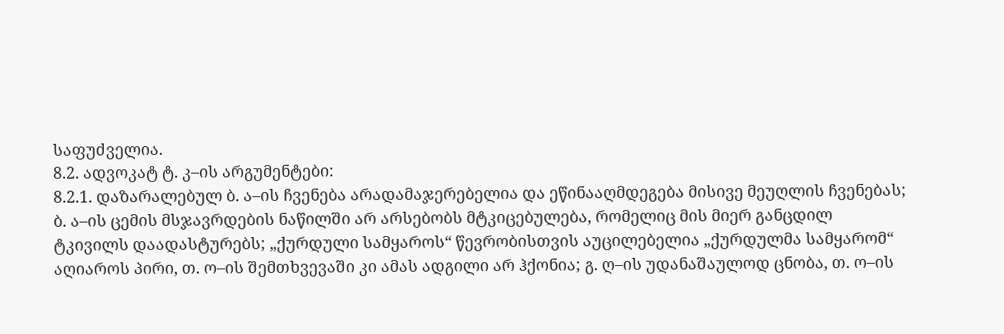საფუძველია.
8.2. ადვოკატ ტ. კ–ის არგუმენტები:
8.2.1. დაზარალებულ ბ. ა–ის ჩვენება არადამაჯერებელია და ეწინააღმდეგება მისივე მეუღლის ჩვენებას; ბ. ა–ის ცემის მსჯავრდების ნაწილში არ არსებობს მტკიცებულება, რომელიც მის მიერ განცდილ ტკივილს დაადასტურებს; „ქურდული სამყაროს“ წევრობისთვის აუცილებელია „ქურდულმა სამყარომ“ აღიაროს პირი, თ. ო–ის შემთხვევაში კი ამას ადგილი არ ჰქონია; გ. ღ–ის უდანაშაულოდ ცნობა, თ. ო–ის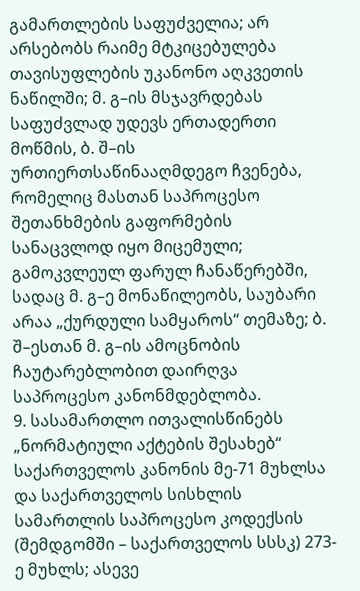გამართლების საფუძველია; არ არსებობს რაიმე მტკიცებულება თავისუფლების უკანონო აღკვეთის ნაწილში; მ. გ–ის მსჯავრდებას საფუძვლად უდევს ერთადერთი მოწმის, ბ. შ–ის ურთიერთსაწინააღმდეგო ჩვენება, რომელიც მასთან საპროცესო შეთანხმების გაფორმების სანაცვლოდ იყო მიცემული; გამოკვლეულ ფარულ ჩანაწერებში, სადაც მ. გ–ე მონაწილეობს, საუბარი არაა „ქურდული სამყაროს“ თემაზე; ბ. შ–ესთან მ. გ–ის ამოცნობის ჩაუტარებლობით დაირღვა საპროცესო კანონმდებლობა.
9. სასამართლო ითვალისწინებს „ნორმატიული აქტების შესახებ“ საქართველოს კანონის მე-71 მუხლსა და საქართველოს სისხლის სამართლის საპროცესო კოდექსის (შემდგომში – საქართველოს სსსკ) 273-ე მუხლს; ასევე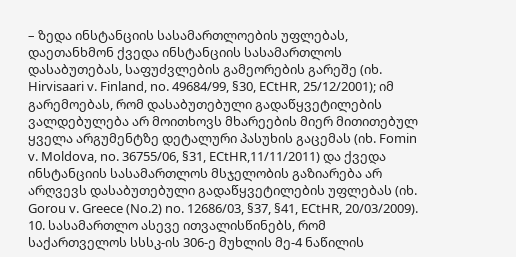– ზედა ინსტანციის სასამართლოების უფლებას, დაეთანხმონ ქვედა ინსტანციის სასამართლოს დასაბუთებას, საფუძვლების გამეორების გარეშე (იხ. Hirvisaari v. Finland, no. 49684/99, §30, ECtHR, 25/12/2001); იმ გარემოებას, რომ დასაბუთებული გადაწყვეტილების ვალდებულება არ მოითხოვს მხარეების მიერ მითითებულ ყველა არგუმენტზე დეტალური პასუხის გაცემას (იხ. Fomin v. Moldova, no. 36755/06, §31, ECtHR,11/11/2011) და ქვედა ინსტანციის სასამართლოს მსჯელობის გაზიარება არ არღვევს დასაბუთებული გადაწყვეტილების უფლებას (იხ. Gorou v. Greece (No.2) no. 12686/03, §37, §41, ECtHR, 20/03/2009).
10. სასამართლო ასევე ითვალისწინებს, რომ საქართველოს სსსკ-ის 306-ე მუხლის მე-4 ნაწილის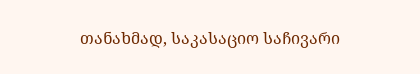თანახმად, საკასაციო საჩივარი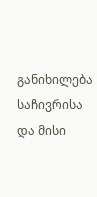განიხილება საჩივრისა და მისი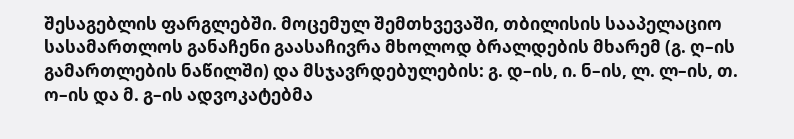შესაგებლის ფარგლებში. მოცემულ შემთხვევაში, თბილისის სააპელაციო სასამართლოს განაჩენი გაასაჩივრა მხოლოდ ბრალდების მხარემ (გ. ღ–ის გამართლების ნაწილში) და მსჯავრდებულების: გ. დ–ის, ი. ნ–ის, ლ. ლ–ის, თ. ო–ის და მ. გ–ის ადვოკატებმა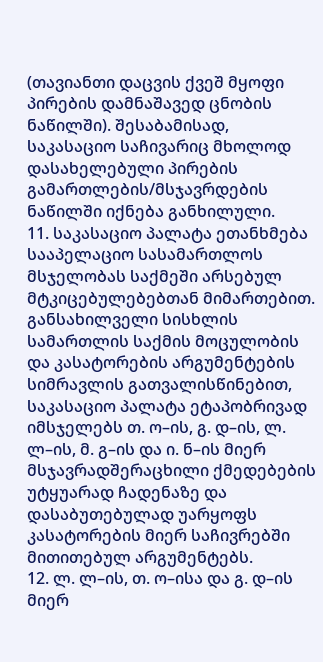(თავიანთი დაცვის ქვეშ მყოფი პირების დამნაშავედ ცნობის ნაწილში). შესაბამისად, საკასაციო საჩივარიც მხოლოდ დასახელებული პირების გამართლების/მსჯავრდების ნაწილში იქნება განხილული.
11. საკასაციო პალატა ეთანხმება სააპელაციო სასამართლოს მსჯელობას საქმეში არსებულ მტკიცებულებებთან მიმართებით. განსახილველი სისხლის სამართლის საქმის მოცულობის და კასატორების არგუმენტების სიმრავლის გათვალისწინებით, საკასაციო პალატა ეტაპობრივად იმსჯელებს თ. ო–ის, გ. დ–ის, ლ. ლ–ის, მ. გ–ის და ი. ნ–ის მიერ მსჯავრადშერაცხილი ქმედებების უტყუარად ჩადენაზე და დასაბუთებულად უარყოფს კასატორების მიერ საჩივრებში მითითებულ არგუმენტებს.
12. ლ. ლ–ის, თ. ო–ისა და გ. დ–ის მიერ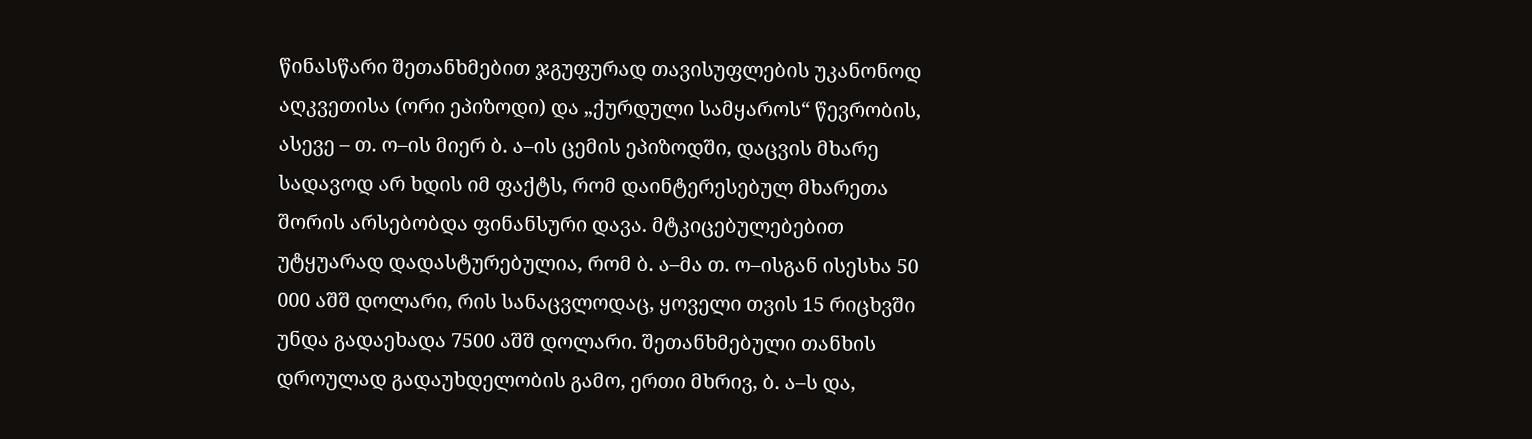წინასწარი შეთანხმებით ჯგუფურად თავისუფლების უკანონოდ აღკვეთისა (ორი ეპიზოდი) და „ქურდული სამყაროს“ წევრობის, ასევე – თ. ო–ის მიერ ბ. ა–ის ცემის ეპიზოდში, დაცვის მხარე სადავოდ არ ხდის იმ ფაქტს, რომ დაინტერესებულ მხარეთა შორის არსებობდა ფინანსური დავა. მტკიცებულებებით უტყუარად დადასტურებულია, რომ ბ. ა–მა თ. ო–ისგან ისესხა 50 000 აშშ დოლარი, რის სანაცვლოდაც, ყოველი თვის 15 რიცხვში უნდა გადაეხადა 7500 აშშ დოლარი. შეთანხმებული თანხის დროულად გადაუხდელობის გამო, ერთი მხრივ, ბ. ა–ს და,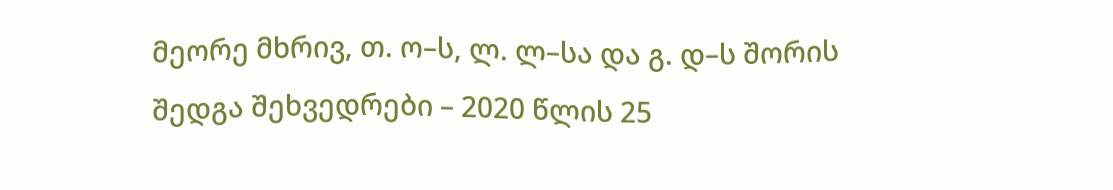მეორე მხრივ, თ. ო–ს, ლ. ლ–სა და გ. დ–ს შორის შედგა შეხვედრები – 2020 წლის 25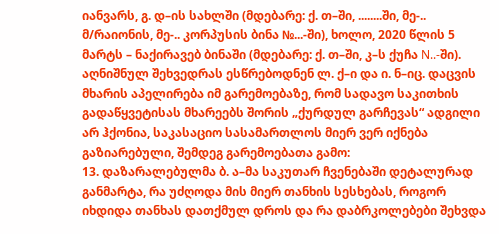იანვარს, გ. დ–ის სახლში (მდებარე: ქ. თ–ში, ........ში, მე-.. მ/რაიონის, მე-.. კორპუსის ბინა №...-ში), ხოლო, 2020 წლის 5 მარტს – ნაქირავებ ბინაში (მდებარე: ქ. თ–ში, კ–ს ქუჩა N..-ში). აღნიშნულ შეხვედრას ესწრებოდნენ ლ. ქ–ი და ი. ნ–იც. დაცვის მხარის აპელირება იმ გარემოებაზე, რომ სადავო საკითხის გადაწყვეტისას მხარეებს შორის „ქურდულ გარჩევას“ ადგილი არ ჰქონია, საკასაციო სასამართლოს მიერ ვერ იქნება გაზიარებული, შემდეგ გარემოებათა გამო:
13. დაზარალებულმა ბ. ა–მა საკუთარ ჩვენებაში დეტალურად განმარტა, რა უძღოდა მის მიერ თანხის სესხებას, როგორ იხდიდა თანხას დათქმულ დროს და რა დაბრკოლებები შეხვდა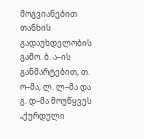მოგვიანებით თანხის გადაუხდელობის გამო. ბ. ა–ის განმარტებით, თ. ო–მა, ლ. ლ–მა და გ. დ–მა მოუწყვეს „ქურდული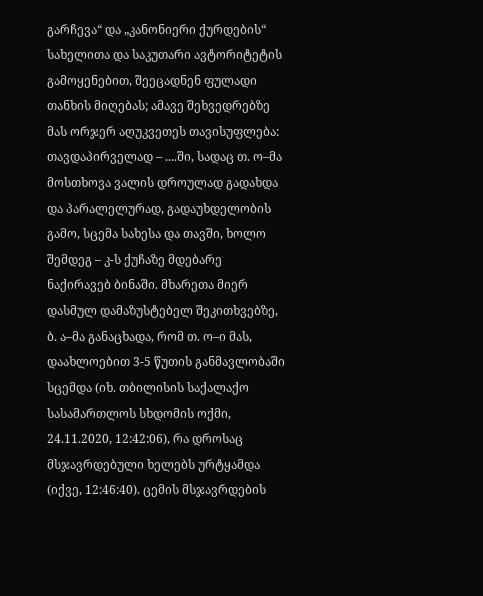გარჩევა“ და „კანონიერი ქურდების“ სახელითა და საკუთარი ავტორიტეტის გამოყენებით, შეეცადნენ ფულადი თანხის მიღებას; ამავე შეხვედრებზე მას ორჯერ აღუკვეთეს თავისუფლება: თავდაპირველად – ....ში, სადაც თ. ო–მა მოსთხოვა ვალის დროულად გადახდა და პარალელურად, გადაუხდელობის გამო, სცემა სახესა და თავში, ხოლო შემდეგ – კ-ს ქუჩაზე მდებარე ნაქირავებ ბინაში. მხარეთა მიერ დასმულ დამაზუსტებელ შეკითხვებზე, ბ. ა–მა განაცხადა, რომ თ. ო–ი მას, დაახლოებით 3-5 წუთის განმავლობაში სცემდა (იხ. თბილისის საქალაქო სასამართლოს სხდომის ოქმი, 24.11.2020, 12:42:06), რა დროსაც მსჯავრდებული ხელებს ურტყამდა (იქვე, 12:46:40). ცემის მსჯავრდების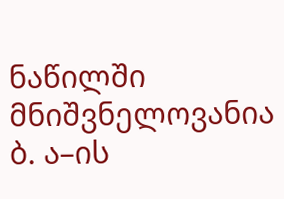ნაწილში მნიშვნელოვანია ბ. ა–ის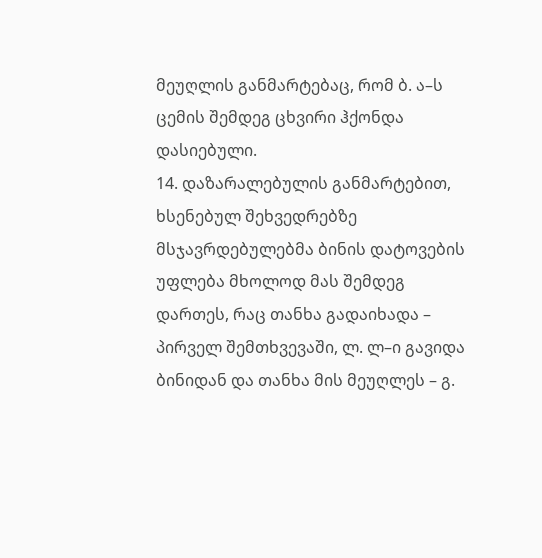მეუღლის განმარტებაც, რომ ბ. ა–ს ცემის შემდეგ ცხვირი ჰქონდა დასიებული.
14. დაზარალებულის განმარტებით, ხსენებულ შეხვედრებზე მსჯავრდებულებმა ბინის დატოვების უფლება მხოლოდ მას შემდეგ დართეს, რაც თანხა გადაიხადა – პირველ შემთხვევაში, ლ. ლ–ი გავიდა ბინიდან და თანხა მის მეუღლეს – გ.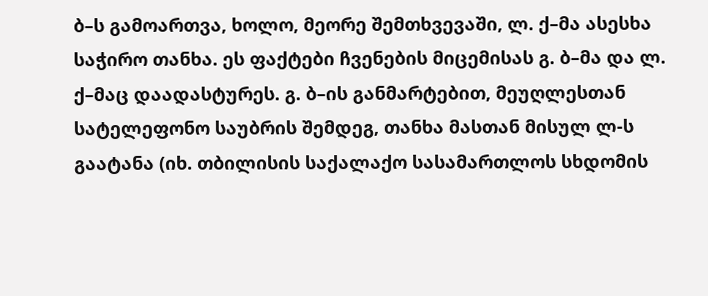ბ–ს გამოართვა, ხოლო, მეორე შემთხვევაში, ლ. ქ–მა ასესხა საჭირო თანხა. ეს ფაქტები ჩვენების მიცემისას გ. ბ–მა და ლ. ქ–მაც დაადასტურეს. გ. ბ–ის განმარტებით, მეუღლესთან სატელეფონო საუბრის შემდეგ, თანხა მასთან მისულ ლ-ს გაატანა (იხ. თბილისის საქალაქო სასამართლოს სხდომის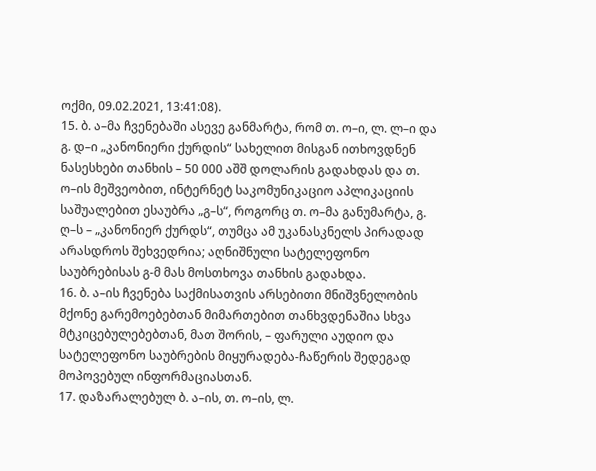ოქმი, 09.02.2021, 13:41:08).
15. ბ. ა–მა ჩვენებაში ასევე განმარტა, რომ თ. ო–ი, ლ. ლ–ი და გ. დ–ი „კანონიერი ქურდის“ სახელით მისგან ითხოვდნენ ნასესხები თანხის – 50 000 აშშ დოლარის გადახდას და თ. ო–ის მეშვეობით, ინტერნეტ საკომუნიკაციო აპლიკაციის საშუალებით ესაუბრა „გ–ს“, როგორც თ. ო–მა განუმარტა, გ. ღ–ს – „კანონიერ ქურდს“, თუმცა ამ უკანასკნელს პირადად არასდროს შეხვედრია; აღნიშნული სატელეფონო საუბრებისას გ-მ მას მოსთხოვა თანხის გადახდა.
16. ბ. ა–ის ჩვენება საქმისათვის არსებითი მნიშვნელობის მქონე გარემოებებთან მიმართებით თანხვდენაშია სხვა მტკიცებულებებთან, მათ შორის, – ფარული აუდიო და სატელეფონო საუბრების მიყურადება-ჩაწერის შედეგად მოპოვებულ ინფორმაციასთან.
17. დაზარალებულ ბ. ა–ის, თ. ო–ის, ლ.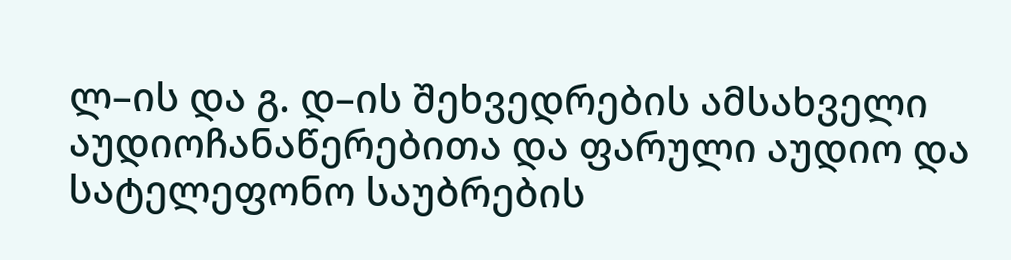ლ–ის და გ. დ–ის შეხვედრების ამსახველი აუდიოჩანაწერებითა და ფარული აუდიო და სატელეფონო საუბრების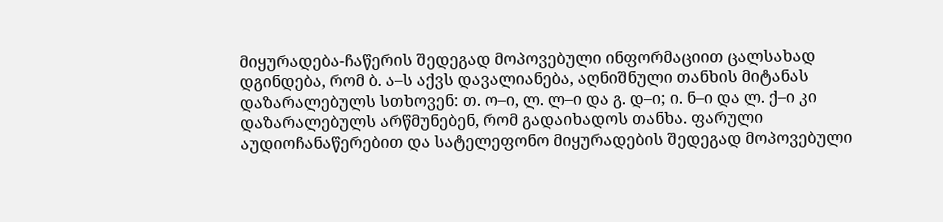მიყურადება-ჩაწერის შედეგად მოპოვებული ინფორმაციით ცალსახად დგინდება, რომ ბ. ა–ს აქვს დავალიანება, აღნიშნული თანხის მიტანას დაზარალებულს სთხოვენ: თ. ო–ი, ლ. ლ–ი და გ. დ–ი; ი. ნ–ი და ლ. ქ–ი კი დაზარალებულს არწმუნებენ, რომ გადაიხადოს თანხა. ფარული აუდიოჩანაწერებით და სატელეფონო მიყურადების შედეგად მოპოვებული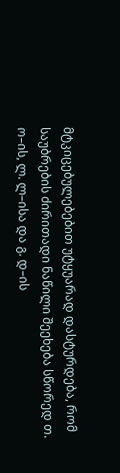მტკიცებულებებით უტყუარად დასტურდება, რომ საუბრების ძირითადი ნაწილი შეეხება სწორედ თ. ო–ის, ლ. ლ–ისა და გ. დ–ის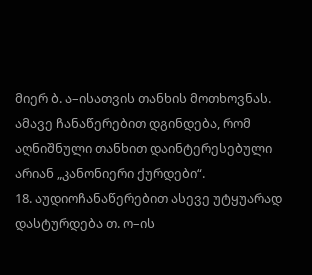მიერ ბ. ა–ისათვის თანხის მოთხოვნას. ამავე ჩანაწერებით დგინდება, რომ აღნიშნული თანხით დაინტერესებული არიან „კანონიერი ქურდები“.
18. აუდიოჩანაწერებით ასევე უტყუარად დასტურდება თ. ო–ის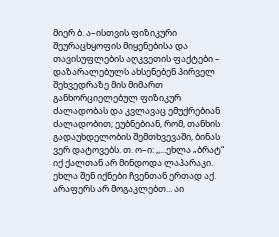მიერ ბ. ა–ისთვის ფიზიკური შეურაცხყოფის მიყენებისა და თავისუფლების აღკვეთის ფაქტები – დაზარალებულს ახსენებენ პირველ შეხვედრაზე მის მიმართ განხორციელებულ ფიზიკურ ძალადობას და კვლავაც ემუქრებიან ძალადობით; ეუბნებიან, რომ, თანხის გადაუხდელობის შემთხვევაში, ბინას ვერ დატოვებს. თ. ო–ი: ,,...ეხლა „ბრატ“ იქ ქალთან არ მინდოდა ლაპარაკი. ეხლა შენ იქნები ჩვენთან ერთად აქ. არაფერს არ მოგაკლებთ... აი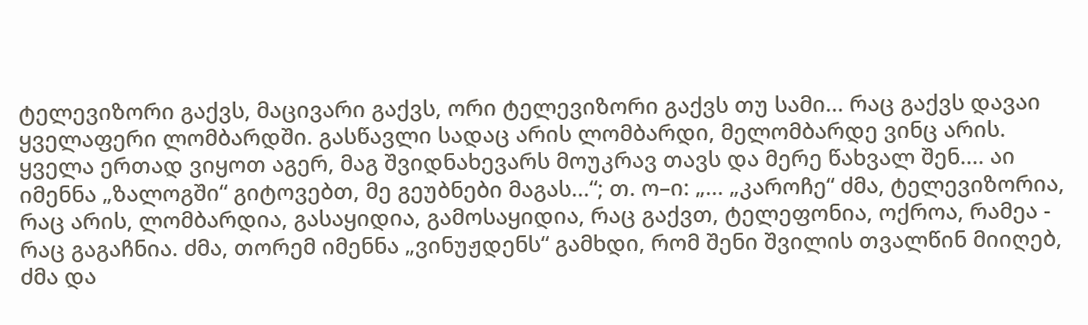ტელევიზორი გაქვს, მაცივარი გაქვს, ორი ტელევიზორი გაქვს თუ სამი... რაც გაქვს დავაი ყველაფერი ლომბარდში. გასწავლი სადაც არის ლომბარდი, მელომბარდე ვინც არის. ყველა ერთად ვიყოთ აგერ, მაგ შვიდნახევარს მოუკრავ თავს და მერე წახვალ შენ.... აი იმენნა „ზალოგში“ გიტოვებთ, მე გეუბნები მაგას...“; თ. ო–ი: „... „კაროჩე“ ძმა, ტელევიზორია, რაც არის, ლომბარდია, გასაყიდია, გამოსაყიდია, რაც გაქვთ, ტელეფონია, ოქროა, რამეა - რაც გაგაჩნია. ძმა, თორემ იმენნა „ვინუჟდენს“ გამხდი, რომ შენი შვილის თვალწინ მიიღებ, ძმა და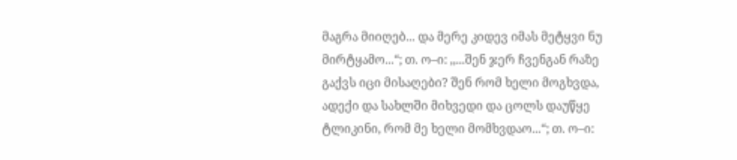მაგრა მიიღებ... და მერე კიდევ იმას მეტყვი ნუ მირტყამო...“; თ. ო–ი: ,,...შენ ჯერ ჩვენგან რაზე გაქვს იცი მისაღები? შენ რომ ხელი მოგხვდა, ადექი და სახლში მიხვედი და ცოლს დაუწყე ტლიკინი, რომ მე ხელი მომხვდაო...“; თ. ო–ი: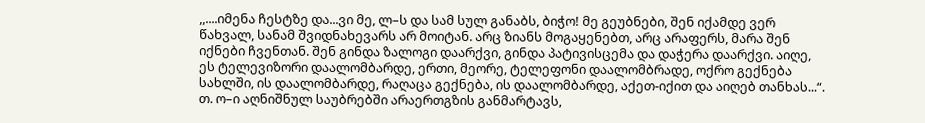,,....იმენა ჩესტზე და...ვი მე, ლ–ს და სამ სულ განაბს, ბიჭო! მე გეუბნები, შენ იქამდე ვერ წახვალ, სანამ შვიდნახევარს არ მოიტან. არც ზიანს მოგაყენებთ, არც არაფერს, მარა შენ იქნები ჩვენთან. შენ გინდა ზალოგი დაარქვი, გინდა პატივისცემა და დაჭერა დაარქვი. აიღე, ეს ტელევიზორი დაალომბარდე, ერთი, მეორე, ტელეფონი დაალომბრადე, ოქრო გექნება სახლში, ის დაალომბარდე, რაღაცა გექნება, ის დაალომბარდე, აქეთ-იქით და აიღებ თანხას...“. თ. ო–ი აღნიშნულ საუბრებში არაერთგზის განმარტავს,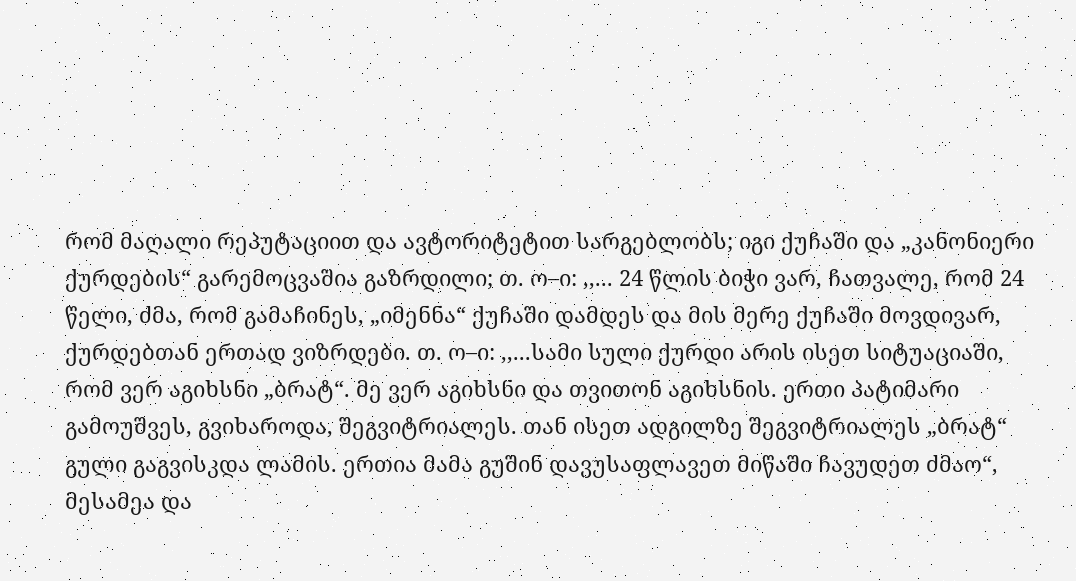რომ მაღალი რეპუტაციით და ავტორიტეტით სარგებლობს; იგი ქუჩაში და „კანონიერი ქურდების“ გარემოცვაშია გაზრდილი; თ. ო–ი: ,,... 24 წლის ბიჭი ვარ, ჩათვალე, რომ 24 წელი, ძმა, რომ გამაჩინეს, „იმენნა“ ქუჩაში დამდეს და მის მერე ქუჩაში მოვდივარ, ქურდებთან ერთად ვიზრდები. თ. ო–ი: ,,...სამი სული ქურდი არის ისეთ სიტუაციაში, რომ ვერ აგიხსნი „ბრატ“. მე ვერ აგიხსნი და თვითონ აგიხსნის. ერთი პატიმარი გამოუშვეს, გვიხაროდა, შეგვიტრიალეს. თან ისეთ ადგილზე შეგვიტრიალეს „ბრატ“ გული გაგვისკდა ლამის. ერთია მამა გუშინ დავუსაფლავეთ მიწაში ჩავუდეთ ძმაო“, მესამეა და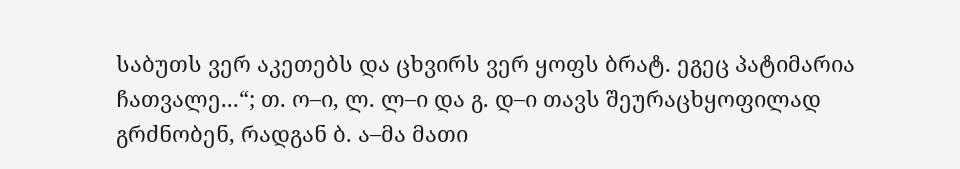საბუთს ვერ აკეთებს და ცხვირს ვერ ყოფს ბრატ. ეგეც პატიმარია ჩათვალე...“; თ. ო–ი, ლ. ლ–ი და გ. დ–ი თავს შეურაცხყოფილად გრძნობენ, რადგან ბ. ა–მა მათი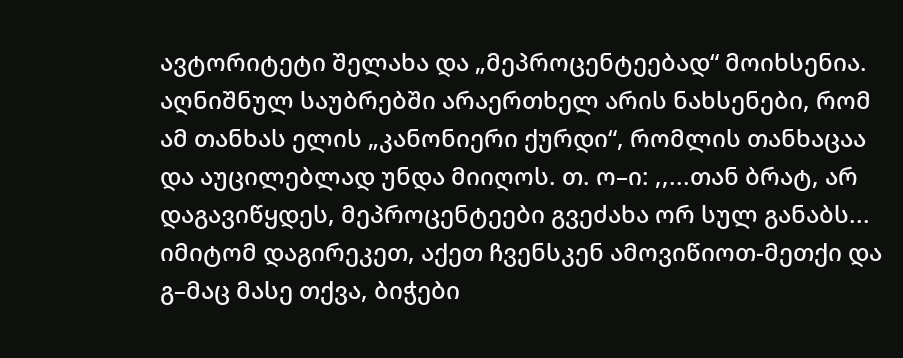ავტორიტეტი შელახა და „მეპროცენტეებად“ მოიხსენია. აღნიშნულ საუბრებში არაერთხელ არის ნახსენები, რომ ამ თანხას ელის „კანონიერი ქურდი“, რომლის თანხაცაა და აუცილებლად უნდა მიიღოს. თ. ო–ი: ,,...თან ბრატ, არ დაგავიწყდეს, მეპროცენტეები გვეძახა ორ სულ განაბს... იმიტომ დაგირეკეთ, აქეთ ჩვენსკენ ამოვიწიოთ-მეთქი და გ–მაც მასე თქვა, ბიჭები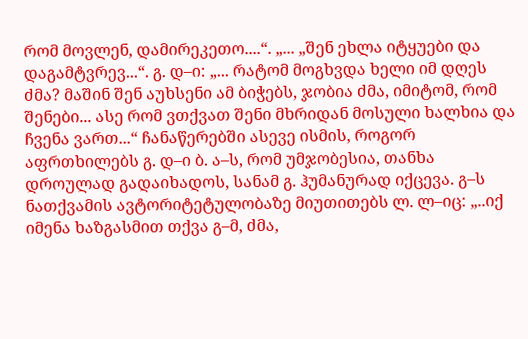რომ მოვლენ, დამირეკეთო....“. „... „შენ ეხლა იტყუები და დაგამტვრევ...“. გ. დ–ი: „... რატომ მოგხვდა ხელი იმ დღეს ძმა? მაშინ შენ აუხსენი ამ ბიჭებს, ჯობია ძმა, იმიტომ, რომ შენები... ასე რომ ვთქვათ შენი მხრიდან მოსული ხალხია და ჩვენა ვართ...“ ჩანაწერებში ასევე ისმის, როგორ აფრთხილებს გ. დ–ი ბ. ა–ს, რომ უმჯობესია, თანხა დროულად გადაიხადოს, სანამ გ. ჰუმანურად იქცევა. გ–ს ნათქვამის ავტორიტეტულობაზე მიუთითებს ლ. ლ–იც: „..იქ იმენა ხაზგასმით თქვა გ–მ, ძმა,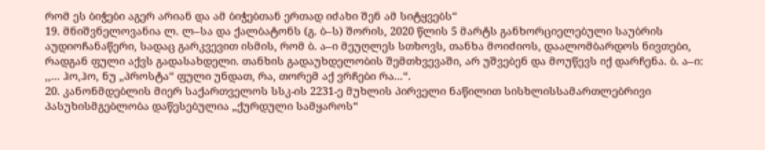რომ ეს ბიჭები აგერ არიან და ამ ბიჭებთან ერთად იძახი შენ ამ სიტყვებს“
19. მნიშვნელოვანია ლ. ლ–სა და ქალბატონს (გ. ბ–ს) შორის, 2020 წლის 5 მარტს განხორციელებული საუბრის აუდიოჩანაწერი, სადაც გარკვევით ისმის, რომ ბ. ა–ი მეუღლეს სთხოვს, თანხა მოიძიოს, დაალომბარდოს ნივთები, რადგან ფული აქვს გადასახდელი. თანხის გადაუხდელობის შემთხვევაში, არ უშვებენ და მოუწევს იქ დარჩენა. ბ. ა–ი: ,,... ჰო,ჰო, ნუ „პროსტა“ ფული უნდათ, რა, თორემ აქ ვრჩები რა...“.
20. კანონმდებლის მიერ საქართველოს სსკ-ის 2231-ე მუხლის პირველი ნაწილით სისხლისსამართლებრივი პასუხისმგებლობა დაწესებულია „ქურდული სამყაროს“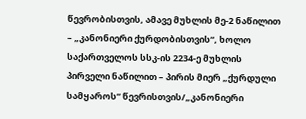წევრობისთვის, ამავე მუხლის მე-2 ნაწილით – „კანონიერი ქურდობისთვის“, ხოლო საქართველოს სსკ-ის 2234-ე მუხლის პირველი ნაწილით – პირის მიერ „ქურდული სამყაროს“ წევრისთვის/„კანონიერი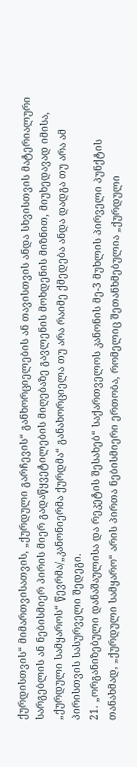ქურდისთვის“ მიმართვისათვის, „ქურდული გარჩევის“ განხორციელების ან თავისთვის ანდა სხვისთვის მატერიალური სარგებლის ან ნებისმიერ პირის მიერ გადაწყვეტილების მიღებაზე გავლენის მოხდენის მიზნით, მიუხედავად იმისა, „ქურდული სამყაროს“ წევრმა/„კანონიერმა ქურდმა“ განახორციელა თუ არა რაიმე ქმედება ანდა დადგა თუ არა ამ პირისთვის სასურველი შედეგი.
21. „ორგანიზებული დანაშაულისა და რეკეტის შესახებ“ საქართველოს კანონის მე-3 მუხლის პირველი პუნქტის თანახმად, „ქურდული სამყარო“ არის პირთა ნებისმიერი ერთობა, რომელიც შეთანხმებულია „ქურდული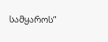სამყაროს“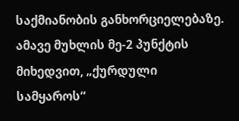საქმიანობის განხორციელებაზე. ამავე მუხლის მე-2 პუნქტის მიხედვით, „ქურდული სამყაროს“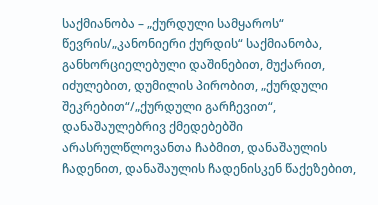საქმიანობა – „ქურდული სამყაროს“ წევრის/„კანონიერი ქურდის“ საქმიანობა, განხორციელებული დაშინებით, მუქარით, იძულებით, დუმილის პირობით, „ქურდული შეკრებით“/„ქურდული გარჩევით“, დანაშაულებრივ ქმედებებში არასრულწლოვანთა ჩაბმით, დანაშაულის ჩადენით, დანაშაულის ჩადენისკენ წაქეზებით,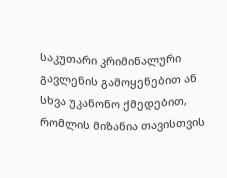საკუთარი კრიმინალური გავლენის გამოყენებით ან სხვა უკანონო ქმედებით, რომლის მიზანია თავისთვის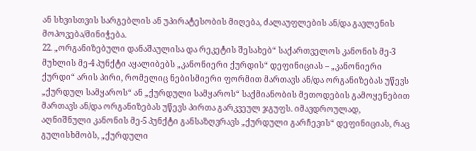ან სხვისთვის სარგებლის ან უპირატესობის მიღება, ძალაუფლების ან/და გავლენის მოპოვება/მინიჭება.
22. „ორგანიზებული დანაშაულისა და რეკეტის შესახებ“ საქართველოს კანონის მე-3 მუხლის მე-4 პუნქტი აყალიბებს „კანონიერი ქურდის“ დეფინიციას – „კანონიერი ქურდი“ არის პირი, რომელიც ნებისმიერი ფორმით მართავს ან/და ორგანიზებას უწევს „ქურდულ სამყაროს“ ან „ქურდული სამყაროს“ საქმიანობის მეთოდების გამოყენებით მართავს ან/და ორგანიზებას უწევს პირთა გარკვეულ ჯგუფს. იმავდროულად, აღნიშნული კანონის მე-5 პუნქტი განსაზღვრავს „ქურდული გარჩევის“ დეფინიციას, რაც გულისხმობს, „ქურდული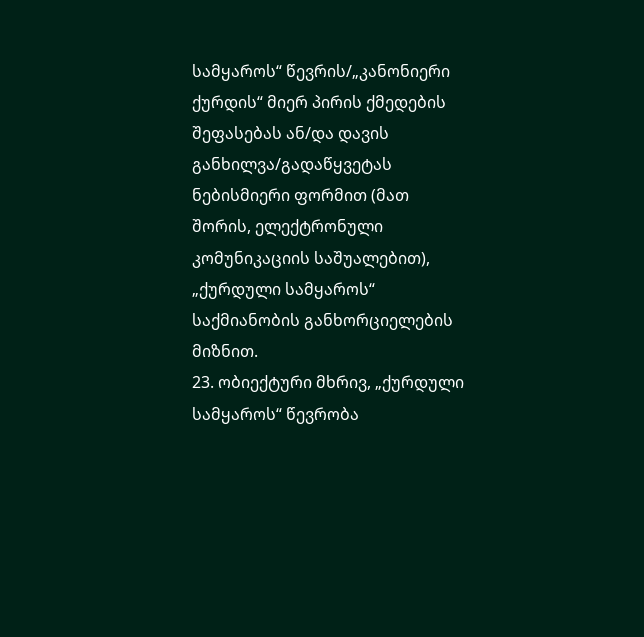სამყაროს“ წევრის/„კანონიერი ქურდის“ მიერ პირის ქმედების შეფასებას ან/და დავის განხილვა/გადაწყვეტას ნებისმიერი ფორმით (მათ შორის, ელექტრონული კომუნიკაციის საშუალებით), „ქურდული სამყაროს“ საქმიანობის განხორციელების მიზნით.
23. ობიექტური მხრივ, „ქურდული სამყაროს“ წევრობა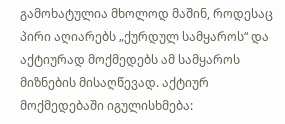გამოხატულია მხოლოდ მაშინ, როდესაც პირი აღიარებს „ქურდულ სამყაროს“ და აქტიურად მოქმედებს ამ სამყაროს მიზნების მისაღწევად. აქტიურ მოქმედებაში იგულისხმება: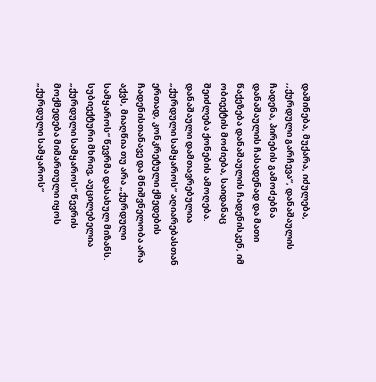დაშინება, მუქარა, იძულება, ,,ქურდული გარჩევა“, დანაშაულის ჩადენა, პირების გამოძებნა დანაშაულის ჩასადენად და მათი წაქეზება დანაშაულის ჩადენისკენ, იმ ობიექტის მოძიება, საიდანაც შეიძლება ქონების ამოღება. დანაშაული დამთავრებულია „ქურდული სამყაროს“ აღიარებასთან ერთად, კონკრეტული ქმედების ჩადენისთანავე და მნიშვნელობა არა აქვს, მიაღწია თუ არა „ქურდული სამყაროს“ წევრმა დასახულ მიზანს. სუბიექტური მხრივ, აუცილებელია „ქურდული სამყაროს“ წევრის მოქმედება მიმართული იყოს „ქურდული სამყაროს“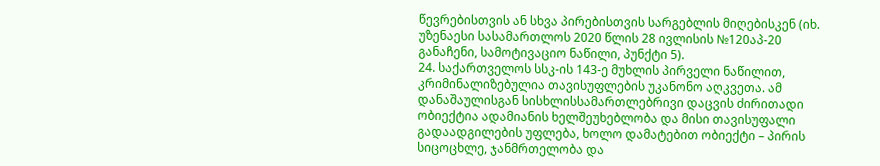წევრებისთვის ან სხვა პირებისთვის სარგებლის მიღებისკენ (იხ. უზენაესი სასამართლოს 2020 წლის 28 ივლისის №120აპ-20 განაჩენი, სამოტივაციო ნაწილი, პუნქტი 5).
24. საქართველოს სსკ-ის 143-ე მუხლის პირველი ნაწილით, კრიმინალიზებულია თავისუფლების უკანონო აღკვეთა. ამ დანაშაულისგან სისხლისსამართლებრივი დაცვის ძირითადი ობიექტია ადამიანის ხელშეუხებლობა და მისი თავისუფალი გადაადგილების უფლება, ხოლო დამატებით ობიექტი – პირის სიცოცხლე, ჯანმრთელობა და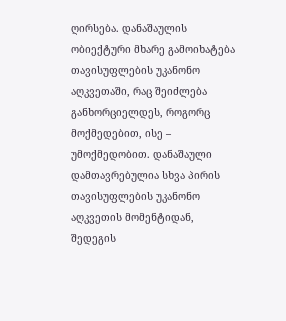ღირსება. დანაშაულის ობიექტური მხარე გამოიხატება თავისუფლების უკანონო აღკვეთაში, რაც შეიძლება განხორციელდეს, როგორც მოქმედებით, ისე – უმოქმედობით. დანაშაული დამთავრებულია სხვა პირის თავისუფლების უკანონო აღკვეთის მომენტიდან, შედეგის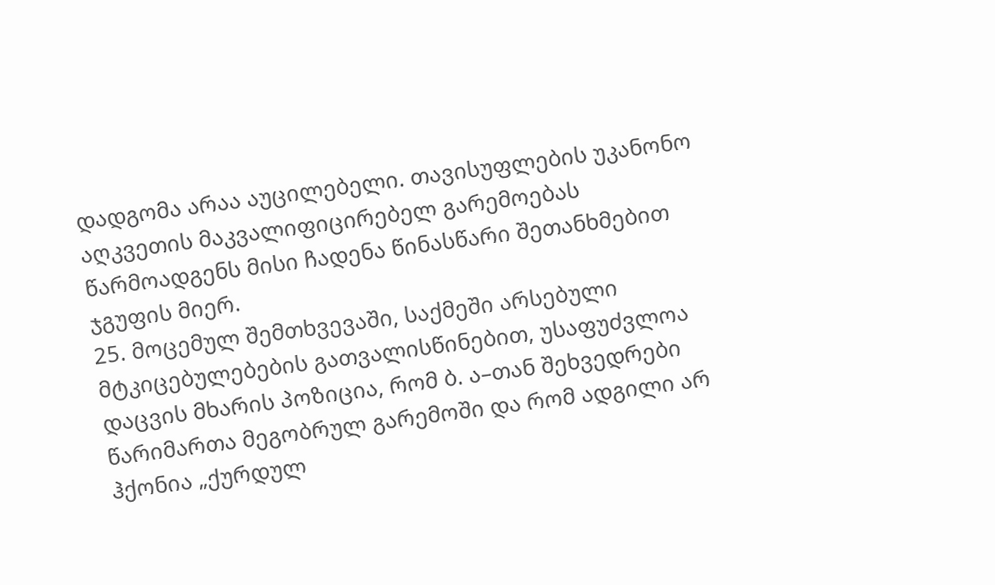დადგომა არაა აუცილებელი. თავისუფლების უკანონო აღკვეთის მაკვალიფიცირებელ გარემოებას წარმოადგენს მისი ჩადენა წინასწარი შეთანხმებით ჯგუფის მიერ.
25. მოცემულ შემთხვევაში, საქმეში არსებული მტკიცებულებების გათვალისწინებით, უსაფუძვლოა დაცვის მხარის პოზიცია, რომ ბ. ა–თან შეხვედრები წარიმართა მეგობრულ გარემოში და რომ ადგილი არ ჰქონია „ქურდულ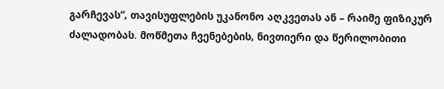გარჩევას“, თავისუფლების უკანონო აღკვეთას ან – რაიმე ფიზიკურ ძალადობას. მოწმეთა ჩვენებების, ნივთიერი და წერილობითი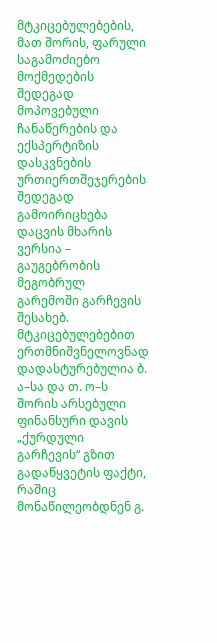მტკიცებულებების, მათ შორის, ფარული საგამოძიებო მოქმედების შედეგად მოპოვებული ჩანაწერების და ექსპერტიზის დასკვნების ურთიერთშეჯერების შედეგად გამოირიცხება დაცვის მხარის ვერსია – გაუგებრობის მეგობრულ გარემოში გარჩევის შესახებ. მტკიცებულებებით ერთმნიშვნელოვნად დადასტურებულია ბ. ა–სა და თ. ო–ს შორის არსებული ფინანსური დავის „ქურდული გარჩევის“ გზით გადაწყვეტის ფაქტი, რაშიც მონაწილეობდნენ გ.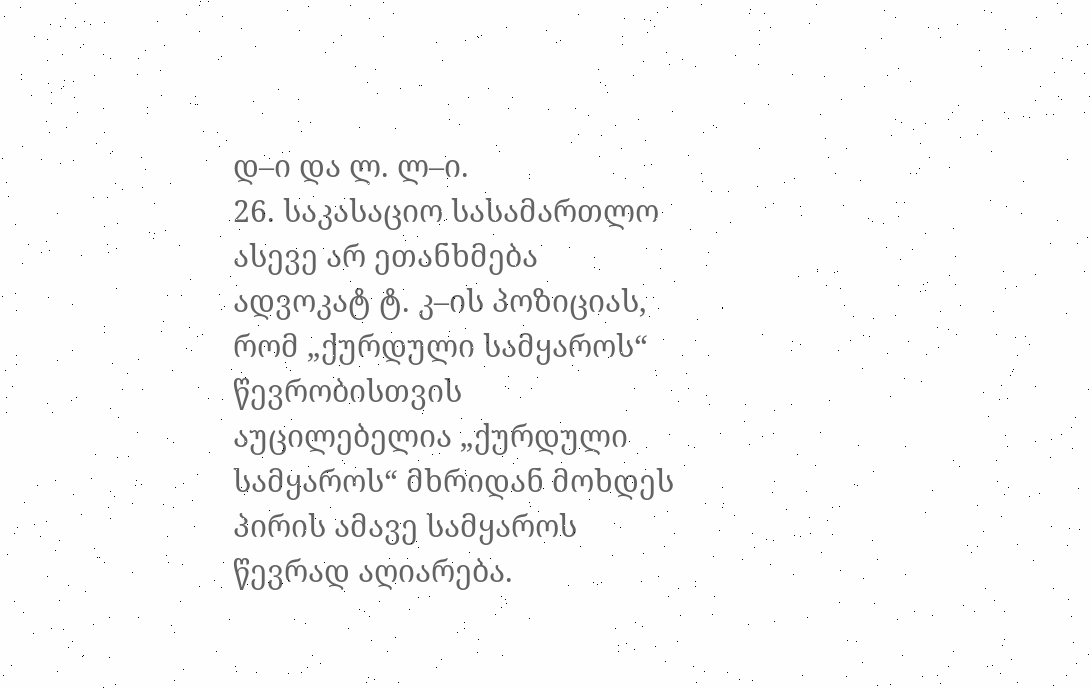დ–ი და ლ. ლ–ი.
26. საკასაციო სასამართლო ასევე არ ეთანხმება ადვოკატ ტ. კ–ის პოზიციას, რომ „ქურდული სამყაროს“ წევრობისთვის აუცილებელია „ქურდული სამყაროს“ მხრიდან მოხდეს პირის ამავე სამყაროს წევრად აღიარება.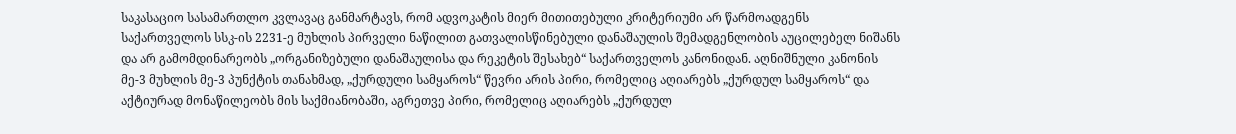საკასაციო სასამართლო კვლავაც განმარტავს, რომ ადვოკატის მიერ მითითებული კრიტერიუმი არ წარმოადგენს საქართველოს სსკ-ის 2231-ე მუხლის პირველი ნაწილით გათვალისწინებული დანაშაულის შემადგენლობის აუცილებელ ნიშანს და არ გამომდინარეობს „ორგანიზებული დანაშაულისა და რეკეტის შესახებ“ საქართველოს კანონიდან. აღნიშნული კანონის მე-3 მუხლის მე-3 პუნქტის თანახმად, „ქურდული სამყაროს“ წევრი არის პირი, რომელიც აღიარებს „ქურდულ სამყაროს“ და აქტიურად მონაწილეობს მის საქმიანობაში, აგრეთვე პირი, რომელიც აღიარებს „ქურდულ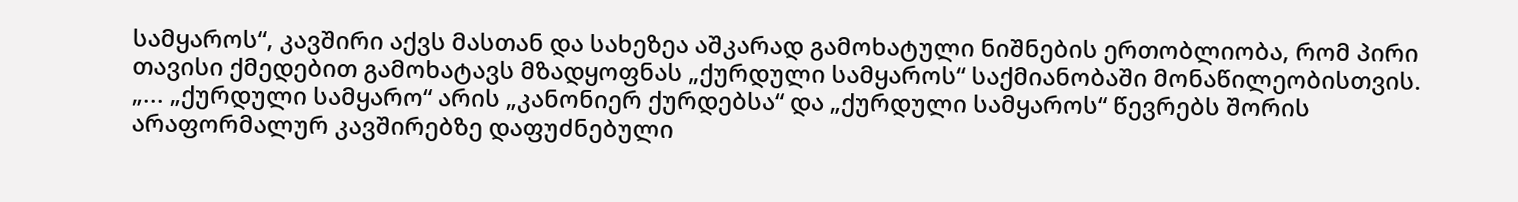სამყაროს“, კავშირი აქვს მასთან და სახეზეა აშკარად გამოხატული ნიშნების ერთობლიობა, რომ პირი თავისი ქმედებით გამოხატავს მზადყოფნას „ქურდული სამყაროს“ საქმიანობაში მონაწილეობისთვის. „... „ქურდული სამყარო“ არის „კანონიერ ქურდებსა“ და „ქურდული სამყაროს“ წევრებს შორის არაფორმალურ კავშირებზე დაფუძნებული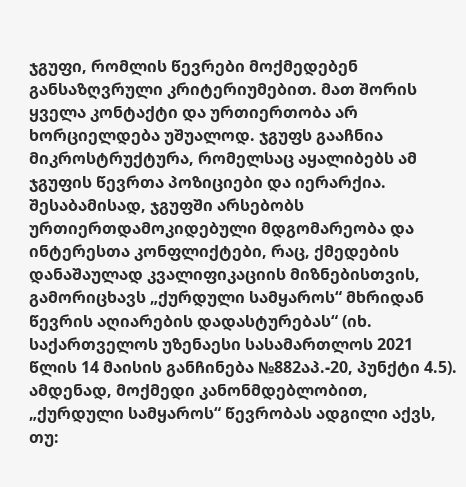ჯგუფი, რომლის წევრები მოქმედებენ განსაზღვრული კრიტერიუმებით. მათ შორის ყველა კონტაქტი და ურთიერთობა არ ხორციელდება უშუალოდ. ჯგუფს გააჩნია მიკროსტრუქტურა, რომელსაც აყალიბებს ამ ჯგუფის წევრთა პოზიციები და იერარქია. შესაბამისად, ჯგუფში არსებობს ურთიერთდამოკიდებული მდგომარეობა და ინტერესთა კონფლიქტები, რაც, ქმედების დანაშაულად კვალიფიკაციის მიზნებისთვის, გამორიცხავს „ქურდული სამყაროს“ მხრიდან წევრის აღიარების დადასტურებას“ (იხ. საქართველოს უზენაესი სასამართლოს 2021 წლის 14 მაისის განჩინება №882აპ.-20, პუნქტი 4.5). ამდენად, მოქმედი კანონმდებლობით, „ქურდული სამყაროს“ წევრობას ადგილი აქვს, თუ: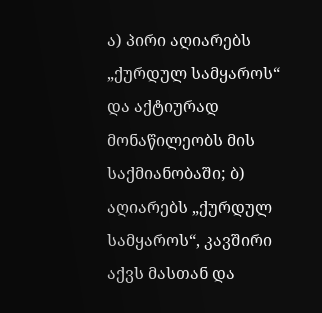ა) პირი აღიარებს „ქურდულ სამყაროს“ და აქტიურად მონაწილეობს მის საქმიანობაში; ბ) აღიარებს „ქურდულ სამყაროს“, კავშირი აქვს მასთან და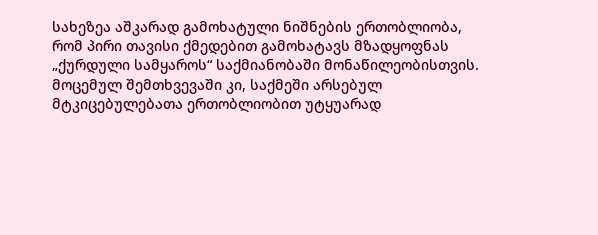სახეზეა აშკარად გამოხატული ნიშნების ერთობლიობა, რომ პირი თავისი ქმედებით გამოხატავს მზადყოფნას „ქურდული სამყაროს“ საქმიანობაში მონაწილეობისთვის. მოცემულ შემთხვევაში კი, საქმეში არსებულ მტკიცებულებათა ერთობლიობით უტყუარად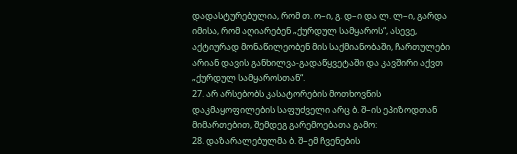დადასტურებულია, რომ თ. ო–ი, გ. დ–ი და ლ. ლ–ი, გარდა იმისა, რომ აღიარებენ „ქურდულ სამყაროს“, ასევე, აქტიურად მონაწილეობენ მის საქმიანობაში, ჩართულები არიან დავის განხილვა-გადაწყვეტაში და კავშირი აქვთ „ქურდულ სამყაროსთან“.
27. არ არსებობს კასატორების მოთხოვნის დაკმაყოფილების საფუძველი არც ბ. შ–ის ეპიზოდთან მიმართებით, შემდეგ გარემოებათა გამო:
28. დაზარალებულმა ბ. შ–ემ ჩვენების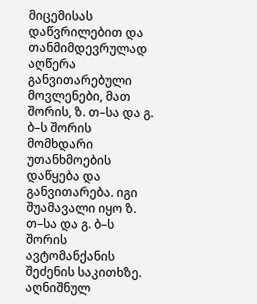მიცემისას დაწვრილებით და თანმიმდევრულად აღწერა განვითარებული მოვლენები, მათ შორის, ზ. თ–სა და გ. ბ–ს შორის მომხდარი უთანხმოების დაწყება და განვითარება. იგი შუამავალი იყო ზ. თ–სა და გ. ბ–ს შორის ავტომანქანის შეძენის საკითხზე. აღნიშნულ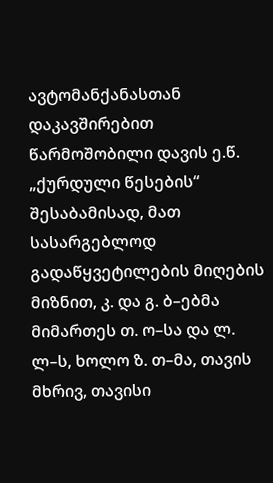ავტომანქანასთან დაკავშირებით წარმოშობილი დავის ე.წ. „ქურდული წესების“ შესაბამისად, მათ სასარგებლოდ გადაწყვეტილების მიღების მიზნით, კ. და გ. ბ–ებმა მიმართეს თ. ო–სა და ლ. ლ–ს, ხოლო ზ. თ–მა, თავის მხრივ, თავისი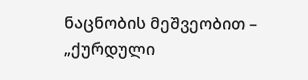ნაცნობის მეშვეობით – „ქურდული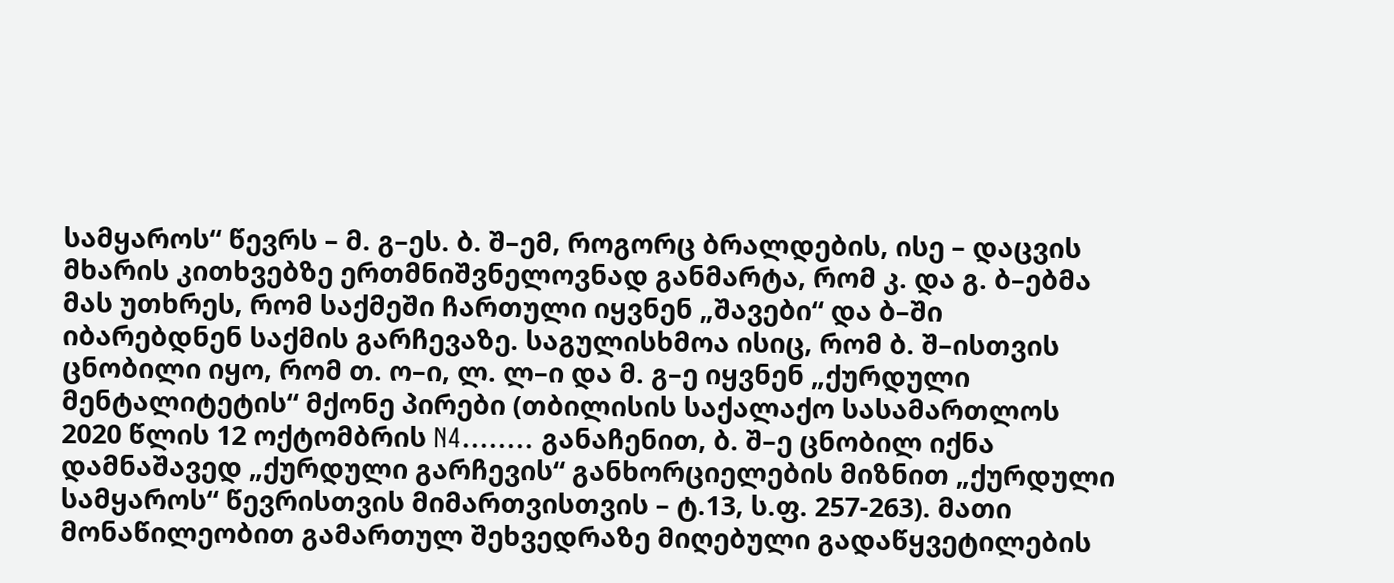სამყაროს“ წევრს – მ. გ–ეს. ბ. შ–ემ, როგორც ბრალდების, ისე – დაცვის მხარის კითხვებზე ერთმნიშვნელოვნად განმარტა, რომ კ. და გ. ბ–ებმა მას უთხრეს, რომ საქმეში ჩართული იყვნენ „შავები“ და ბ–ში იბარებდნენ საქმის გარჩევაზე. საგულისხმოა ისიც, რომ ბ. შ–ისთვის ცნობილი იყო, რომ თ. ო–ი, ლ. ლ–ი და მ. გ–ე იყვნენ „ქურდული მენტალიტეტის“ მქონე პირები (თბილისის საქალაქო სასამართლოს 2020 წლის 12 ოქტომბრის N4........ განაჩენით, ბ. შ–ე ცნობილ იქნა დამნაშავედ „ქურდული გარჩევის“ განხორციელების მიზნით „ქურდული სამყაროს“ წევრისთვის მიმართვისთვის – ტ.13, ს.ფ. 257-263). მათი მონაწილეობით გამართულ შეხვედრაზე მიღებული გადაწყვეტილების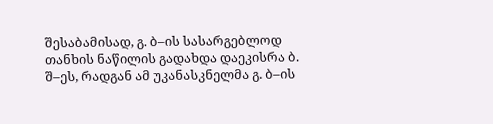შესაბამისად, გ. ბ–ის სასარგებლოდ თანხის ნაწილის გადახდა დაეკისრა ბ. შ–ეს, რადგან ამ უკანასკნელმა გ. ბ–ის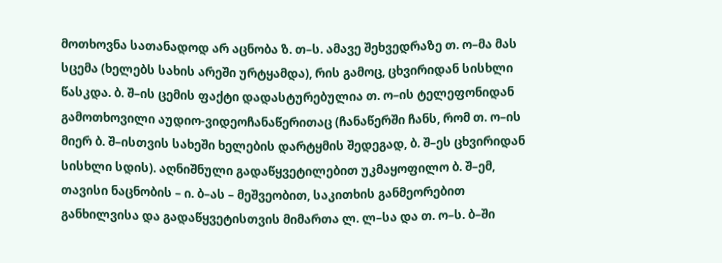მოთხოვნა სათანადოდ არ აცნობა ზ. თ–ს. ამავე შეხვედრაზე თ. ო–მა მას სცემა (ხელებს სახის არეში ურტყამდა), რის გამოც, ცხვირიდან სისხლი წასკდა. ბ. შ–ის ცემის ფაქტი დადასტურებულია თ. ო–ის ტელეფონიდან გამოთხოვილი აუდიო-ვიდეოჩანაწერითაც (ჩანაწერში ჩანს, რომ თ. ო–ის მიერ ბ. შ–ისთვის სახეში ხელების დარტყმის შედეგად, ბ. შ–ეს ცხვირიდან სისხლი სდის). აღნიშნული გადაწყვეტილებით უკმაყოფილო ბ. შ–ემ, თავისი ნაცნობის – ი. ბ–ას – მეშვეობით, საკითხის განმეორებით განხილვისა და გადაწყვეტისთვის მიმართა ლ. ლ–სა და თ. ო–ს. ბ–ში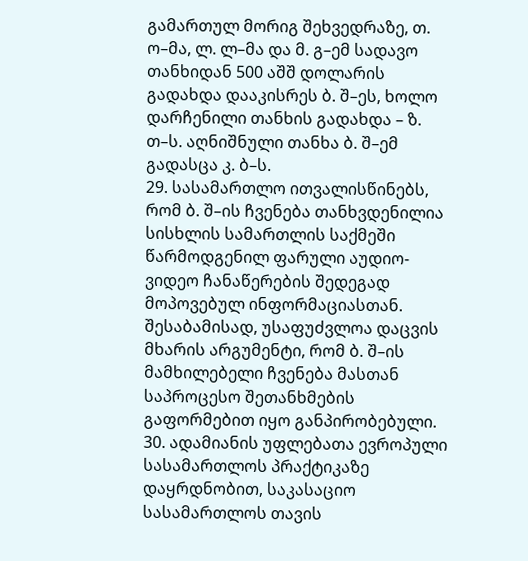გამართულ მორიგ შეხვედრაზე, თ. ო–მა, ლ. ლ–მა და მ. გ–ემ სადავო თანხიდან 500 აშშ დოლარის გადახდა დააკისრეს ბ. შ–ეს, ხოლო დარჩენილი თანხის გადახდა – ზ. თ–ს. აღნიშნული თანხა ბ. შ–ემ გადასცა კ. ბ–ს.
29. სასამართლო ითვალისწინებს, რომ ბ. შ–ის ჩვენება თანხვდენილია სისხლის სამართლის საქმეში წარმოდგენილ ფარული აუდიო-ვიდეო ჩანაწერების შედეგად მოპოვებულ ინფორმაციასთან. შესაბამისად, უსაფუძვლოა დაცვის მხარის არგუმენტი, რომ ბ. შ–ის მამხილებელი ჩვენება მასთან საპროცესო შეთანხმების გაფორმებით იყო განპირობებული.
30. ადამიანის უფლებათა ევროპული სასამართლოს პრაქტიკაზე დაყრდნობით, საკასაციო სასამართლოს თავის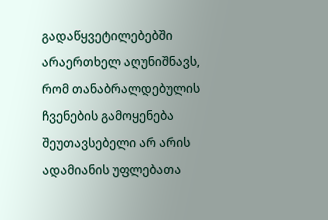გადაწყვეტილებებში არაერთხელ აღუნიშნავს, რომ თანაბრალდებულის ჩვენების გამოყენება შეუთავსებელი არ არის ადამიანის უფლებათა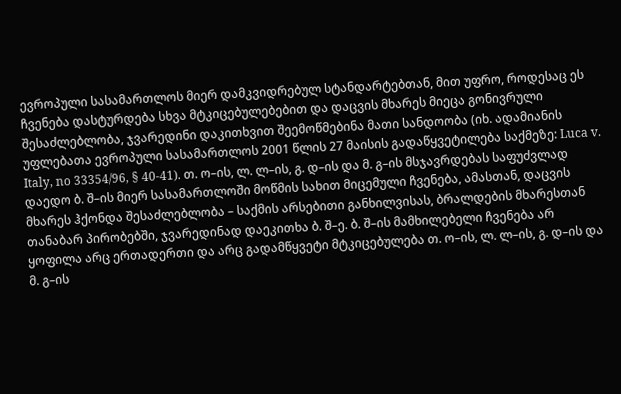ევროპული სასამართლოს მიერ დამკვიდრებულ სტანდარტებთან, მით უფრო, როდესაც ეს ჩვენება დასტურდება სხვა მტკიცებულებებით და დაცვის მხარეს მიეცა გონივრული შესაძლებლობა, ჯვარედინი დაკითხვით შეემოწმებინა მათი სანდოობა (იხ. ადამიანის უფლებათა ევროპული სასამართლოს 2001 წლის 27 მაისის გადაწყვეტილება საქმეზე: Luca v. Italy, no 33354/96, § 40-41). თ. ო–ის, ლ. ლ–ის, გ. დ–ის და მ. გ–ის მსჯავრდებას საფუძვლად დაედო ბ. შ–ის მიერ სასამართლოში მოწმის სახით მიცემული ჩვენება, ამასთან, დაცვის მხარეს ჰქონდა შესაძლებლობა – საქმის არსებითი განხილვისას, ბრალდების მხარესთან თანაბარ პირობებში, ჯვარედინად დაეკითხა ბ. შ–ე. ბ. შ–ის მამხილებელი ჩვენება არ ყოფილა არც ერთადერთი და არც გადამწყვეტი მტკიცებულება თ. ო–ის, ლ. ლ–ის, გ. დ–ის და მ. გ–ის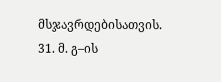მსჯავრდებისათვის.
31. მ. გ–ის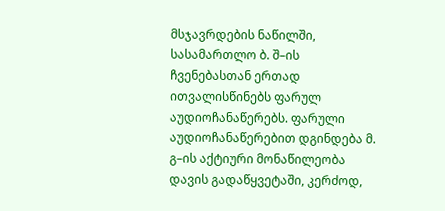მსჯავრდების ნაწილში, სასამართლო ბ. შ–ის ჩვენებასთან ერთად ითვალისწინებს ფარულ აუდიოჩანაწერებს. ფარული აუდიოჩანაწერებით დგინდება მ. გ–ის აქტიური მონაწილეობა დავის გადაწყვეტაში, კერძოდ,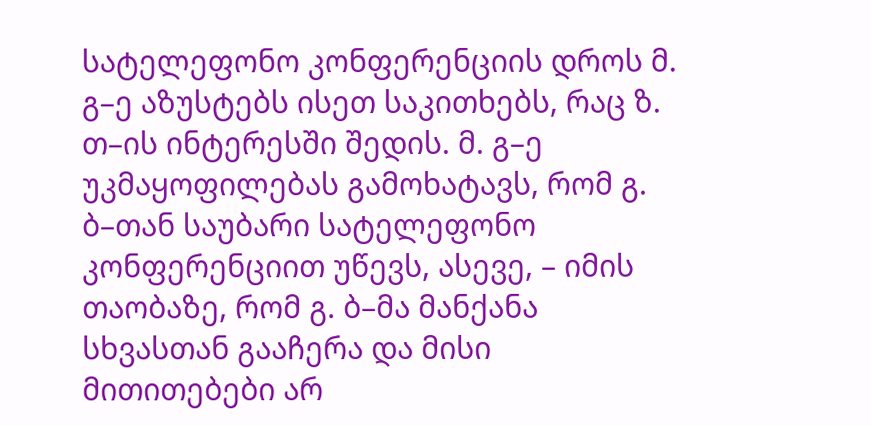სატელეფონო კონფერენციის დროს მ. გ–ე აზუსტებს ისეთ საკითხებს, რაც ზ. თ–ის ინტერესში შედის. მ. გ–ე უკმაყოფილებას გამოხატავს, რომ გ. ბ–თან საუბარი სატელეფონო კონფერენციით უწევს, ასევე, – იმის თაობაზე, რომ გ. ბ–მა მანქანა სხვასთან გააჩერა და მისი მითითებები არ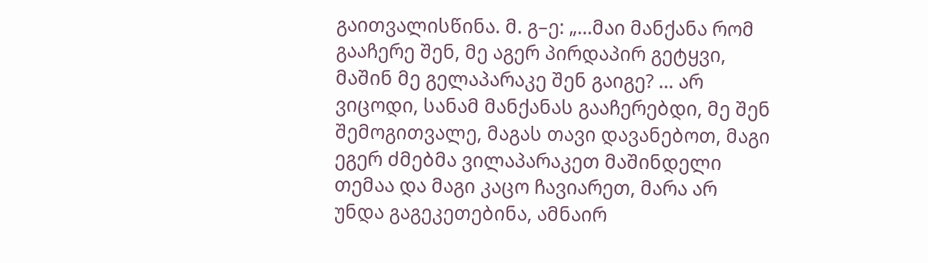გაითვალისწინა. მ. გ–ე: „...მაი მანქანა რომ გააჩერე შენ, მე აგერ პირდაპირ გეტყვი, მაშინ მე გელაპარაკე შენ გაიგე? ... არ ვიცოდი, სანამ მანქანას გააჩერებდი, მე შენ შემოგითვალე, მაგას თავი დავანებოთ, მაგი ეგერ ძმებმა ვილაპარაკეთ მაშინდელი თემაა და მაგი კაცო ჩავიარეთ, მარა არ უნდა გაგეკეთებინა, ამნაირ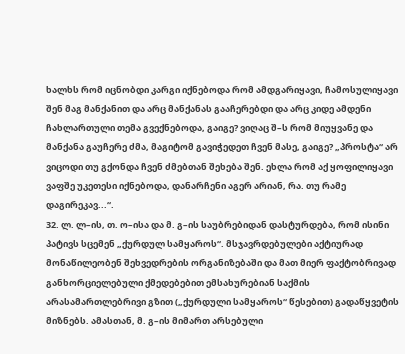ხალხს რომ იცნობდი კარგი იქნებოდა რომ ამდგარიყავი, ჩამოსულიყავი შენ მაგ მანქანით და არც მანქანას გააჩერებდი და არც კიდე ამდენი ჩახლართული თემა გვექნებოდა, გაიგე? ვიღაც შ–ს რომ მიუყვანე და მანქანა გაუჩერე ძმა, მაგიტომ გავიჭედეთ ჩვენ მასე, გაიგე? „პროსტა“ არ ვიცოდი თუ გქონდა ჩვენ ძმებთან შეხება შენ. ეხლა რომ აქ ყოფილიყავი ვაფშე უკეთესი იქნებოდა, დანარჩენი აგერ არიან, რა. თუ რამე დაგირეკავ...“.
32. ლ. ლ–ის, თ. ო–ისა და მ. გ–ის საუბრებიდან დასტურდება, რომ ისინი პატივს სცემენ „ქურდულ სამყაროს“. მსჯავრდებულები აქტიურად მონაწილეობენ შეხვედრების ორგანიზებაში და მათ მიერ ფაქტობრივად განხორციელებული ქმედებებით ემსახურებიან საქმის არასამართლებრივი გზით („ქურდული სამყაროს“ წესებით) გადაწყვეტის მიზნებს. ამასთან, მ. გ–ის მიმართ არსებული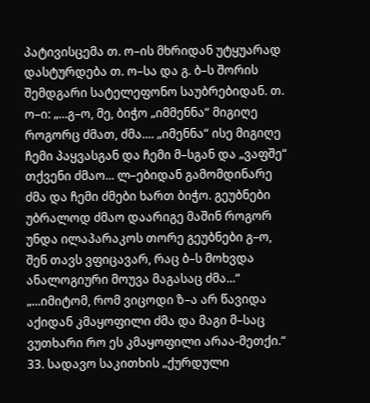პატივისცემა თ. ო–ის მხრიდან უტყუარად დასტურდება თ. ო–სა და გ. ბ–ს შორის შემდგარი სატელეფონო საუბრებიდან. თ. ო–ი: „...გ–ო, მე, ბიჭო „იმმენნა“ მიგიღე როგორც ძმათ, ძმა.... „იმენნა“ ისე მიგიღე ჩემი პაყვასგან და ჩემი მ–სგან და „ვაფშე“ თქვენი ძმაო... ლ–ებიდან გამომდინარე ძმა და ჩემი ძმები ხართ ბიჭო. გეუბნები უბრალოდ ძმაო დაარიგე მაშინ როგორ უნდა ილაპარაკოს თორე გეუბნები გ–ო, შენ თავს ვფიცავარ, რაც ბ–ს მოხვდა ანალოგიური მოუვა მაგასაც ძმა...“ „...იმიტომ, რომ ვიცოდი ზ–ა არ წავიდა აქიდან კმაყოფილი ძმა და მაგი მ–საც ვუთხარი რო ეს კმაყოფილი არაა-მეთქი.“
33. სადავო საკითხის „ქურდული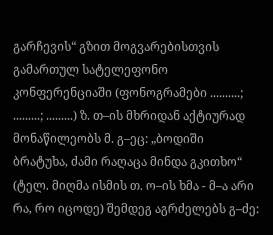გარჩევის“ გზით მოგვარებისთვის გამართულ სატელეფონო კონფერენციაში (ფონოგრამები ..........; .........; .........) ზ. თ–ის მხრიდან აქტიურად მონაწილეობს მ. გ–ეც: „ბოდიში ბრატუხა, ძამი რაღაცა მინდა გკითხო“ (ტელ. მიღმა ისმის თ. ო–ის ხმა - მ–ა არი რა, რო იცოდე) შემდეგ აგრძელებს გ–ძე: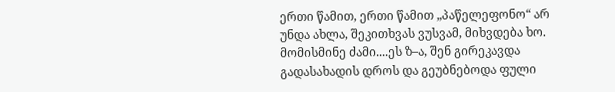ერთი წამით, ერთი წამით „პაწელეფონო“ არ უნდა ახლა, შეკითხვას ვუსვამ, მიხვდება ხო. მომისმინე ძამი....ეს ზ–ა, შენ გირეკავდა გადასახადის დროს და გეუბნებოდა ფული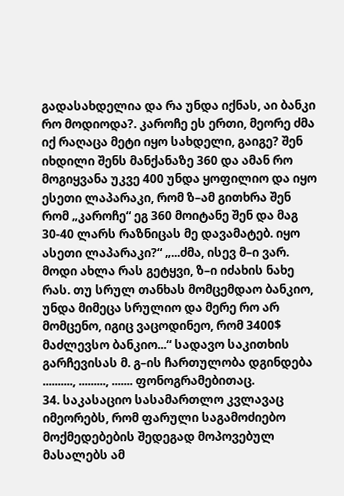გადასახდელია და რა უნდა იქნას, აი ბანკი რო მოდიოდა?. კაროჩე ეს ერთი, მეორე ძმა იქ რაღაცა მეტი იყო სახდელი, გაიგე? შენ იხდილი შენს მანქანაზე 360 და ამან რო მოგიყვანა უკვე 400 უნდა ყოფილიო და იყო ესეთი ლაპარაკი, რომ ზ–ამ გითხრა შენ რომ „კაროჩე“ ეგ 360 მოიტანე შენ და მაგ 30-40 ლარს რაზნიცას მე დავამატებ. იყო ასეთი ლაპარაკი?“ „...ძმა, ისევ მ–ი ვარ. მოდი ახლა რას გეტყვი, ზ–ი იძახის ნახე რას. თუ სრულ თანხას მომცემდაო ბანკიო, უნდა მიმეცა სრულიო და მერე რო არ მომცენო, იგიც ვაცოდინეო, რომ 3400$ მაძლევსო ბანკიო...“ სადავო საკითხის გარჩევისას მ. გ–ის ჩართულობა დგინდება .........., ........., ....... ფონოგრამებითაც.
34. საკასაციო სასამართლო კვლავაც იმეორებს, რომ ფარული საგამოძიებო მოქმედებების შედეგად მოპოვებულ მასალებს ამ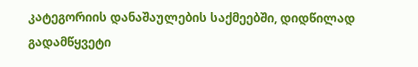კატეგორიის დანაშაულების საქმეებში, დიდწილად გადამწყვეტი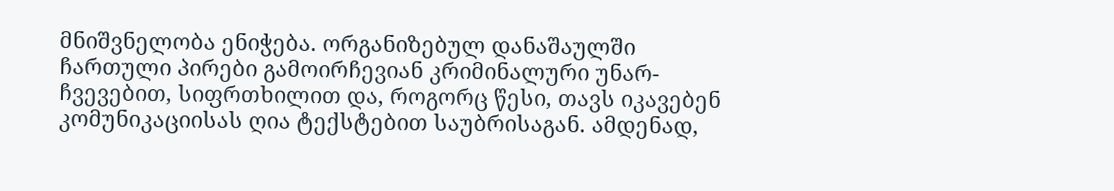მნიშვნელობა ენიჭება. ორგანიზებულ დანაშაულში ჩართული პირები გამოირჩევიან კრიმინალური უნარ-ჩვევებით, სიფრთხილით და, როგორც წესი, თავს იკავებენ კომუნიკაციისას ღია ტექსტებით საუბრისაგან. ამდენად,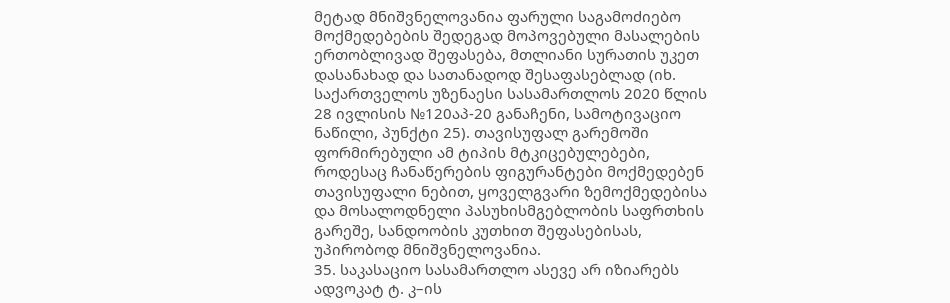მეტად მნიშვნელოვანია ფარული საგამოძიებო მოქმედებების შედეგად მოპოვებული მასალების ერთობლივად შეფასება, მთლიანი სურათის უკეთ დასანახად და სათანადოდ შესაფასებლად (იხ. საქართველოს უზენაესი სასამართლოს 2020 წლის 28 ივლისის №120აპ-20 განაჩენი, სამოტივაციო ნაწილი, პუნქტი 25). თავისუფალ გარემოში ფორმირებული ამ ტიპის მტკიცებულებები, როდესაც ჩანაწერების ფიგურანტები მოქმედებენ თავისუფალი ნებით, ყოველგვარი ზემოქმედებისა და მოსალოდნელი პასუხისმგებლობის საფრთხის გარეშე, სანდოობის კუთხით შეფასებისას, უპირობოდ მნიშვნელოვანია.
35. საკასაციო სასამართლო ასევე არ იზიარებს ადვოკატ ტ. კ–ის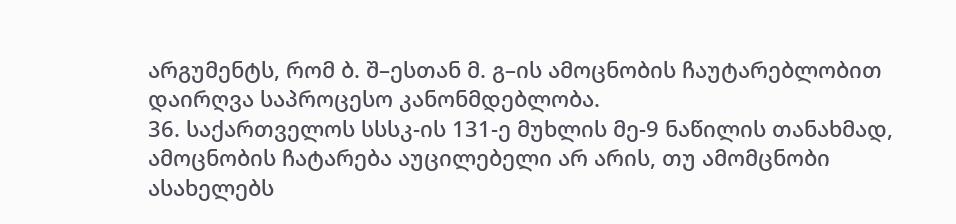არგუმენტს, რომ ბ. შ–ესთან მ. გ–ის ამოცნობის ჩაუტარებლობით დაირღვა საპროცესო კანონმდებლობა.
36. საქართველოს სსსკ-ის 131-ე მუხლის მე-9 ნაწილის თანახმად, ამოცნობის ჩატარება აუცილებელი არ არის, თუ ამომცნობი ასახელებს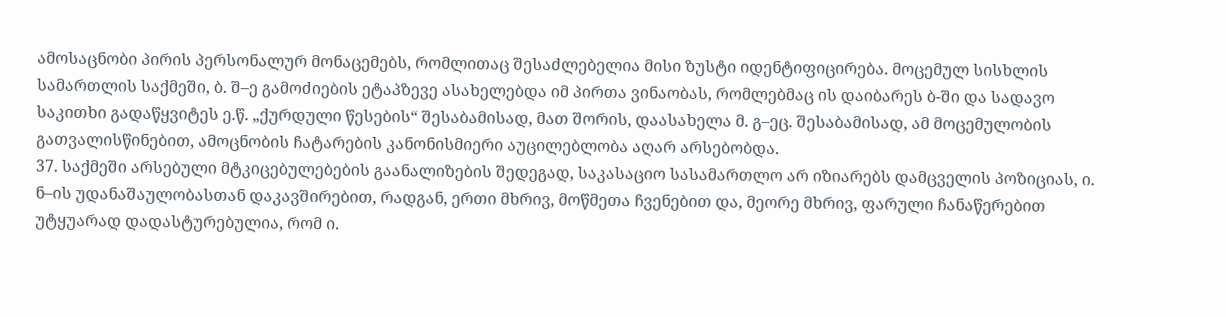ამოსაცნობი პირის პერსონალურ მონაცემებს, რომლითაც შესაძლებელია მისი ზუსტი იდენტიფიცირება. მოცემულ სისხლის სამართლის საქმეში, ბ. შ–ე გამოძიების ეტაპზევე ასახელებდა იმ პირთა ვინაობას, რომლებმაც ის დაიბარეს ბ-ში და სადავო საკითხი გადაწყვიტეს ე.წ. „ქურდული წესების“ შესაბამისად, მათ შორის, დაასახელა მ. გ–ეც. შესაბამისად, ამ მოცემულობის გათვალისწინებით, ამოცნობის ჩატარების კანონისმიერი აუცილებლობა აღარ არსებობდა.
37. საქმეში არსებული მტკიცებულებების გაანალიზების შედეგად, საკასაციო სასამართლო არ იზიარებს დამცველის პოზიციას, ი. ნ–ის უდანაშაულობასთან დაკავშირებით, რადგან, ერთი მხრივ, მოწმეთა ჩვენებით და, მეორე მხრივ, ფარული ჩანაწერებით უტყუარად დადასტურებულია, რომ ი.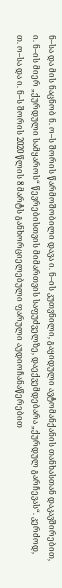ნ–სა და მის ნაცნობ ნ. ო–ს შორის წარმოშობილი დავა ი. ნ–ის კუთვნილი, გაყიდული ავტომანქანის თანხასთან დაკავშირებით, ი. ნ–ის მიერ „ქურდული სამყაროს“ წევრებისთვის მიმართვის საფუძველზე, დაექვემდებარა „ქურდულ გარჩევას“. კერძოდ, თ. ო–სა და ი. ნ–ს შორის 2020 წლის 8 მარტს განხორციელებული ფარული აუდიოჩანაწერებით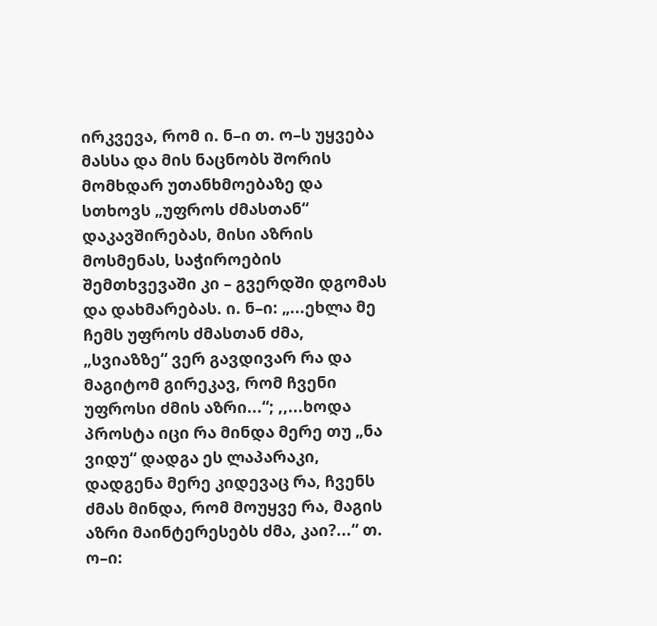ირკვევა, რომ ი. ნ–ი თ. ო–ს უყვება მასსა და მის ნაცნობს შორის მომხდარ უთანხმოებაზე და სთხოვს „უფროს ძმასთან“ დაკავშირებას, მისი აზრის მოსმენას, საჭიროების შემთხვევაში კი – გვერდში დგომას და დახმარებას. ი. ნ–ი: „...ეხლა მე ჩემს უფროს ძმასთან ძმა, „სვიაზზე“ ვერ გავდივარ რა და მაგიტომ გირეკავ, რომ ჩვენი უფროსი ძმის აზრი...“; ,,...ხოდა პროსტა იცი რა მინდა მერე თუ „ნა ვიდუ“ დადგა ეს ლაპარაკი, დადგენა მერე კიდევაც რა, ჩვენს ძმას მინდა, რომ მოუყვე რა, მაგის აზრი მაინტერესებს ძმა, კაი?...“ თ. ო–ი: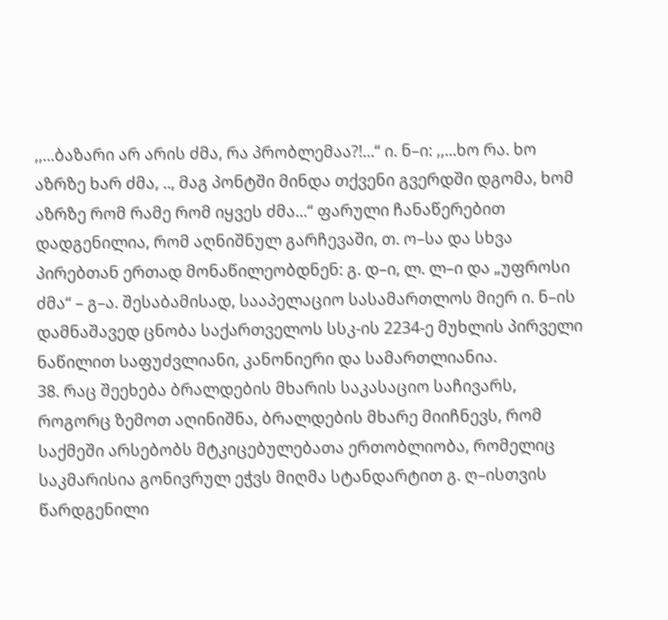,,...ბაზარი არ არის ძმა, რა პრობლემაა?!...“ ი. ნ–ი: ,,...ხო რა. ხო აზრზე ხარ ძმა, .., მაგ პონტში მინდა თქვენი გვერდში დგომა, ხომ აზრზე რომ რამე რომ იყვეს ძმა...“ ფარული ჩანაწერებით დადგენილია, რომ აღნიშნულ გარჩევაში, თ. ო–სა და სხვა პირებთან ერთად მონაწილეობდნენ: გ. დ–ი, ლ. ლ–ი და „უფროსი ძმა“ – გ–ა. შესაბამისად, სააპელაციო სასამართლოს მიერ ი. ნ–ის დამნაშავედ ცნობა საქართველოს სსკ-ის 2234-ე მუხლის პირველი ნაწილით საფუძვლიანი, კანონიერი და სამართლიანია.
38. რაც შეეხება ბრალდების მხარის საკასაციო საჩივარს, როგორც ზემოთ აღინიშნა, ბრალდების მხარე მიიჩნევს, რომ საქმეში არსებობს მტკიცებულებათა ერთობლიობა, რომელიც საკმარისია გონივრულ ეჭვს მიღმა სტანდარტით გ. ღ–ისთვის წარდგენილი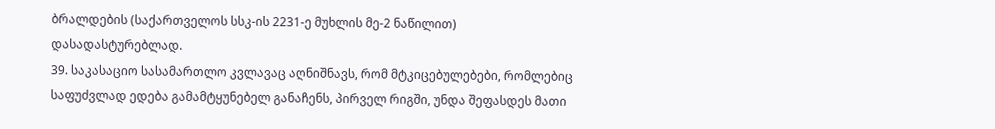ბრალდების (საქართველოს სსკ-ის 2231-ე მუხლის მე-2 ნაწილით) დასადასტურებლად.
39. საკასაციო სასამართლო კვლავაც აღნიშნავს, რომ მტკიცებულებები, რომლებიც საფუძვლად ედება გამამტყუნებელ განაჩენს, პირველ რიგში, უნდა შეფასდეს მათი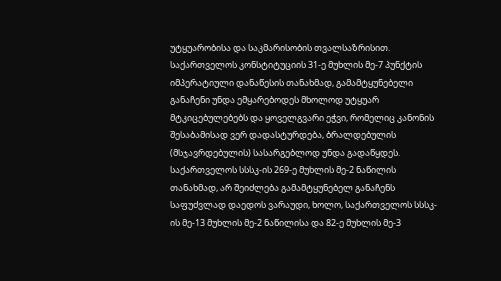უტყუარობისა და საკმარისობის თვალსაზრისით. საქართველოს კონსტიტუციის 31-ე მუხლის მე-7 პუნქტის იმპერატიული დანაწესის თანახმად, გამამტყუნებელი განაჩენი უნდა ემყარებოდეს მხოლოდ უტყუარ მტკიცებულებებს და ყოველგვარი ეჭვი, რომელიც კანონის შესაბამისად ვერ დადასტურდება, ბრალდებულის (მსჯავრდებულის) სასარგებლოდ უნდა გადაწყდეს. საქართველოს სსსკ-ის 269-ე მუხლის მე-2 ნაწილის თანახმად, არ შეიძლება გამამტყუნებელ განაჩენს საფუძვლად დაედოს ვარაუდი, ხოლო, საქართველოს სსსკ-ის მე-13 მუხლის მე-2 ნაწილისა და 82-ე მუხლის მე-3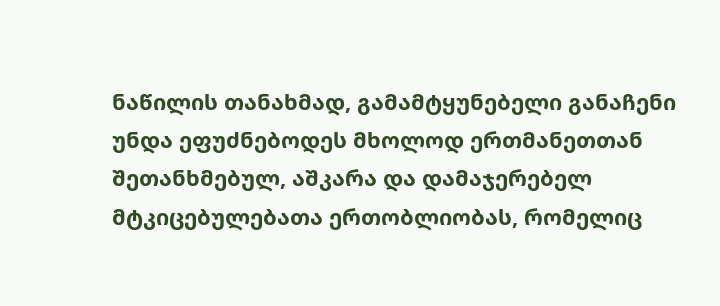ნაწილის თანახმად, გამამტყუნებელი განაჩენი უნდა ეფუძნებოდეს მხოლოდ ერთმანეთთან შეთანხმებულ, აშკარა და დამაჯერებელ მტკიცებულებათა ერთობლიობას, რომელიც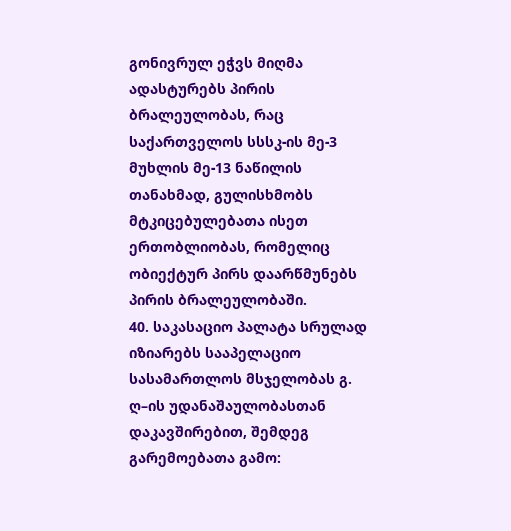გონივრულ ეჭვს მიღმა ადასტურებს პირის ბრალეულობას, რაც საქართველოს სსსკ-ის მე-3 მუხლის მე-13 ნაწილის თანახმად, გულისხმობს მტკიცებულებათა ისეთ ერთობლიობას, რომელიც ობიექტურ პირს დაარწმუნებს პირის ბრალეულობაში.
40. საკასაციო პალატა სრულად იზიარებს სააპელაციო სასამართლოს მსჯელობას გ. ღ–ის უდანაშაულობასთან დაკავშირებით, შემდეგ გარემოებათა გამო: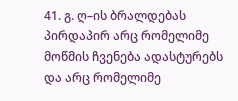41. გ. ღ–ის ბრალდებას პირდაპირ არც რომელიმე მოწმის ჩვენება ადასტურებს და არც რომელიმე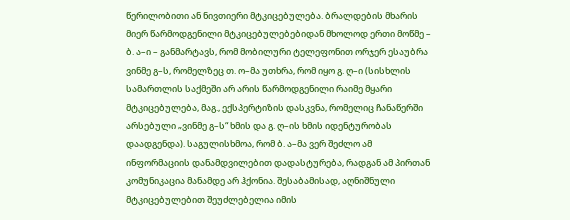წერილობითი ან ნივთიერი მტკიცებულება. ბრალდების მხარის მიერ წარმოდგენილი მტკიცებულებებიდან მხოლოდ ერთი მოწმე – ბ. ა–ი – განმარტავს, რომ მობილური ტელეფონით ორჯერ ესაუბრა ვინმე გ–ს, რომელზეც თ. ო–მა უთხრა, რომ იყო გ. ღ–ი (სისხლის სამართლის საქმეში არ არის წარმოდგენილი რაიმე მყარი მტკიცებულება, მაგ., ექსპერტიზის დასკვნა, რომელიც ჩანაწერში არსებული „ვინმე გ–ს“ ხმის და გ. ღ–ის ხმის იდენტურობას დაადგენდა). საგულისხმოა, რომ ბ. ა–მა ვერ შეძლო ამ ინფორმაციის დანამდვილებით დადასტურება, რადგან ამ პირთან კომუნიკაცია მანამდე არ ჰქონია. შესაბამისად, აღნიშნული მტკიცებულებით შეუძლებელია იმის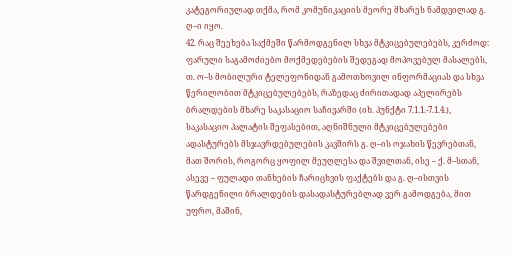კატეგორიულად თქმა, რომ კომუნიკაციის მეორე მხარეს ნამდვილად გ. ღ–ი იყო.
42. რაც შეეხება საქმეში წარმოდგენილ სხვა მტკიცებულებებს, კერძოდ: ფარული საგამოძიებო მოქმედებების შედეგად მოპოვებულ მასალებს, თ. ო–ს მობილური ტელეფონიდან გამოთხოვილ ინფორმაციას და სხვა წერილობით მტკიცებულებებს, რაზედაც ძირითადად აპელირებს ბრალდების მხარე საკასაციო საჩივარში (იხ. პუნქტი 7.1.1.-7.1.4.), საკასაციო პალატის შეფასებით, აღნიშნული მტკიცებულებები ადასტურებს მსჯავრდებულების კავშირს გ. ღ–ის ოჯახის წევრებთან, მათ შორის, როგორც ყოფილ მეუღლესა და შვილთან, ისე – ქ. მ–სთან, ასევე – ფულადი თანხების ჩარიცხვის ფაქტებს და გ. ღ–ისთვის წარდგენილი ბრალდების დასადასტურებლად ვერ გამოდგება, მით უფრო, მაშინ,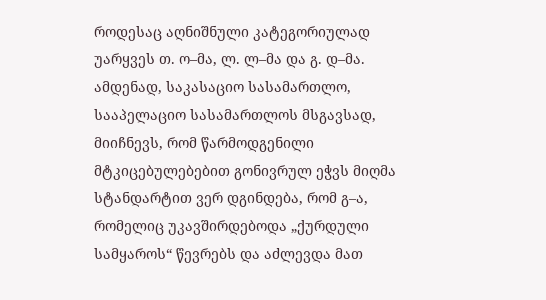როდესაც აღნიშნული კატეგორიულად უარყვეს თ. ო–მა, ლ. ლ–მა და გ. დ–მა. ამდენად, საკასაციო სასამართლო, სააპელაციო სასამართლოს მსგავსად, მიიჩნევს, რომ წარმოდგენილი მტკიცებულებებით გონივრულ ეჭვს მიღმა სტანდარტით ვერ დგინდება, რომ გ–ა, რომელიც უკავშირდებოდა „ქურდული სამყაროს“ წევრებს და აძლევდა მათ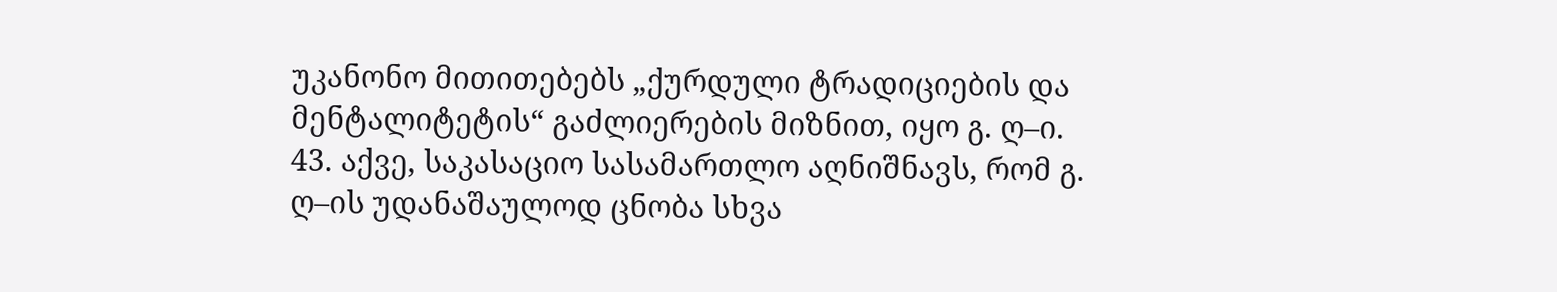უკანონო მითითებებს „ქურდული ტრადიციების და მენტალიტეტის“ გაძლიერების მიზნით, იყო გ. ღ–ი.
43. აქვე, საკასაციო სასამართლო აღნიშნავს, რომ გ. ღ–ის უდანაშაულოდ ცნობა სხვა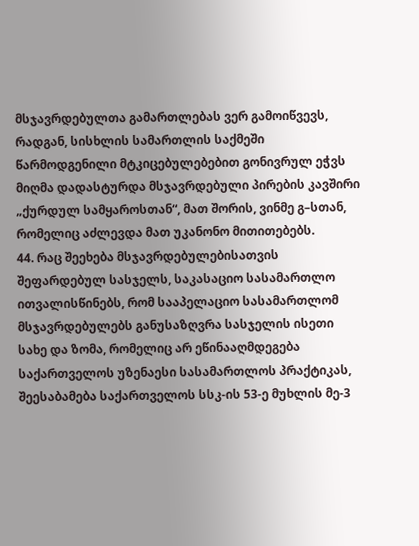მსჯავრდებულთა გამართლებას ვერ გამოიწვევს, რადგან, სისხლის სამართლის საქმეში წარმოდგენილი მტკიცებულებებით გონივრულ ეჭვს მიღმა დადასტურდა მსჯავრდებული პირების კავშირი „ქურდულ სამყაროსთან“, მათ შორის, ვინმე გ–სთან, რომელიც აძლევდა მათ უკანონო მითითებებს.
44. რაც შეეხება მსჯავრდებულებისათვის შეფარდებულ სასჯელს, საკასაციო სასამართლო ითვალისწინებს, რომ სააპელაციო სასამართლომ მსჯავრდებულებს განუსაზღვრა სასჯელის ისეთი სახე და ზომა, რომელიც არ ეწინააღმდეგება საქართველოს უზენაესი სასამართლოს პრაქტიკას, შეესაბამება საქართველოს სსკ-ის 53-ე მუხლის მე-3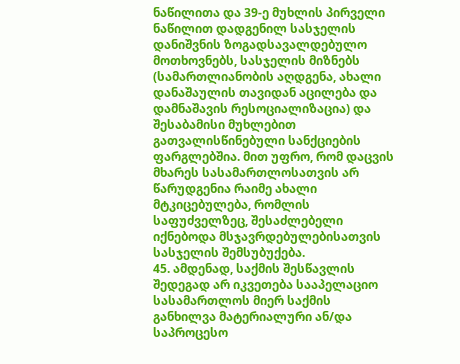ნაწილითა და 39-ე მუხლის პირველი ნაწილით დადგენილ სასჯელის დანიშვნის ზოგადსავალდებულო მოთხოვნებს, სასჯელის მიზნებს (სამართლიანობის აღდგენა, ახალი დანაშაულის თავიდან აცილება და დამნაშავის რესოციალიზაცია) და შესაბამისი მუხლებით გათვალისწინებული სანქციების ფარგლებშია. მით უფრო, რომ დაცვის მხარეს სასამართლოსათვის არ წარუდგენია რაიმე ახალი მტკიცებულება, რომლის საფუძველზეც, შესაძლებელი იქნებოდა მსჯავრდებულებისათვის სასჯელის შემსუბუქება.
45. ამდენად, საქმის შესწავლის შედეგად არ იკვეთება სააპელაციო სასამართლოს მიერ საქმის განხილვა მატერიალური ან/და საპროცესო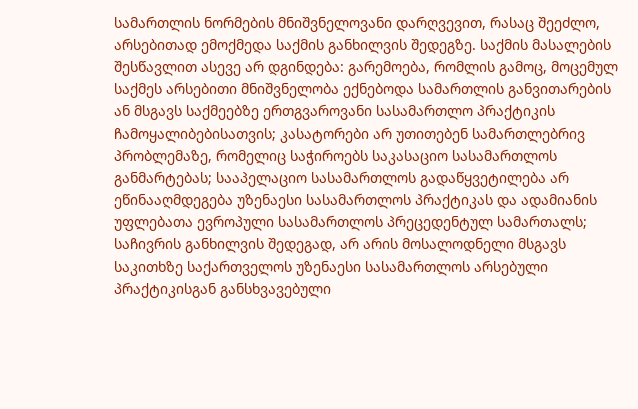სამართლის ნორმების მნიშვნელოვანი დარღვევით, რასაც შეეძლო, არსებითად ემოქმედა საქმის განხილვის შედეგზე. საქმის მასალების შესწავლით ასევე არ დგინდება: გარემოება, რომლის გამოც, მოცემულ საქმეს არსებითი მნიშვნელობა ექნებოდა სამართლის განვითარების ან მსგავს საქმეებზე ერთგვაროვანი სასამართლო პრაქტიკის ჩამოყალიბებისათვის; კასატორები არ უთითებენ სამართლებრივ პრობლემაზე, რომელიც საჭიროებს საკასაციო სასამართლოს განმარტებას; სააპელაციო სასამართლოს გადაწყვეტილება არ ეწინააღმდეგება უზენაესი სასამართლოს პრაქტიკას და ადამიანის უფლებათა ევროპული სასამართლოს პრეცედენტულ სამართალს; საჩივრის განხილვის შედეგად, არ არის მოსალოდნელი მსგავს საკითხზე საქართველოს უზენაესი სასამართლოს არსებული პრაქტიკისგან განსხვავებული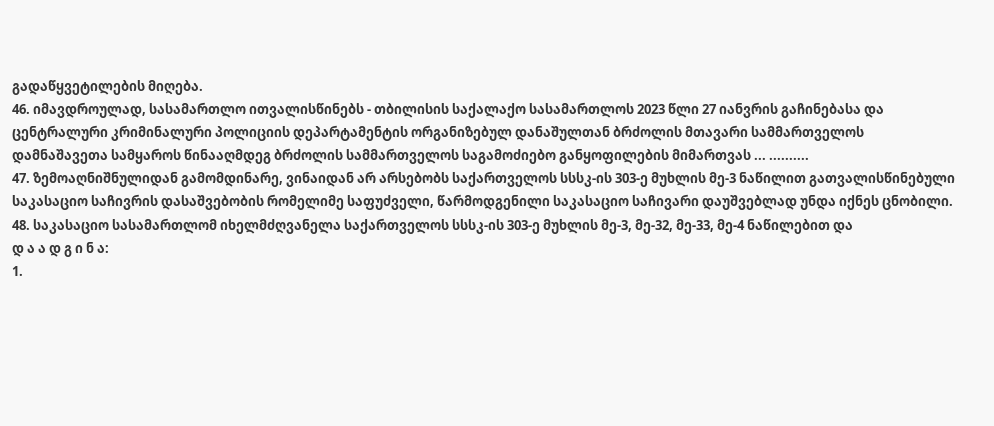გადაწყვეტილების მიღება.
46. იმავდროულად, სასამართლო ითვალისწინებს - თბილისის საქალაქო სასამართლოს 2023 წლი 27 იანვრის გაჩინებასა და ცენტრალური კრიმინალური პოლიციის დეპარტამენტის ორგანიზებულ დანაშულთან ბრძოლის მთავარი სამმართველოს დამნაშავეთა სამყაროს წინააღმდეგ ბრძოლის სამმართველოს საგამოძიებო განყოფილების მიმართვას ... ..........
47. ზემოაღნიშნულიდან გამომდინარე, ვინაიდან არ არსებობს საქართველოს სსსკ-ის 303-ე მუხლის მე-3 ნაწილით გათვალისწინებული საკასაციო საჩივრის დასაშვებობის რომელიმე საფუძველი, წარმოდგენილი საკასაციო საჩივარი დაუშვებლად უნდა იქნეს ცნობილი.
48. საკასაციო სასამართლომ იხელმძღვანელა საქართველოს სსსკ-ის 303-ე მუხლის მე-3, მე-32, მე-33, მე-4 ნაწილებით და
დ ა ა დ გ ი ნ ა:
1.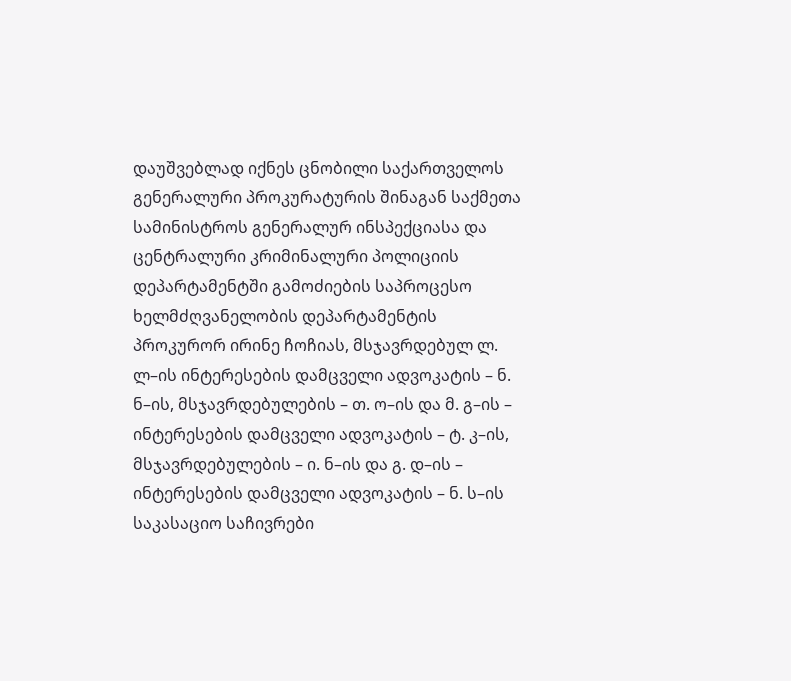დაუშვებლად იქნეს ცნობილი საქართველოს გენერალური პროკურატურის შინაგან საქმეთა სამინისტროს გენერალურ ინსპექციასა და ცენტრალური კრიმინალური პოლიციის დეპარტამენტში გამოძიების საპროცესო ხელმძღვანელობის დეპარტამენტის პროკურორ ირინე ჩოჩიას, მსჯავრდებულ ლ. ლ–ის ინტერესების დამცველი ადვოკატის – ნ. ნ–ის, მსჯავრდებულების – თ. ო–ის და მ. გ–ის – ინტერესების დამცველი ადვოკატის – ტ. კ–ის, მსჯავრდებულების – ი. ნ–ის და გ. დ–ის – ინტერესების დამცველი ადვოკატის – ნ. ს–ის საკასაციო საჩივრები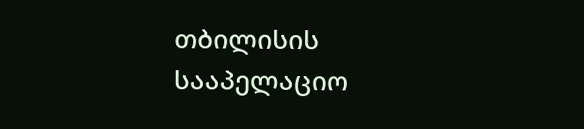თბილისის სააპელაციო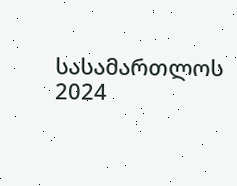სასამართლოს 2024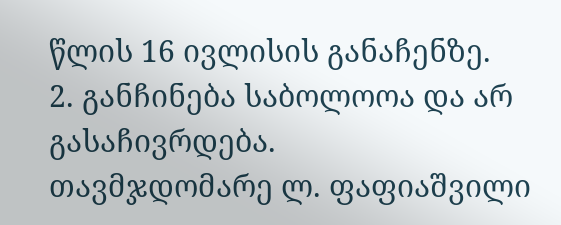წლის 16 ივლისის განაჩენზე.
2. განჩინება საბოლოოა და არ გასაჩივრდება.
თავმჯდომარე ლ. ფაფიაშვილი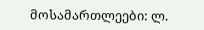მოსამართლეები: ლ.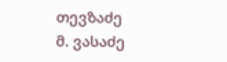თევზაძე
მ. ვასაძე